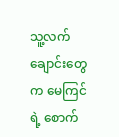သူ့လက်ချောင်းတွေက မေကြင်ရဲ့ စောက်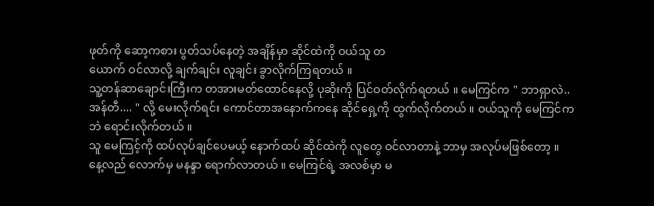ဖုတ်ကို ဆော့ကစား ပွတ်သပ်နေတဲ့ အချိန်မှာ ဆိုင်ထဲကို ဝယ်သူ တ
ယောက် ဝင်လာလို့ ချက်ချင်း လူချင်း ခွာလိုက်ကြရတယ် ။
သူ့တန်ဆာချောင်းကြီးက တအားမတ်ထောင်နေလို့ ပုဆိုးကို ပြင်ဝတ်လိုက်ရတယ် ။ မေကြင်က " ဘာရှာလဲ..
အန်တီ.... " လို့ မေးလိုက်ရင်း ကောင်တာအနောက်ကနေ ဆိုင်ရှေ့ကို ထွက်လိုက်တယ် ။ ဝယ်သူကို မေကြင်က
ဘဲ ရောင်းလိုက်တယ် ။
သူ မေကြင့်ကို ထပ်လုပ်ချင်ပေမယ့် နောက်ထပ် ဆိုင်ထဲကို လူတွေ ဝင်လာတာနဲ့ ဘာမှ အလုပ်မဖြစ်တော့ ။
နေ့လည် လောက်မှ မနန္ဒာ ရောက်လာတယ် ။ မေကြင်ရဲ့ အလစ်မှာ မ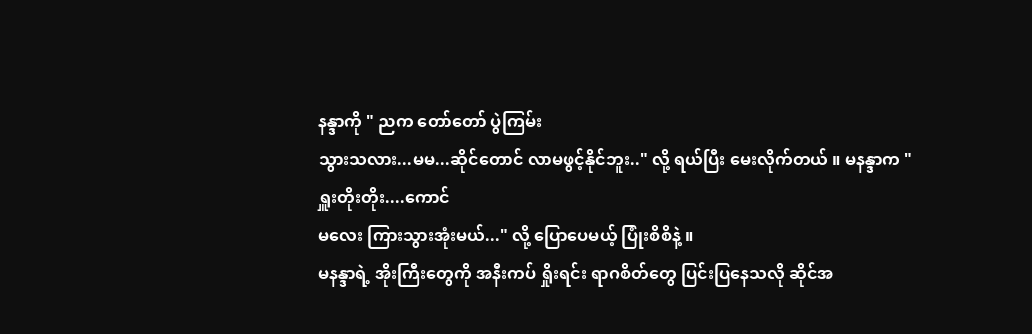နန္ဒာကို " ညက တော်တော် ပွဲကြမ်း
သွားသလား...မမ...ဆိုင်တောင် လာမဖွင့်နိုင်ဘူး.." လို့ ရယ်ပြီး မေးလိုက်တယ် ။ မနန္ဒာက " ရှူးတိုးတိုး....ကောင်
မလေး ကြားသွားအုံးမယ်..." လို့ ပြောပေမယ့် ပြုံးစိစိနဲ့ ။
မနန္ဒာရဲ့ အိုးကြီးတွေကို အနီးကပ် ရှိုးရင်း ရာဂစိတ်တွေ ပြင်းပြနေသလို ဆိုင်အ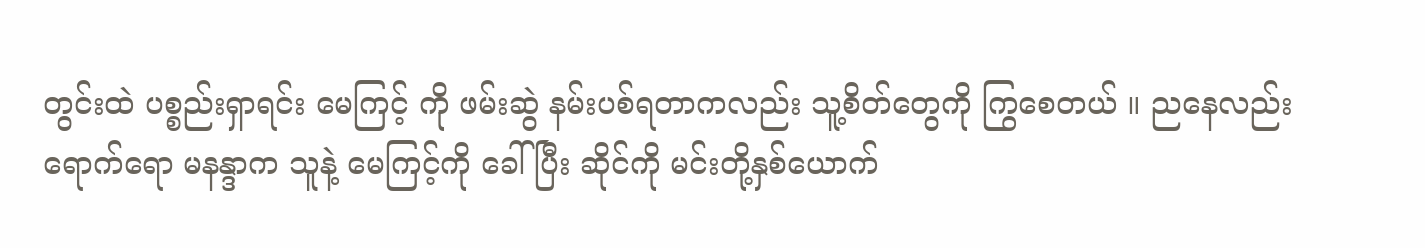တွင်းထဲ ပစ္စည်းရှာရင်း မေကြင့် ကို ဖမ်းဆွဲ နမ်းပစ်ရတာကလည်း သူ့စိတ်တွေကို ကြွစေတယ် ။ ညနေလည်း ရောက်ရော မနန္ဒာက သူနဲ့ မေကြင့်ကို ခေါ်ပြီး ဆိုင်ကို မင်းတို့နှစ်ယောက်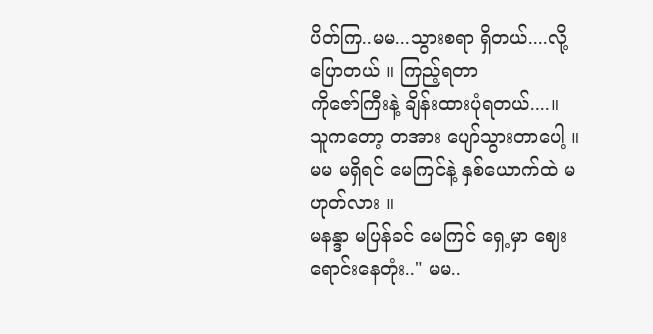ပိတ်ကြ..မမ...သွားစရာ ရှိတယ်....လို့ ပြောတယ် ။ ကြည့်ရတာ
ကိုဇော်ကြီးနဲ့ ချိန်းထားပုံရတယ်....။
သူကတော့ တအား ပျော်သွားတာပေါ့ ။ မမ မရှိရင် မေကြင်နဲ့ နှစ်ယောက်ထဲ မဟုတ်လား ။
မနန္ဒာ မပြန်ခင် မေကြင် ရှေ့မှာ ဈေးရောင်းနေတုံး.." မမ..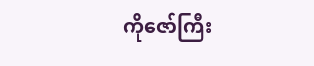ကိုဇော်ကြီး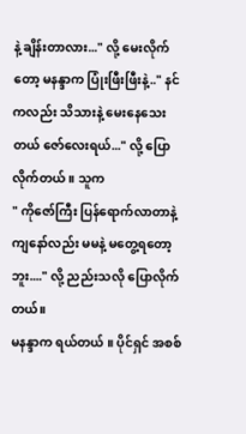နဲ့ ချိန်းတာလား..." လို့ မေးလိုက်တော့ မနန္ဒာက ပြုံးဖြီးဖြီးနဲ့.." နင်ကလည်း သိသားနဲ့ မေးနေသေးတယ် ဇော်လေးရယ်..." လို့ ပြောလိုက်တယ် ။ သူက
" ကိုဇော်ကြီး ပြန်ရောက်လာတာနဲ့ ကျနော်လည်း မမနဲ့ မတွေ့ရတော့ဘူး...." လို့ ညည်းသလို ပြောလိုက်တယ်။
မနန္ဒာက ရယ်တယ် ။ ပိုင်ရှင် အစစ်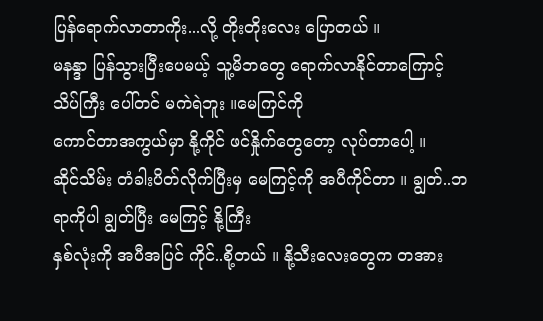ပြန်ရောက်လာတာကိုး...လို့ တိုးတိုးလေး ပြောတယ် ။
မနန္ဒာ ပြန်သွားပြီးပေမယ့် သူ့မိဘတွေ ရောက်လာနိုင်တာကြောင့် သိပ်ကြီး ပေါ်တင် မကဲရဲဘူး ။မေကြင်ကို
ကောင်တာအကွယ်မှာ နို့ကိုင် ဖင်နှိုက်တွေတော့ လုပ်တာပေါ့ ။
ဆိုင်သိမ်း တံခါးပိတ်လိုက်ပြီးမှ မေကြင့်ကို အပီကိုင်တာ ။ ချွတ်..ဘရာကိုပါ ချွတ်ပြီး မေကြင့် နို့ကြီး
နှစ်လုံးကို အပီအပြင် ကိုင်..စို့တယ် ။ နို့သီးလေးတွေက တအား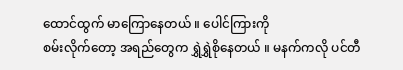ထောင်ထွက် မာကြောနေတယ် ။ ပေါင်ကြားကို
စမ်းလိုက်တော့ အရည်တွေက ရွှဲရွှဲစိုနေတယ် ။ မနက်ကလို ပင်တီ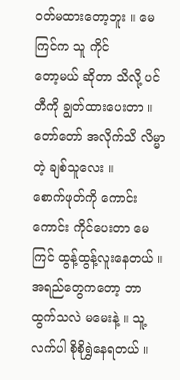ဝတ်မထားတော့ဘူး ။ မေကြင်က သူ ကိုင်
တော့မယ် ဆိုတာ သိလို့ ပင်တီကို ချွတ်ထားပေးတာ ။ တော်တော် အလိုက်သိ လိမ္မာတဲ့ ချစ်သူလေး ။
စောက်ဖုတ်ကို ကောင်းကောင်း ကိုင်ပေးတာ မေကြင် ထွန့်ထွန့်လူးနေတယ် ။ အရည်တွေကတော့ ဘာထွက်သလဲ မမေးနဲ့ ။ သူ့လက်ပါ စိုစိုရွှဲနေရတယ် ။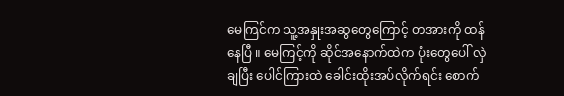မေကြင်က သူ့အနှုးအဆွတွေကြောင့် တအားကို ထန်
နေပြီ ။ မေကြင့်ကို ဆိုင်အနောက်ထဲက ပုံးတွေပေါ် လှဲချပြီး ပေါင်ကြားထဲ ခေါင်းထိုးအပ်လိုက်ရင်း စောက်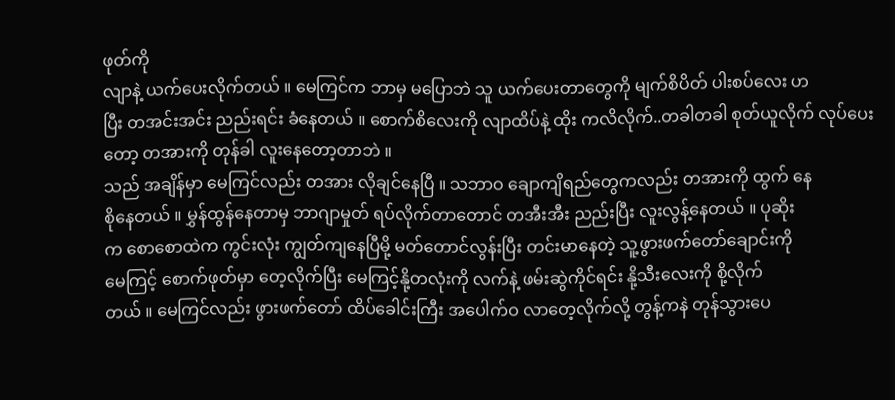ဖုတ်ကို
လျာနဲ့ ယက်ပေးလိုက်တယ် ။ မေကြင်က ဘာမှ မပြောဘဲ သူ ယက်ပေးတာတွေကို မျက်စိပိတ် ပါးစပ်လေး ဟ
ပြီး တအင်းအင်း ညည်းရင်း ခံနေတယ် ။ စောက်စိလေးကို လျာထိပ်နဲ့ ထိုး ကလိလိုက်..တခါတခါ စုတ်ယူလိုက် လုပ်ပေးတော့ တအားကို တုန်ခါ လူးနေတော့တာဘဲ ။
သည် အချိန်မှာ မေကြင်လည်း တအား လိုချင်နေပြီ ။ သဘာဝ ချောကျိရည်တွေကလည်း တအားကို ထွက် နေ
စိုနေတယ် ။ မွှန်ထွန်နေတာမှ ဘာဂျာမှုတ် ရပ်လိုက်တာတောင် တအီးအီး ညည်းပြီး လူးလွန့်နေတယ် ။ ပုဆိုး
က စောစောထဲက ကွင်းလုံး ကျွတ်ကျနေပြီမို့ မတ်တောင်လွန်းပြီး တင်းမာနေတဲ့ သူ့ဖွားဖက်တော်ချောင်းကို
မေကြင့် စောက်ဖုတ်မှာ တေ့လိုက်ပြီး မေကြင့်နို့တလုံးကို လက်နဲ့ ဖမ်းဆွဲကိုင်ရင်း နို့သီးလေးကို စို့လိုက်
တယ် ။ မေကြင်လည်း ဖွားဖက်တော် ထိပ်ခေါင်းကြီး အပေါက်ဝ လာတေ့လိုက်လို့ တွန့်ကနဲ တုန်သွားပေ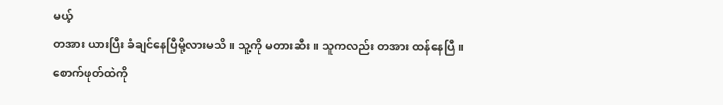မယ့်
တအား ယားပြီး ခံချင်နေပြီမို့လားမသိ ။ သူ့ကို မတားဆီး ။ သူကလည်း တအား ထန်နေပြီ ။ စောက်ဖုတ်ထဲကို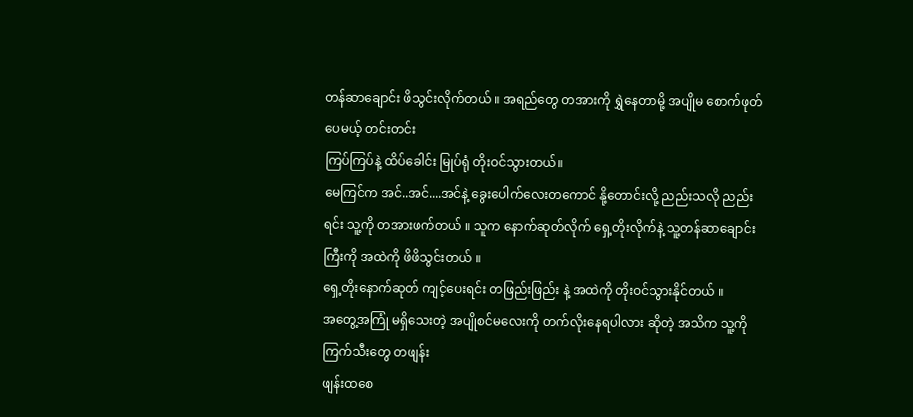တန်ဆာချောင်း ဖိသွင်းလိုက်တယ် ။ အရည်တွေ တအားကို ရွှဲနေတာမို့ အပျိုမ စောက်ဖုတ်ပေမယ့် တင်းတင်း
ကြပ်ကြပ်နဲ့ ထိပ်ခေါင်း မြုပ်ရုံ တိုးဝင်သွားတယ်။
မေကြင်က အင်..အင်....အင်နဲ့ ခွေးပေါက်လေးတကောင် နို့တောင်းလို့ ညည်းသလို ညည်းရင်း သူ့ကို တအားဖက်တယ် ။ သူက နောက်ဆုတ်လိုက် ရှေ့တိုးလိုက်နဲ့ သူ့တန်ဆာချောင်းကြီးကို အထဲကို ဖိဖိသွင်းတယ် ။
ရှေ့တိုးနောက်ဆုတ် ကျင့်ပေးရင်း တဖြည်းဖြည်း နဲ့ အထဲကို တိုးဝင်သွားနိုင်တယ် ။
အတွေ့အကြုံ မရှိသေးတဲ့ အပျိုစင်မလေးကို တက်လိုးနေရပါလား ဆိုတဲ့ အသိက သူ့ကို ကြက်သီးတွေ တဖျန်း
ဖျန်းထစေ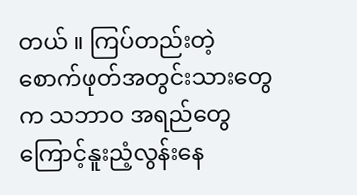တယ် ။ ကြပ်တည်းတဲ့ စောက်ဖုတ်အတွင်းသားတွေက သဘာဝ အရည်တွေကြောင့်နူးညံ့လွန်းနေ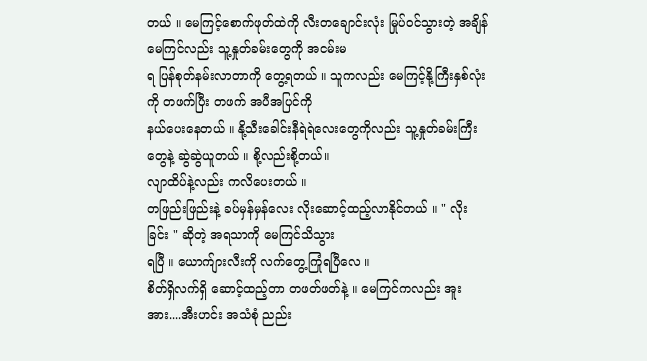တယ် ။ မေကြင့်စောက်ဖုတ်ထဲကို လီးတချောင်းလုံး မြုပ်ဝင်သွားတဲ့ အချိန် မေကြင်လည်း သူ့နှုတ်ခမ်းတွေကို အငမ်းမ
ရ ပြန်စုတ်နမ်းလာတာကို တွေ့ရတယ် ။ သူကလည်း မေကြင့်နို့ကြီးနှစ်လုံးကို တဖက်ပြီး တဖက် အပီအပြင်ကို
နယ်ပေးနေတယ် ။ နို့သီးခေါင်းနီရဲရဲလေးတွေကိုလည်း သူ့နှုတ်ခမ်းကြီးတွေနဲ့ ဆွဲဆွဲယူတယ် ။ စို့လည်းစို့တယ်။
လျာထိပ်နဲ့လည်း ကလိပေးတယ် ။
တဖြည်းဖြည်းနဲ့ ခပ်မှန်မှန်လေး လိုးဆောင့်ထည့်လာနိုင်တယ် ။ " လိုးခြင်း " ဆိုတဲ့ အရသာကို မေကြင်သိသွား
ရပြီ ။ ယောက်ျားလီးကို လက်တွေ့ကြုံရပြီလေ ။
စိတ်ရှိလက်ရှိ ဆောင့်ထည့်တာ တဖတ်ဖတ်နဲ့ ။ မေကြင်ကလည်း အူးအား....အီးဟင်း အသံစုံ ညည်း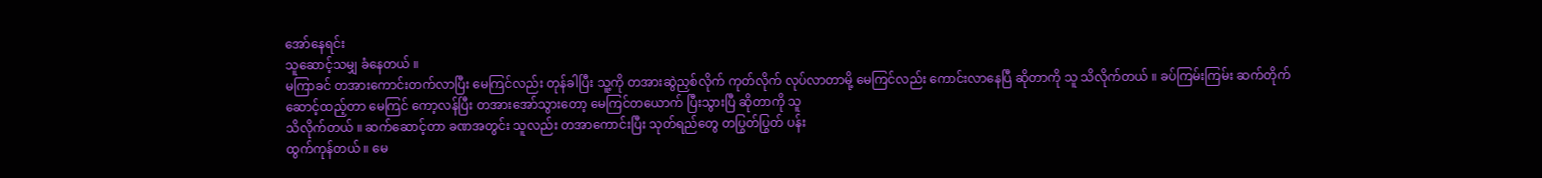အော်နေရင်း
သူဆောင့်သမျှ ခံနေတယ် ။
မကြာခင် တအားကောင်းတက်လာပြီး မေကြင်လည်း တုန်ခါပြီး သူ့ကို တအားဆွဲညှစ်လိုက် ကုတ်လိုက် လုပ်လာတာမို့ မေကြင်လည်း ကောင်းလာနေပြီ ဆိုတာကို သူ သိလိုက်တယ် ။ ခပ်ကြမ်းကြမ်း ဆက်တိုက် ဆောင့်ထည့်တာ မေကြင် ကော့လန်ပြီး တအားအော်သွားတော့ မေကြင်တယောက် ပြီးသွားပြီ ဆိုတာကို သူ
သိလိုက်တယ် ။ ဆက်ဆောင့်တာ ခဏအတွင်း သူလည်း တအာကောင်းပြီး သုတ်ရည်တွေ တပြွတ်ပြွတ် ပန်း
ထွက်ကုန်တယ် ။ မေ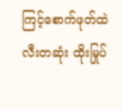ကြင့်စောက်ဖုတ်ထဲ လီးတဆုံး ထိုးမြုပ်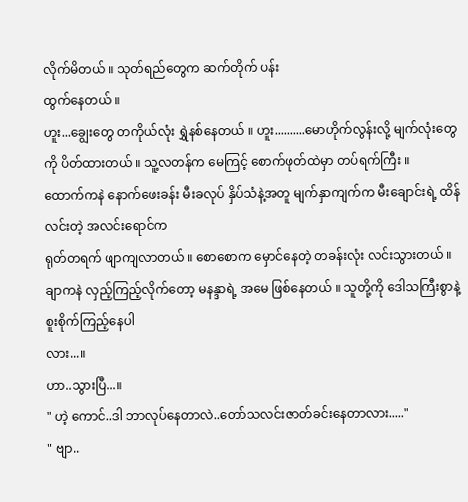လိုက်မိတယ် ။ သုတ်ရည်တွေက ဆက်တိုက် ပန်း
ထွက်နေတယ် ။
ဟူး...ချွေးတွေ တကိုယ်လုံး ရွှဲနစ်နေတယ် ။ ဟူး..........မောဟိုက်လွန်းလို့ မျက်လုံးတွေကို ပိတ်ထားတယ် ။ သူ့လတန်က မေကြင့် စောက်ဖုတ်ထဲမှာ တပ်ရက်ကြီး ။
ထောက်ကနဲ နောက်ဖေးခန်း မီးခလုပ် နှိပ်သံနဲ့အတူ မျက်နှာကျက်က မီးချောင်းရဲ့ ထိန်လင်းတဲ့ အလင်းရောင်က
ရုတ်တရက် ဖျာကျလာတယ် ။ စောစောက မှောင်နေတဲ့ တခန်းလုံး လင်းသွားတယ် ။
ချာကနဲ လှည့်ကြည့်လိုက်တော့ မနန္ဒာရဲ့ အမေ ဖြစ်နေတယ် ။ သူတို့ကို ဒေါသကြီးစွာနဲ့ စူးစိုက်ကြည့်နေပါ
လား...။
ဟာ..သွားပြီ...။
" ဟဲ့ ကောင်..ဒါ ဘာလုပ်နေတာလဲ..တော်သလင်းဇာတ်ခင်းနေတာလား....."
" ဗျာ..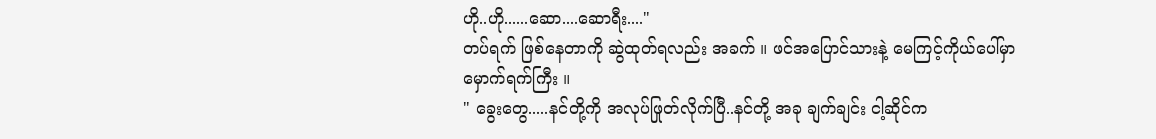ဟို..ဟို......ဆော....ဆောရီး...."
တပ်ရက် ဖြစ်နေတာကို ဆွဲထုတ်ရလည်း အခက် ။ ဖင်အပြောင်သားနဲ့ မေကြင့်ကိုယ်ပေါ်မှာ မှောက်ရက်ကြီး ။
" ခွေးတွေ.....နင်တို့ကို အလုပ်ဖြုတ်လိုက်ပြီ..နင်တို့ အခု ချက်ချင်း ငါ့ဆိုင်က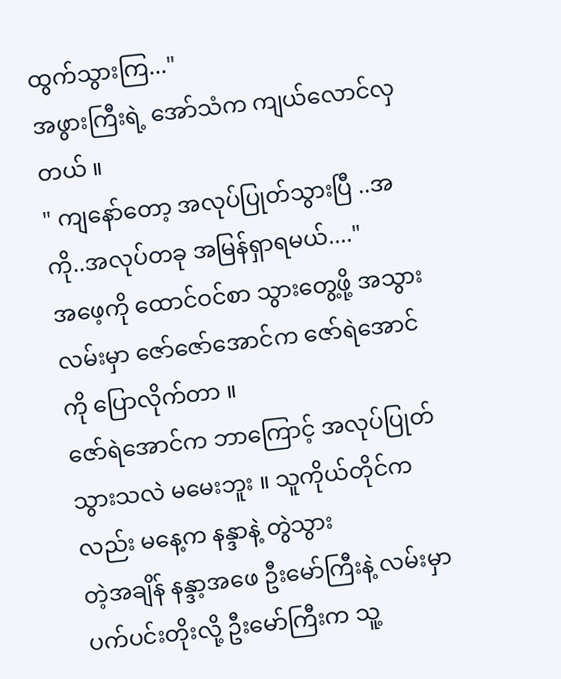ထွက်သွားကြ..."
အဖွားကြီးရဲ့ အော်သံက ကျယ်လောင်လှတယ် ။
" ကျနော်တော့ အလုပ်ပြုတ်သွားပြီ ..အကို..အလုပ်တခု အမြန်ရှာရမယ်...."
အဖေ့ကို ထောင်ဝင်စာ သွားတွေ့ဖို့ အသွား လမ်းမှာ ဇော်ဇော်အောင်က ဇော်ရဲအောင်ကို ပြောလိုက်တာ ။
ဇော်ရဲအောင်က ဘာကြောင့် အလုပ်ပြုတ်သွားသလဲ မမေးဘူး ။ သူကိုယ်တိုင်ကလည်း မနေ့က နန္ဒာနဲ့ တွဲသွား
တဲ့အချိန် နန္ဒာ့အဖေ ဦးမော်ကြီးနဲ့ လမ်းမှာ ပက်ပင်းတိုးလို့ ဦးမော်ကြီးက သူ့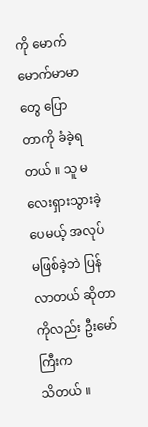ကို မောက်မောက်မာမာတွေ ပြော
တာကို ခံခဲ့ရတယ် ။ သူ မလေးရှားသွားခဲ့ပေမယ့် အလုပ်မဖြစ်ခဲ့ဘဲ ပြန်လာတယ် ဆိုတာကိုလည်း ဦးမော်ကြီးက
သိတယ် ။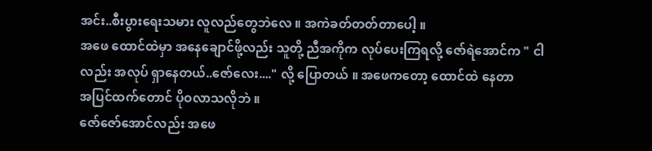အင်း..စီးပွားရေးသမား လူလည်တွေဘဲလေ ။ အကဲခတ်တတ်တာပေါ့ ။
အဖေ ထောင်ထဲမှာ အနေချောင်ဖို့လည်း သူတို့ ညီအကိုက လုပ်ပေးကြရလို့ ဇော်ရဲအောင်က " ငါလည်း အလုပ် ရှာနေတယ်..ဇော်လေး...." လို့ ပြောတယ် ။ အဖေကတော့ ထောင်ထဲ နေတာ
အပြင်ထက်တောင် ပိုဝလာသလိုဘဲ ။
ဇော်ဇော်အောင်လည်း အဖေ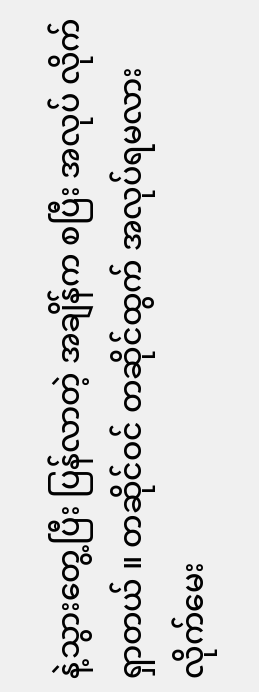နဲ့သွားတွေ့ပြီး ပြန်လာတဲ့ အချိန်က စပြီး အလုပ် လိုက်ရှာတယ် ။ တဆိုင်ဝင် တဆိုင်ထွက် အလုပ်ရမလား လိုက်မေး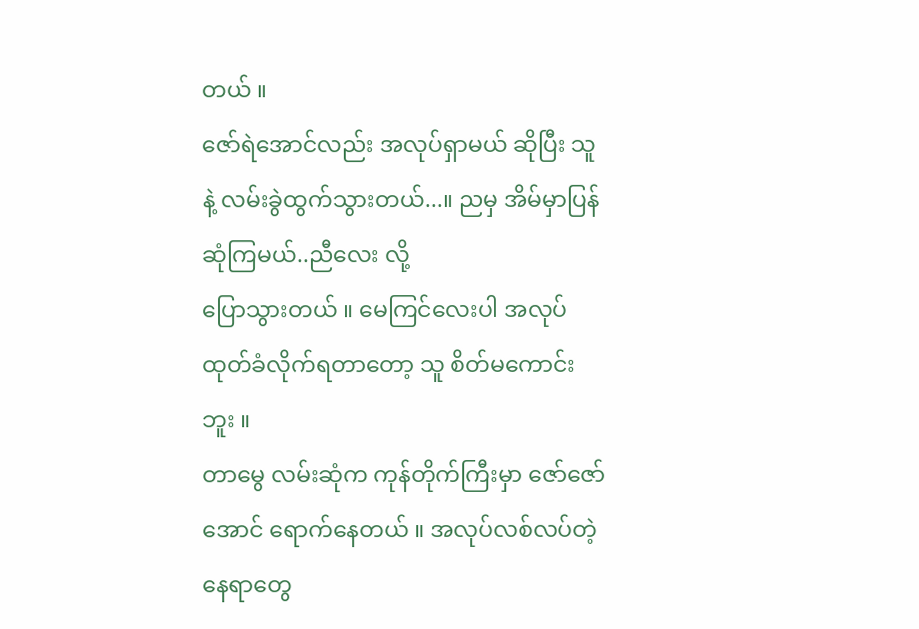တယ် ။
ဇော်ရဲအောင်လည်း အလုပ်ရှာမယ် ဆိုပြီး သူနဲ့ လမ်းခွဲထွက်သွားတယ်...။ ညမှ အိမ်မှာပြန်ဆုံကြမယ်..ညီလေး လို့
ပြောသွားတယ် ။ မေကြင်လေးပါ အလုပ်ထုတ်ခံလိုက်ရတာတော့ သူ စိတ်မကောင်းဘူး ။
တာမွေ လမ်းဆုံက ကုန်တိုက်ကြီးမှာ ဇော်ဇော်အောင် ရောက်နေတယ် ။ အလုပ်လစ်လပ်တဲ့နေရာတွေ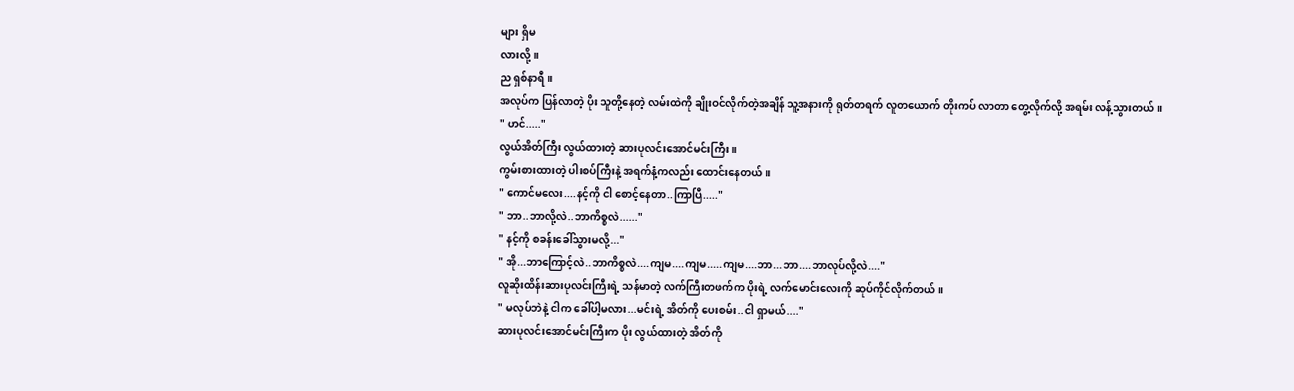များ ရှိမ
လားလို့ ။
ည ရှစ်နာရီ ။
အလုပ်က ပြန်လာတဲ့ ပိုး သူတို့နေတဲ့ လမ်းထဲကို ချိုးဝင်လိုက်တဲ့အချိန် သူ့အနားကို ရုတ်တရက် လူတယောက် တိုးကပ် လာတာ တွေ့လိုက်လို့ အရမ်း လန့်သွားတယ် ။
" ဟင်....."
လွယ်အိတ်ကြီး လွယ်ထားတဲ့ ဆားပုလင်းအောင်မင်းကြီး ။
ကွမ်းစားထားတဲ့ ပါးစပ်ကြီးနဲ့ အရက်နံ့ကလည်း ထောင်းနေတယ် ။
" ကောင်မလေး....နင့်ကို ငါ စောင့်နေတာ..ကြာပြီ....."
" ဘာ..ဘာလို့လဲ..ဘာကိစ္စလဲ......"
" နင့်ကို စခန်းခေါ်သွားမလို့..."
" အို...ဘာကြောင့်လဲ..ဘာကိစ္စလဲ....ကျမ....ကျမ.....ကျမ....ဘာ...ဘာ....ဘာလုပ်လို့လဲ...."
လူဆိုးထိန်းဆားပုလင်းကြီးရဲ့ သန်မာတဲ့ လက်ကြီးတဖက်က ပိုးရဲ့ လက်မောင်းလေးကို ဆုပ်ကိုင်လိုက်တယ် ။
" မလုပ်ဘဲနဲ့ ငါက ခေါ်ပါ့မလား...မင်းရဲ့ အိတ်ကို ပေးစမ်း..ငါ ရှာမယ်...."
ဆားပုလင်းအောင်မင်းကြီးက ပိုး လွယ်ထားတဲ့ အိတ်ကို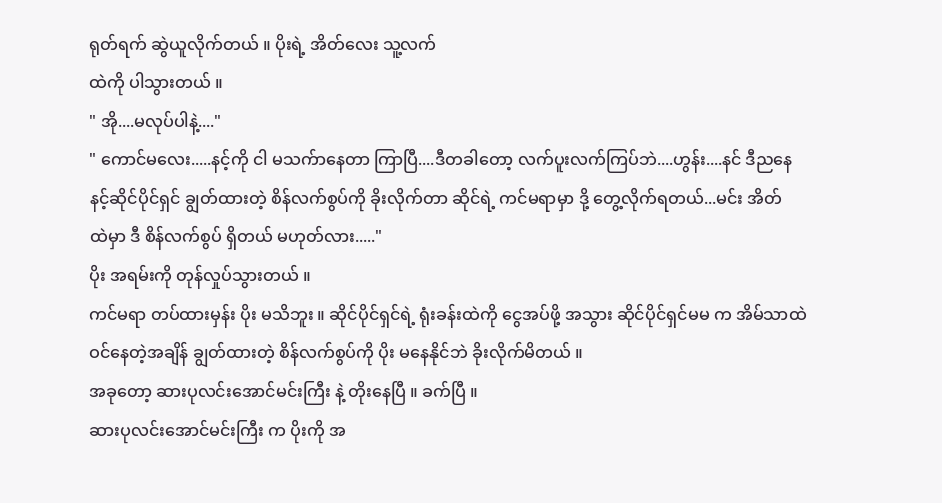ရုတ်ရက် ဆွဲယူလိုက်တယ် ။ ပိုးရဲ့ အိတ်လေး သူ့လက်
ထဲကို ပါသွားတယ် ။
" အို....မလုပ်ပါနဲ့...."
" ကောင်မလေး.....နင့်ကို ငါ မသက်ာနေတာ ကြာပြီ....ဒီတခါတော့ လက်ပူးလက်ကြပ်ဘဲ....ဟွန်း....နင် ဒီညနေ
နင့်ဆိုင်ပိုင်ရှင် ချွတ်ထားတဲ့ စိန်လက်စွပ်ကို ခိုးလိုက်တာ ဆိုင်ရဲ့ ကင်မရာမှာ ဒို့ တွေ့လိုက်ရတယ်...မင်း အိတ်
ထဲမှာ ဒီ စိန်လက်စွပ် ရှိတယ် မဟုတ်လား....."
ပိုး အရမ်းကို တုန်လှုပ်သွားတယ် ။
ကင်မရာ တပ်ထားမှန်း ပိုး မသိဘူး ။ ဆိုင်ပိုင်ရှင်ရဲ့ ရုံးခန်းထဲကို ငွေအပ်ဖို့ အသွား ဆိုင်ပိုင်ရှင်မမ က အိမ်သာထဲ
ဝင်နေတဲ့အချိန် ချွတ်ထားတဲ့ စိန်လက်စွပ်ကို ပိုး မနေနိုင်ဘဲ ခိုးလိုက်မိတယ် ။
အခုတော့ ဆားပုလင်းအောင်မင်းကြီး နဲ့ တိုးနေပြီ ။ ခက်ပြီ ။
ဆားပုလင်းအောင်မင်းကြီး က ပိုးကို အ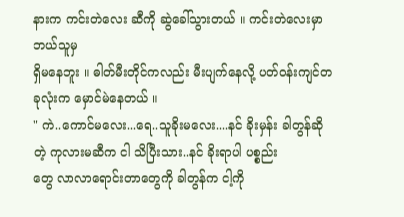နားက ကင်းတဲလေး ဆီကို ဆွဲခေါ်သွားတယ် ။ ကင်းတဲလေးမှာ ဘယ်သူမှ
ရှိမနေဘူး ။ ဓါတ်မီးတိုင်ကလည်း မီးပျက်နေလို့ ပတ်ဝန်းကျင်တခုလုံးက မှောင်မဲနေတယ် ။
" ကဲ..ကောင်မလေး...ရေ..သူခိုးမလေး....နင် ခိုးမှန်း ခါတွန်ဆိုတဲ့ ကုလားမဆီက ငါ သိပြီးသား..နင် ခိုးရာပါ ပစ္စည်း
တွေ လာလာရောင်းတာတွေကို ခါတွန်က ငါ့ကို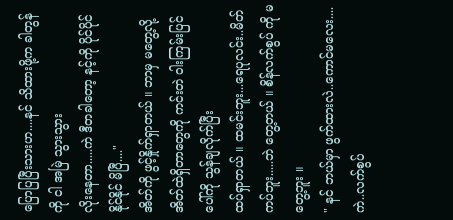ပြောပြပြီးသားဟ....နင် သိထားဖို့က ခါတွန်ကို ငါ အမြဲ သွားသွား
လိုးနေတာ.....ကဲ ဒီတခါတော့ နင့်ကို ပိုင်ပိုင်နိုင်နိုင် မိပြီ...."
အိတ်ကို ဖွင့်နှိုက်ရှာတယ် ။ ဘာမှ မတွေ့လို့ အိတ်ထဲရှိတာတွေကို ကင်းတဲ ဝါးကြမ်းပြင်ပေါ်ကို သွန်ချလိုက်ပြီး
ထပ်ရှာတယ် ။ ထမင်းဘူး...ရေပုလင်း..မိတ်ကပ်ဘူး.....ဘဲ တွေ့တယ် ။ စိန်လက်စွပ် ကို မတွေ့ဘူး ။
" နင် ဘယ်မှာ ဖွက်ထားလဲ..ကောင်မလေး....ကဲ..လက်စွပ်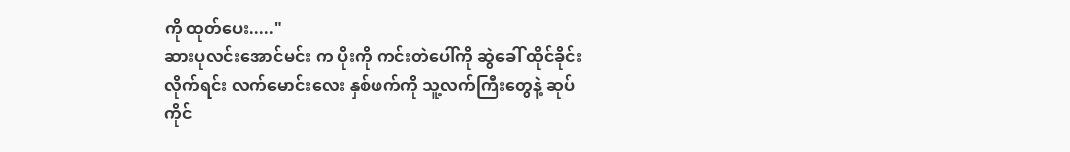ကို ထုတ်ပေး....."
ဆားပုလင်းအောင်မင်း က ပိုးကို ကင်းတဲပေါ်ကို ဆွဲခေါ် ထိုင်ခိုင်းလိုက်ရင်း လက်မောင်းလေး နှစ်ဖက်ကို သူ့လက်ကြီးတွေနဲ့ ဆုပ်ကိုင်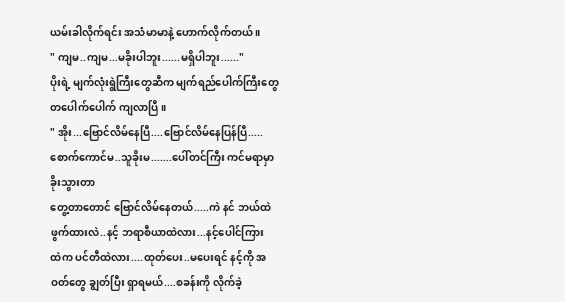ယမ်းခါလိုက်ရင်း အသံမာမာနဲ့ ဟောက်လိုက်တယ် ။
" ကျမ..ကျမ...မခိုးပါဘူး......မရှိပါဘူး......"
ပိုးရဲ့ မျက်လုံးရွဲကြီးတွေဆီက မျက်ရည်ပေါက်ကြီးတွေ တပေါက်ပေါက် ကျလာပြီ ။
" အိုး...ဗြောင်လိမ်နေပြီ....ဗြောင်လိမ်နေပြန်ပြီ.....စောက်ကောင်မ..သူခိုးမ.......ပေါ်တင်ကြီး ကင်မရာမှာ ခိုးသွားတာ
တွေ့တာတောင် ဗြောင်လိမ်နေတယ်.....ကဲ နင် ဘယ်ထဲ ဖွက်ထားလဲ..နင့် ဘရာစီယာထဲလား...နင့်ပေါင်ကြား
ထဲက ပင်တီထဲလား....ထုတ်ပေး..မပေးရင် နင့်ကို အဝတ်တွေ ချွတ်ပြီး ရှာရမယ်....စခန်းကို လိုက်ခဲ့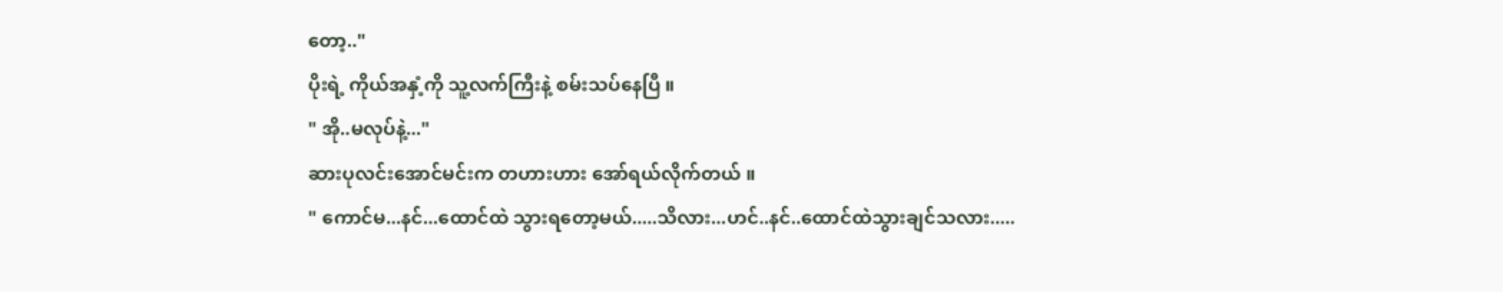တော့.."
ပိုးရဲ့ ကိုယ်အနှံ့ကို သူ့လက်ကြီးနဲ့ စမ်းသပ်နေပြီ ။
" အို..မလုပ်နဲ့..."
ဆားပုလင်းအောင်မင်းက တဟားဟား အော်ရယ်လိုက်တယ် ။
" ကောင်မ...နင်...ထောင်ထဲ သွားရတော့မယ်.....သိလား...ဟင်..နင်..ထောင်ထဲသွားချင်သလား.....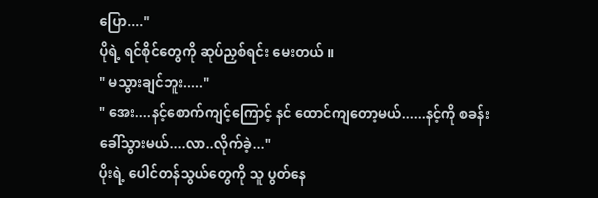ပြော...."
ပိုရဲ့ ရင်စိုင်တွေကို ဆုပ်ညှစ်ရင်း မေးတယ် ။
" မသွားချင်ဘူး....."
" အေး....နင့်စောက်ကျင့်ကြောင့် နင် ထောင်ကျတော့မယ်......နင့်ကို စခန်းခေါ်သွားမယ်....လာ..လိုက်ခဲ့..."
ပိုးရဲ့ ပေါင်တန်သွယ်တွေကို သူ ပွတ်နေ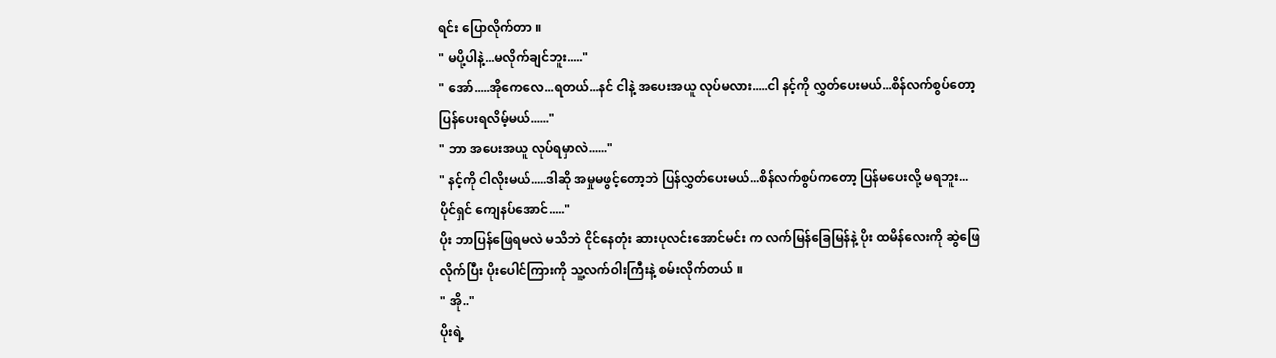ရင်း ပြောလိုက်တာ ။
" မပို့ပါနဲ့...မလိုက်ချင်ဘူး....."
" အော်.....အိုကေလေ...ရတယ်...နင် ငါနဲ့ အပေးအယူ လုပ်မလား.....ငါ နင့်ကို လွှတ်ပေးမယ်...စိန်လက်စွပ်တော့
ပြန်ပေးရလိမ့်မယ်......"
" ဘာ အပေးအယူ လုပ်ရမှာလဲ......"
" နင့်ကို ငါလိုးမယ်.....ဒါဆို အမှုမဖွင့်တော့ဘဲ ပြန်လွှတ်ပေးမယ်...စိန်လက်စွပ်ကတော့ ပြန်မပေးလို့ မရဘူး...
ပိုင်ရှင် ကျေနပ်အောင်....."
ပိုး ဘာပြန်ဖြေရမလဲ မသိဘဲ ငိုင်နေတုံး ဆားပုလင်းအောင်မင်း က လက်မြန်ခြေမြန်နဲ့ ပိုး ထမိန်လေးကို ဆွဲဖြေ
လိုက်ပြီး ပိုးပေါင်ကြားကို သူ့လက်ဝါးကြီးနဲ့ စမ်းလိုက်တယ် ။
" အို.."
ပိုးရဲ့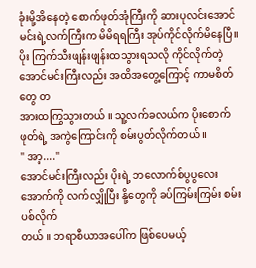ခုံးမို့အိနေတဲ့ စောက်ဖုတ်အုံကြီးကို ဆားပုလင်းအောင်မင်းရဲ့လက်ကြီးက မိမိရရကြီး အုပ်ကိုင်လိုက်မိနေပြီ။
ပိုး ကြက်သီးဖျန်းဖျန်းထသွားရသလို ကိုင်လိုက်တဲ့ အောင်မင်းကြီးလည်း အထိအတွေ့ကြောင့် ကာမစိတ်တွေ တ
အားထကြွသွားတယ် ။ သူ့လက်ခလယ်က ပိုးစောက်ဖုတ်ရဲ့ အကွဲကြောင်းကို စမ်းပွတ်လိုက်တယ် ။
" အာ့...."
အောင်မင်းကြီးလည်း ပိုးရဲ့ ဘလောက်စ်ပွပွလေး အောက်ကို လက်လျှိုပြီး နို့တွေကို ခပ်ကြမ်းကြမ်း စမ်းပစ်လိုက်
တယ် ။ ဘရာစီယာအပေါ်က ဖြစ်ပေမယ့်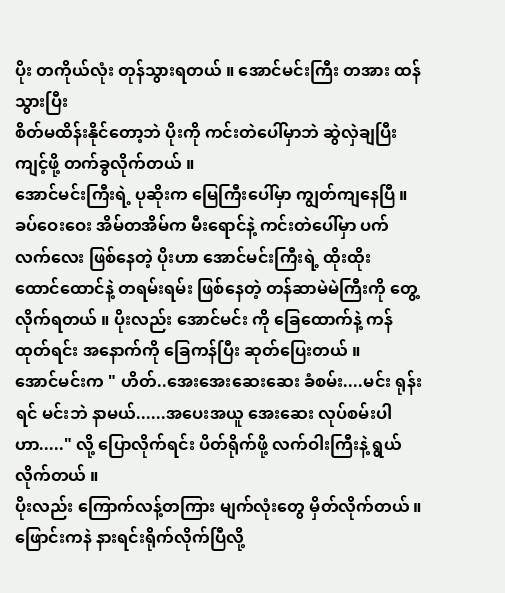ပိုး တကိုယ်လုံး တုန်သွားရတယ် ။ အောင်မင်းကြီး တအား ထန်သွားပြီး
စိတ်မထိန်းနိုင်တော့ဘဲ ပိုးကို ကင်းတဲပေါ်မှာဘဲ ဆွဲလှဲချပြီး ကျင့်ဖို့ တက်ခွလိုက်တယ် ။
အောင်မင်းကြီးရဲ့ ပုဆိုးက မြေကြီးပေါ်မှာ ကျွတ်ကျနေပြီ ။
ခပ်ဝေးဝေး အိမ်တအိမ်က မီးရောင်နဲ့ ကင်းတဲပေါ်မှာ ပက်လက်လေး ဖြစ်နေတဲ့ ပိုးဟာ အောင်မင်းကြီးရဲ့ ထိုးထိုး
ထောင်ထောင်နဲ့ တရမ်းရမ်း ဖြစ်နေတဲ့ တန်ဆာမဲမဲကြီးကို တွေ့လိုက်ရတယ် ။ ပိုးလည်း အောင်မင်း ကို ခြေထောက်နဲ့ ကန်ထုတ်ရင်း အနောက်ကို ခြေကန်ပြီး ဆုတ်ပြေးတယ် ။
အောင်မင်းက " ဟိတ်..အေးအေးဆေးဆေး ခံစမ်း....မင်း ရုန်းရင် မင်းဘဲ နာမယ်......အပေးအယူ အေးဆေး လုပ်စမ်းပါဟာ....." လို့ ပြောလိုက်ရင်း ပိတ်ရိုက်ဖို့ လက်ဝါးကြီးနဲ့ ရွယ်လိုက်တယ် ။
ပိုးလည်း ကြောက်လန့်တကြား မျက်လုံးတွေ မှိတ်လိုက်တယ် ။ ဖြောင်းကနဲ နားရင်းရိုက်လိုက်ပြီလို့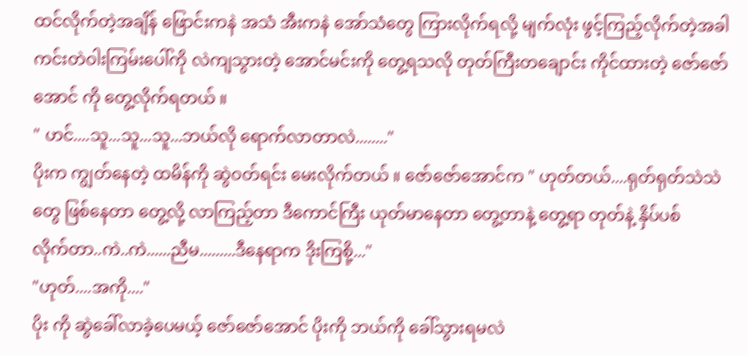ထင်လိုက်တဲ့အချိန် ဖြောင်းကနဲ အသံ အီးကနဲ အော်သံတွေ ကြားလိုက်ရလို့ မျက်လုံး ဖွင့်ကြည့်လိုက်တဲ့အခါ
ကင်းတဲဝါးကြမ်းပေါ်ကို လဲကျသွားတဲ့ အောင်မင်းကို တွေ့ရသလို တုတ်ကြီးတချောင်း ကိုင်ထားတဲ့ ဇော်ဇော်အောင် ကို တွေ့လိုက်ရတယ် ။
" ဟင်....သူ...သူ...သူ...ဘယ်လို ရောက်လာတာလဲ........"
ပိုးက ကျွတ်နေတဲ့ ထမိန်ကို ဆွဲဝတ်ရင်း မေးလိုက်တယ် ။ ဇော်ဇော်အောင်က " ဟုတ်တယ်....ရုတ်ရုတ်သဲသဲ
တွေ ဖြစ်နေတာ တွေ့လို့ လာကြည့်တာ ဒီကောင်ကြီး ယုတ်မာနေတာ တွေ့တာနဲ့ တွေ့ရာ တုတ်နဲ့ နှိပ်ပစ်
လိုက်တာ..ကဲ..ကဲ......ညီမ.........ဒီနေရာက ဒိုးကြစို့..."
"ဟုတ်....အကို...."
ပိုး ကို ဆွဲခေါ်လာခဲ့ပေမယ့် ဇော်ဇော်အောင် ပိုးကို ဘယ်ကို ခေါ်သွားရမလဲ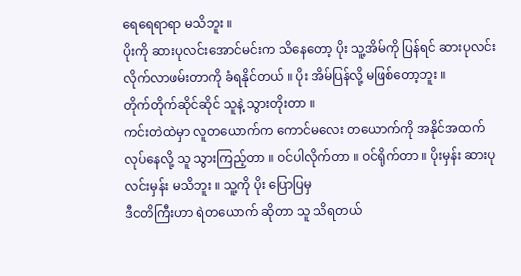ရေရေရာရာ မသိဘူး ။
ပိုးကို ဆားပုလင်းအောင်မင်းက သိနေတော့ ပိုး သူ့အိမ်ကို ပြန်ရင် ဆားပုလင်း လိုက်လာဖမ်းတာကို ခံရနိုင်တယ် ။ ပိုး အိမ်ပြန်လို့ မဖြစ်တော့ဘူး ။
တိုက်တိုက်ဆိုင်ဆိုင် သူနဲ့ သွားတိုးတာ ။
ကင်းတဲထဲမှာ လူတယောက်က ကောင်မလေး တယောက်ကို အနိုင်အထက် လုပ်နေလို့ သူ သွားကြည့်တာ ။ ဝင်ပါလိုက်တာ ။ ဝင်ရိုက်တာ ။ ပိုးမှန်း ဆားပုလင်းမှန်း မသိဘူး ။ သူ့ကို ပိုး ပြောပြမှ
ဒီငတိကြီးဟာ ရဲတယောက် ဆိုတာ သူ သိရတယ်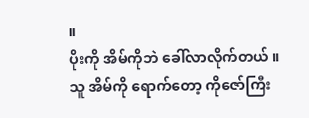။
ပိုးကို အိမ်ကိုဘဲ ခေါ်လာလိုက်တယ် ။ သူ အိမ်ကို ရောက်တော့ ကိုဇော်ကြီး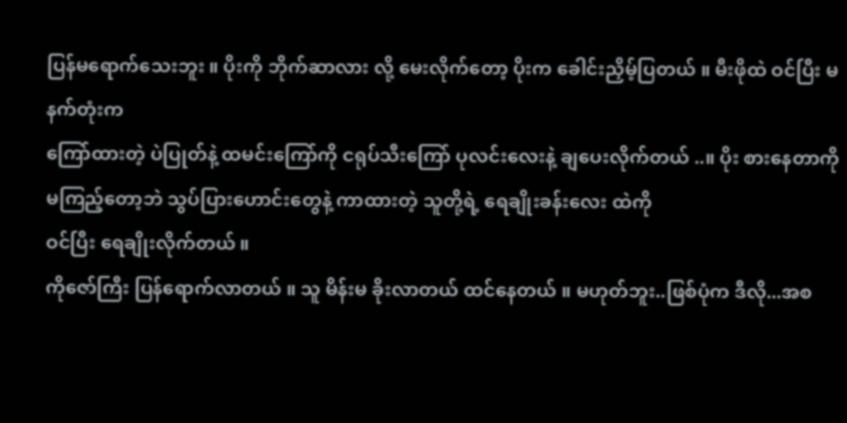ပြန်မရောက်သေးဘူး ။ ပိုးကို ဘိုက်ဆာလား လို့ မေးလိုက်တော့ ပိုးက ခေါင်းညှိမ့်ပြတယ် ။ မီးဖိုထဲ ဝင်ပြီး မနက်တုံးက
ကြော်ထားတဲ့ ပဲပြုတ်နဲ့ ထမင်းကြော်ကို ငရုပ်သီးကြော် ပုလင်းလေးနဲ့ ချပေးလိုက်တယ် ..။ ပိုး စားနေတာကို မကြည့်တော့ဘဲ သွပ်ပြားဟောင်းတွေနဲ့ ကာထားတဲ့ သူတို့ရဲ့ ရေချိုးခန်းလေး ထဲကို
ဝင်ပြီး ရေချိုးလိုက်တယ် ။
ကိုဇော်ကြီး ပြန်ရောက်လာတယ် ။ သူ မိန်းမ ခိုးလာတယ် ထင်နေတယ် ။ မဟုတ်ဘူး..ဖြစ်ပုံက ဒီလို...အစ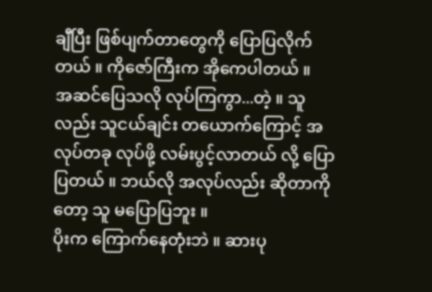ချီပြီး ဖြစ်ပျက်တာတွေကို ပြောပြလိုက်တယ် ။ ကိုဇော်ကြီးက အိုကေပါတယ် ။
အဆင်ပြေသလို လုပ်ကြကွာ...တဲ့ ။ သူလည်း သူငယ်ချင်း တယောက်ကြောင့် အလုပ်တခု လုပ်ဖို့ လမ်းပွင့်လာတယ် လို့ ပြောပြတယ် ။ ဘယ်လို အလုပ်လည်း ဆိုတာကိုတော့ သူ မပြောပြဘူး ။
ပိုးက ကြောက်နေတုံးဘဲ ။ ဆားပု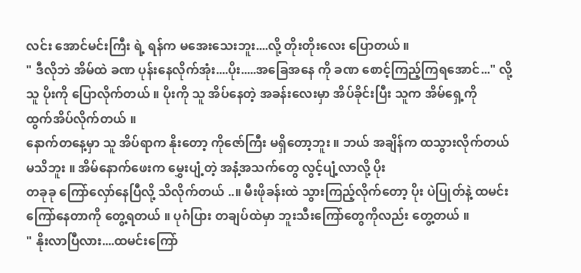လင်း အောင်မင်းကြီး ရဲ့ ရန်က မအေးသေးဘူး....လို့ တိုးတိုးလေး ပြောတယ် ။
" ဒီလိုဘဲ အိမ်ထဲ ခဏ ပုန်းနေလိုက်အုံး....ပိုး.....အခြေအနေ ကို ခဏ စောင့်ကြည့်ကြရအောင်..." လို့ သူ ပိုးကို ပြောလိုက်တယ် ။ ပိုးကို သူ အိပ်နေတဲ့ အခန်းလေးမှာ အိပ်ခိုင်းပြီး သူက အိမ်ရှေ့ကို
ထွက်အိပ်လိုက်တယ် ။
နောက်တနေ့မှာ သူ အိပ်ရာက နိုးတော့ ကိုဇော်ကြီး မရှိတော့ဘူး ။ ဘယ် အချိန်က ထသွားလိုက်တယ် မသိဘူး ။ အိမ်နောက်ဖေးက မွှေးပျံ့တဲ့ အနံ့အသက်တွေ လွင့်ပျံ့လာလို့ ပိုး
တခုခု ကြော်လှော်နေပြီလို့ သိလိုက်တယ် ..။ မီးဖိုခန်းထဲ သွားကြည့်လိုက်တော့ ပိုး ပဲပြုတ်နဲ့ ထမင်းကြော်နေတာကို တွေ့ရတယ် ။ ပုဂံပြား တချပ်ထဲမှာ ဘူးသီးကြော်တွေကိုလည်း တွေ့တယ် ။
" နိုးလာပြီလား....ထမင်းကြော်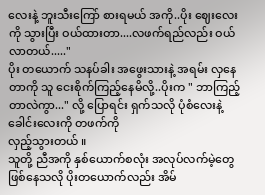လေးနဲ့ ဘူးသီးကြော် စားရမယ် အကို..ပိုး ဈေးလေးကို သွားပြီး ဝယ်ထားတာ....လဖက်ရည်လည်း ဝယ်လာတယ်....."
ပိုး တယောက် သနပ်ခါး အဖွေးသားနဲ့ အရမ်း လှနေတာကို သူ ငေးစိုက်ကြည့်နေမိလို့..ပိုးက " ဘာကြည့်တာလဲကွာ..." လို့ ပြောရင်း ရှက်သလို ပုံစံလေးနဲ့ ခေါင်းလေးကို တဖက်ကို
လှည့်သွားတယ် ။
သူတို့ ညီအကို နှစ်ယောက်စလုံး အလုပ်လက်မဲ့တွေ ဖြစ်နေသလို ပိုးတယောက်လည်း အိမ်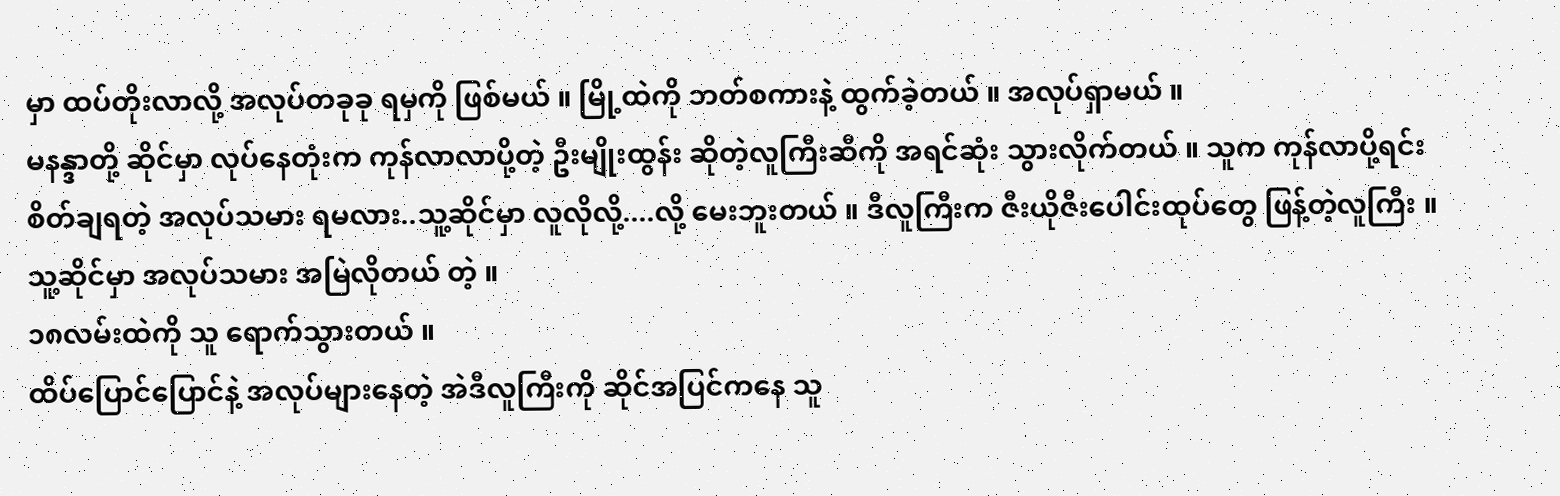မှာ ထပ်တိုးလာလို့ အလုပ်တခုခု ရမှကို ဖြစ်မယ် ။ မြို့ထဲကို ဘတ်စကားနဲ့ ထွက်ခဲ့တယ် ။ အလုပ်ရှာမယ် ။
မနန္ဒာတို့ ဆိုင်မှာ လုပ်နေတုံးက ကုန်လာလာပို့တဲ့ ဦးမျိုးထွန်း ဆိုတဲ့လူကြီးဆီကို အရင်ဆုံး သွားလိုက်တယ် ။ သူက ကုန်လာပို့ရင်း
စိတ်ချရတဲ့ အလုပ်သမား ရမလား..သူ့ဆိုင်မှာ လူလိုလို့....လို့ မေးဘူးတယ် ။ ဒီလူကြီးက ဇီးယိုဇီးပေါင်းထုပ်တွေ ဖြန့်တဲ့လူကြီး ။
သူ့ဆိုင်မှာ အလုပ်သမား အမြဲလိုတယ် တဲ့ ။
၁၈လမ်းထဲကို သူ ရောက်သွားတယ် ။
ထိပ်ပြောင်ပြောင်နဲ့ အလုပ်များနေတဲ့ အဲဒီလူကြီးကို ဆိုင်အပြင်ကနေ သူ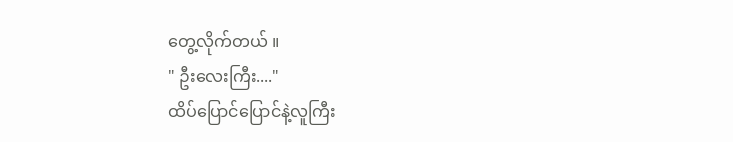တွေ့လိုက်တယ် ။
" ဦးလေးကြီး...."
ထိပ်ပြောင်ပြောင်နဲ့လူကြီး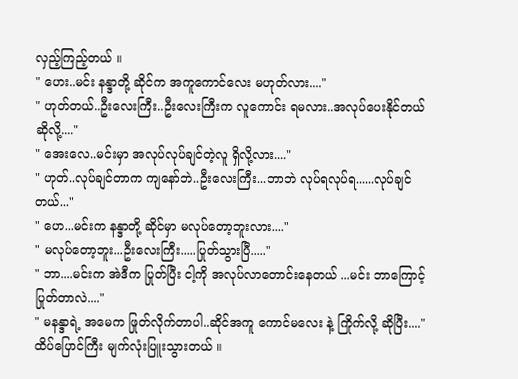လှည့်ကြည့်တယ် ။
" ဟေး..မင်း နန္ဒာတို့ ဆိုင်က အကူကောင်လေး မဟုတ်လား...."
" ဟုတ်တယ်..ဦးလေးကြီး..ဦးလေးကြီးက လူကောင်း ရမလား..အလုပ်ပေးနိုင်တယ် ဆိုလို့...."
" အေးလေ..မင်းမှာ အလုပ်လုပ်ချင်တဲ့လူ ရှိလို့လား...."
" ဟုတ်..လုပ်ချင်တာက ကျနော်ဘဲ..ဦးလေးကြီး...ဘာဘဲ လုပ်ရလုပ်ရ......လုပ်ချင်တယ်..."
" ဟေ...မင်းက နန္ဒာတို့ ဆိုင်မှာ မလုပ်တော့ဘူးလား...."
" မလုပ်တော့ဘူး...ဦးလေးကြီး.....ပြုတ်သွားပြီ....."
" ဘာ....မင်းက အဲဒီက ပြုတ်ပြီး ငါ့ကို အလုပ်လာတောင်းနေတယ် ...မင်း ဘာကြောင့်ပြုတ်တာလဲ...."
" မနန္ဒာရဲ့ အမေက ဖြုတ်လိုက်တာပါ..ဆိုင်အကူ ကောင်မလေး နဲ့ ကြိုက်လို့ ဆိုပြီး...."
ထိပ်ပြောင်ကြီး မျက်လုံးပြူးသွားတယ် ။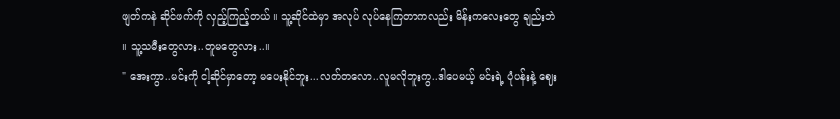ဖျတ်ကနဲ ဆိုင်ဖက်ကို လှည့်ကြည့်တယ် ။ သူ့ဆိုင်ထဲမှာ အလုပ် လုပ်နေကြတာကလည်း မိန်းကလေးတွေ ချည်းဘဲ ။ သူ့သမီးတွေလား..တူမတွေလား..။
" အေးကွာ..မင်းကို ငါ့ဆိုင်မှာတော့ မပေးနိုင်ဘူး...လတ်တလော..လူမလိုဘူးကွ..ဒါပေမယ့် မင်းရဲ့ ပုံပန်းနဲ့ ဈေး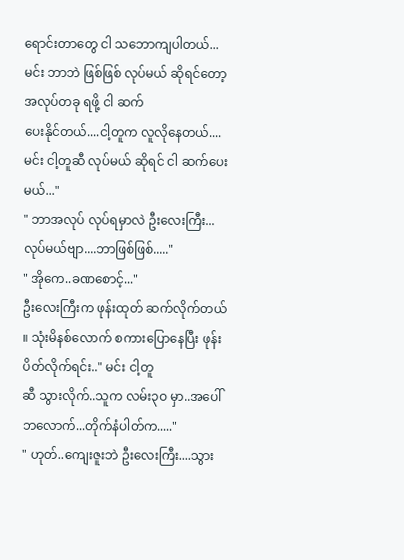ရောင်းတာတွေ ငါ သဘောကျပါတယ်...မင်း ဘာဘဲ ဖြစ်ဖြစ် လုပ်မယ် ဆိုရင်တော့ အလုပ်တခု ရဖို့ ငါ ဆက်
ပေးနိုင်တယ်....ငါ့တူက လူလိုနေတယ်....မင်း ငါ့တူဆီ လုပ်မယ် ဆိုရင် ငါ ဆက်ပေးမယ်..."
" ဘာအလုပ် လုပ်ရမှာလဲ ဦးလေးကြီး...လုပ်မယ်ဗျာ....ဘာဖြစ်ဖြစ်....."
" အိုကေ..ခဏစောင့်..."
ဦးလေးကြီးက ဖုန်းထုတ် ဆက်လိုက်တယ် ။ သုံးမိနစ်လောက် စကားပြောနေပြီး ဖုန်းပိတ်လိုက်ရင်း.." မင်း ငါ့တူ
ဆီ သွားလိုက်..သူက လမ်း၃ဝ မှာ..အပေါ်ဘလောက်...တိုက်နံပါတ်က....."
" ဟုတ်..ကျေးဇူးဘဲ ဦးလေးကြီး....သွား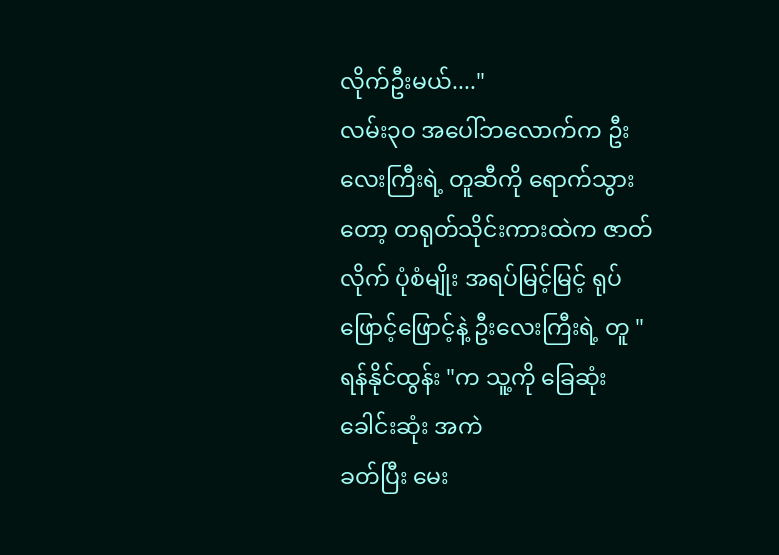လိုက်ဦးမယ်...."
လမ်း၃ဝ အပေါ်ဘလောက်က ဦးလေးကြီးရဲ့ တူဆီကို ရောက်သွားတော့ တရုတ်သိုင်းကားထဲက ဇာတ်လိုက် ပုံစံမျိုး အရပ်မြင့်မြင့် ရုပ်ဖြောင့်ဖြောင့်နဲ့ ဦးလေးကြီးရဲ့ တူ " ရန်နိုင်ထွန်း "က သူ့ကို ခြေဆုံးခေါင်းဆုံး အကဲ
ခတ်ပြီး မေး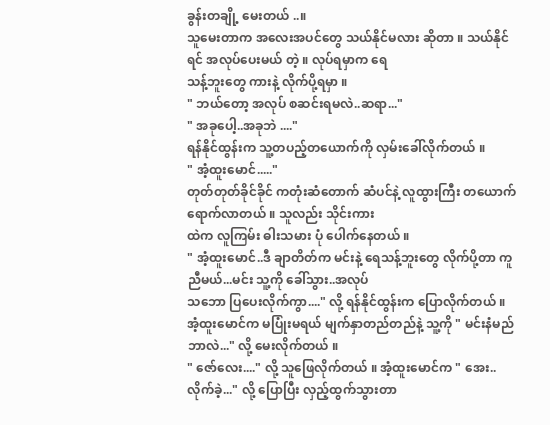ခွန်းတချို့ မေးတယ် ..။
သူမေးတာက အလေးအပင်တွေ သယ်နိုင်မလား ဆိုတာ ။ သယ်နိုင်ရင် အလုပ်ပေးမယ် တဲ့ ။ လုပ်ရမှာက ရေ
သန့်ဘူးတွေ ကားနဲ့ လိုက်ပို့ရမှာ ။
" ဘယ်တော့ အလုပ် စဆင်းရမလဲ..ဆရာ..."
" အခုပေါ့..အခုဘဲ ...."
ရန်နိုင်ထွန်းက သူ့တပည့်တယောက်ကို လှမ်းခေါ်လိုက်တယ် ။
" အံ့ထူးမောင်....."
တုတ်တုတ်ခိုင်ခိုင် ကတုံးဆံတောက် ဆံပင်နဲ့ လူထွားကြီး တယောက် ရောက်လာတယ် ။ သူလည်း သိုင်းကား
ထဲက လူကြမ်း ဓါးသမား ပုံ ပေါက်နေတယ် ။
" အံ့ထူးမောင်..ဒီ ချာတိတ်က မင်းနဲ့ ရေသန့်ဘူးတွေ လိုက်ပို့တာ ကူညီမယ်...မင်း သူ့ကို ခေါ်သွား..အလုပ်
သဘော ပြပေးလိုက်ကွာ...." လို့ ရန်နိုင်ထွန်းက ပြောလိုက်တယ် ။
အံ့ထူးမောင်က မပြုံးမရယ် မျက်နှာတည်တည်နဲ့ သူ့ကို " မင်းနံမည် ဘာလဲ..." လို့ မေးလိုက်တယ် ။
" ဇော်လေး...." လို့ သူဖြေလိုက်တယ် ။ အံ့ထူးမောင်က " အေး..လိုက်ခဲ့..." လို့ ပြောပြီး လှည့်ထွက်သွားတာ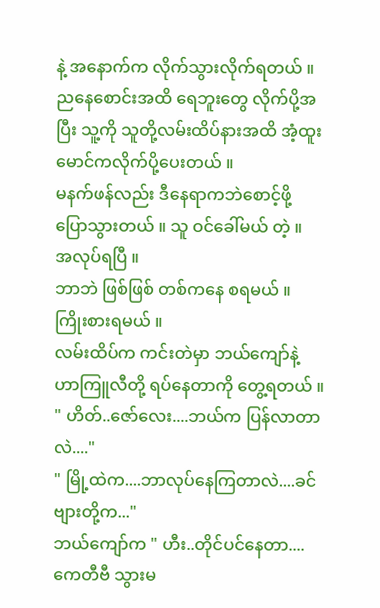နဲ့ အနောက်က လိုက်သွားလိုက်ရတယ် ။
ညနေစောင်းအထိ ရေဘူးတွေ လိုက်ပို့အပြီး သူ့ကို သူတို့လမ်းထိပ်နားအထိ အံ့ထူးမောင်ကလိုက်ပို့ပေးတယ် ။
မနက်ဖန်လည်း ဒီနေရာကဘဲစောင့်ဖို့ ပြောသွားတယ် ။ သူ ဝင်ခေါ်မယ် တဲ့ ။
အလုပ်ရပြီ ။
ဘာဘဲ ဖြစ်ဖြစ် တစ်ကနေ စရမယ် ။ ကြိုးစားရမယ် ။
လမ်းထိပ်က ကင်းတဲမှာ ဘယ်ကျော်နဲ့ ဟာကြူလီတို့ ရပ်နေတာကို တွေ့ရတယ် ။
" ဟိတ်..ဇော်လေး....ဘယ်က ပြန်လာတာလဲ...."
" မြို့ထဲက....ဘာလုပ်နေကြတာလဲ....ခင်ဗျားတို့က..."
ဘယ်ကျော်က " ဟီး..တိုင်ပင်နေတာ....ကေတီဗီ သွားမ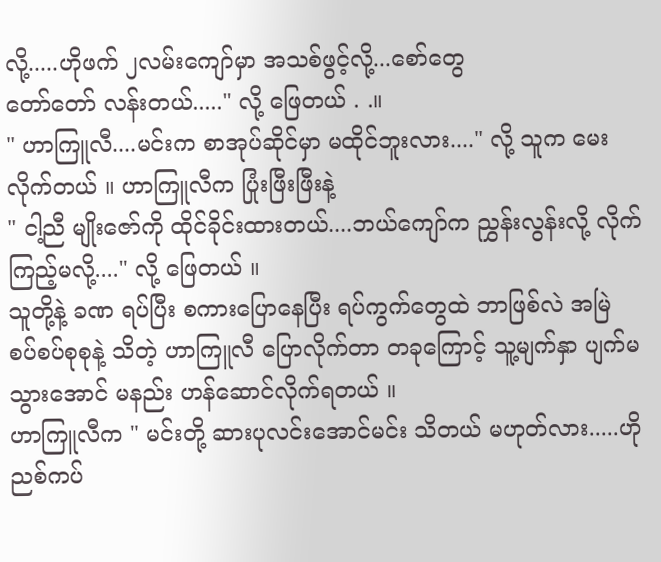လို့.....ဟိုဖက် ၂လမ်းကျော်မှာ အသစ်ဖွင့်လို့...စော်တွေ
တော်တော် လန်းတယ်....." လို့ ဖြေတယ် . .။
" ဟာကြူလီ....မင်းက စာအုပ်ဆိုင်မှာ မထိုင်ဘူးလား...." လို့ သူက မေးလိုက်တယ် ။ ဟာကြူလီက ပြုံးဖြီးဖြီးနဲ့
" ငါ့ညီ မျိုးဇော်ကို ထိုင်ခိုင်းထားတယ်....ဘယ်ကျော်က ညွှန်းလွန်းလို့ လိုက်ကြည့်မလို့...." လို့ ဖြေတယ် ။
သူတို့နဲ့ ခဏ ရပ်ပြီး စကားပြောနေပြီး ရပ်ကွက်တွေထဲ ဘာဖြစ်လဲ အမြဲ စပ်စပ်စုစုနဲ့ သိတဲ့ ဟာကြူလီ ပြောလိုက်တာ တခုကြောင့် သူ့မျက်နှာ ပျက်မသွားအောင် မနည်း ဟန်ဆောင်လိုက်ရတယ် ။
ဟာကြူလီက " မင်းတို့ ဆားပုလင်းအောင်မင်း သိတယ် မဟုတ်လား.....ဟို ညစ်ကပ်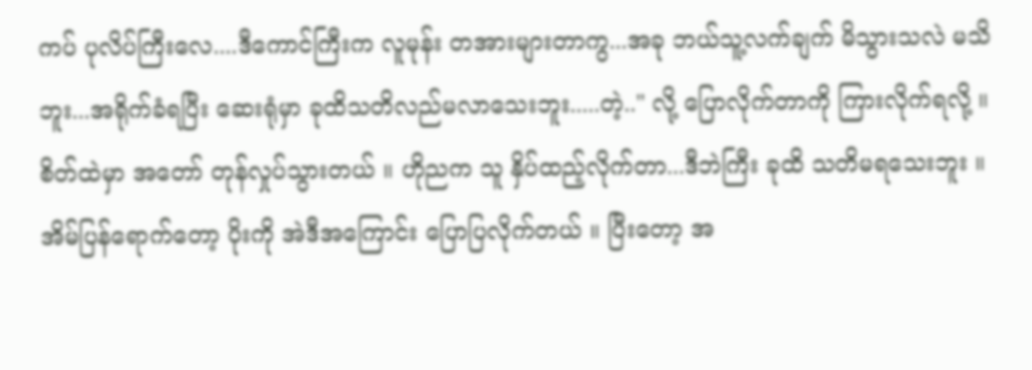ကပ် ပုလိပ်ကြီးလေ....ဒီကောင်ကြီးက လူမုန်း တအားများတာကွ...အခု ဘယ်သူ့လက်ချက် မိသွားသလဲ မသိဘူး...အရိုက်ခံရပြီး ဆေးရုံမှာ ခုထိသတိလည်မလာသေးဘူး.....တဲ့.." လို့ ပြောလိုက်တာကို ကြားလိုက်ရလို့ ။
စိတ်ထဲမှာ အတော် တုန်လှုပ်သွားတယ် ။ ဟိုညက သူ နှိပ်ထည့်လိုက်တာ...ဒီဘဲကြီး ခုထိ သတိမရသေးဘူး ။
အိမ်ပြန်ရောက်တော့ ပိုးကို အဲဒီအကြောင်း ပြောပြလိုက်တယ် ။ ပြီးတော့ အ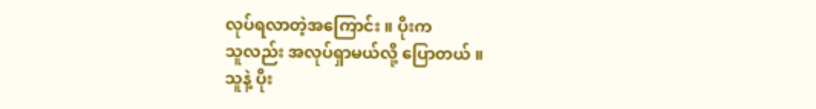လုပ်ရလာတဲ့အကြောင်း ။ ပိုးက
သူလည်း အလုပ်ရှာမယ်လို့ ပြောတယ် ။
သူနဲ့ ပိုး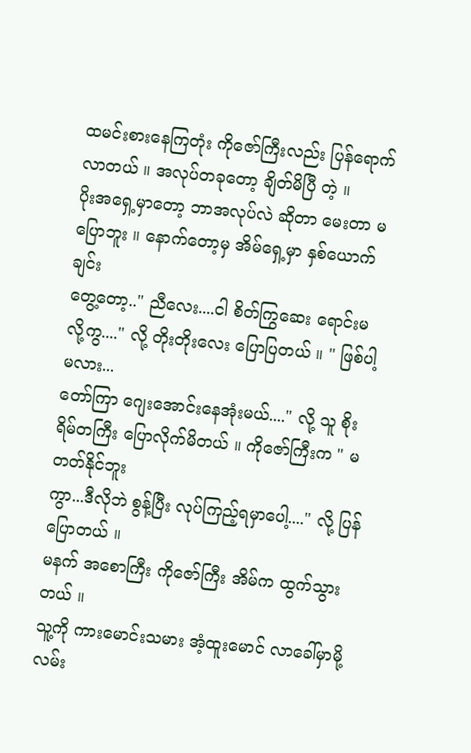ထမင်းစားနေကြတုံး ကိုဇော်ကြီးလည်း ပြန်ရောက်လာတယ် ။ အလုပ်တခုတော့ ချိတ်မိပြီ တဲ့ ။
ပိုးအရှေ့မှာတော့ ဘာအလုပ်လဲ ဆိုတာ မေးတာ မပြောဘူး ။ နောက်တော့မှ အိမ်ရှေ့မှာ နှစ်ယောက်ချင်း
တွေ့တော့.." ညီလေး....ငါ စိတ်ကြွဆေး ရောင်းမလို့ကွ...." လို့ တိုးတိုးလေး ပြောပြတယ် ။ " ဖြစ်ပါ့မလား...
တော်ကြာ ဂျေးအောင်းနေအုံးမယ်...." လို့ သူ စိုးရိမ်တကြီး ပြောလိုက်မိတယ် ။ ကိုဇော်ကြီးက " မတတ်နိုင်ဘူး
ကွာ...ဒီလိုဘဲ စွန့်ပြီး လုပ်ကြည့်ရမှာပေါ့...." လို့ ပြန်ပြောတယ် ။
မနက် အစောကြီး ကိုဇော်ကြီး အိမ်က ထွက်သွားတယ် ။
သူ့ကို ကားမောင်းသမား အံ့ထူးမောင် လာခေါ်မှာမို့ လမ်း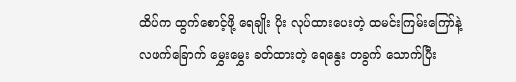ထိပ်က ထွက်စောင့်ဖို့ ရေချိုး ပိုး လုပ်ထားပေးတဲ့ ထမင်းကြမ်းကြော်နဲ့ လဖက်ခြောက် မွှေးမွှေး ခတ်ထားတဲ့ ရေနွေး တခွက် သောက်ပြီး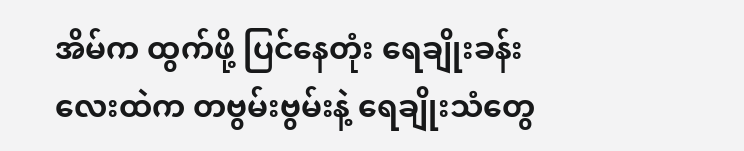အိမ်က ထွက်ဖို့ ပြင်နေတုံး ရေချိုးခန်းလေးထဲက တဗွမ်းဗွမ်းနဲ့ ရေချိုးသံတွေ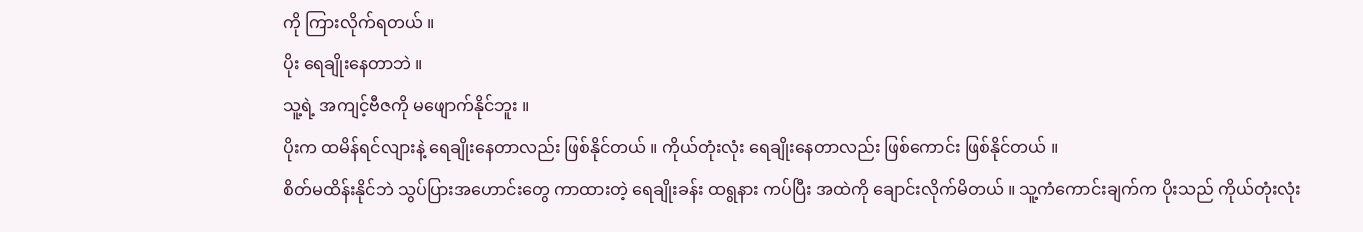ကို ကြားလိုက်ရတယ် ။
ပိုး ရေချိုးနေတာဘဲ ။
သူ့ရဲ့ အကျင့်ဗီဇကို မဖျောက်နိုင်ဘူး ။
ပိုးက ထမိန်ရင်လျားနဲ့ ရေချိုးနေတာလည်း ဖြစ်နိုင်တယ် ။ ကိုယ်တုံးလုံး ရေချိုးနေတာလည်း ဖြစ်ကောင်း ဖြစ်နိုင်တယ် ။
စိတ်မထိန်းနိုင်ဘဲ သွပ်ပြားအဟောင်းတွေ ကာထားတဲ့ ရေချိုးခန်း ထရွနား ကပ်ပြီး အထဲကို ချောင်းလိုက်မိတယ် ။ သူ့ကံကောင်းချက်က ပိုးသည် ကိုယ်တုံးလုံး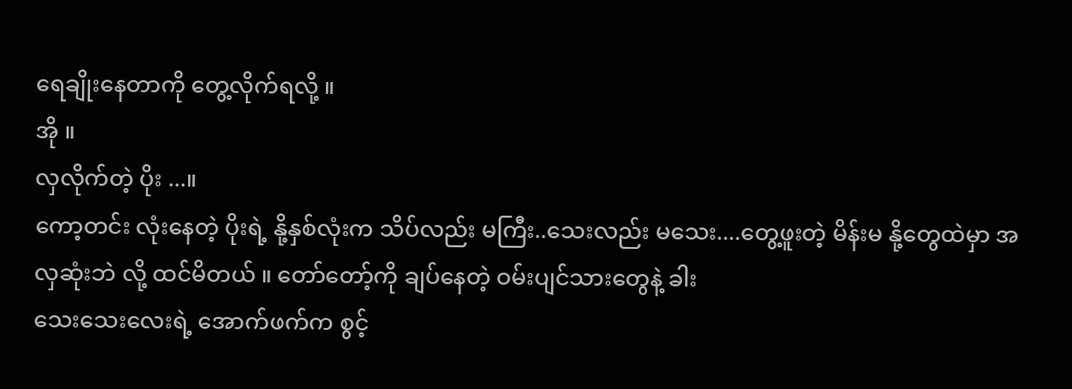ရေချိုးနေတာကို တွေ့လိုက်ရလို့ ။
အို ။
လှလိုက်တဲ့ ပိုး ...။
ကော့တင်း လုံးနေတဲ့ ပိုးရဲ့ နို့နှစ်လုံးက သိပ်လည်း မကြီး..သေးလည်း မသေး....တွေ့ဖူးတဲ့ မိန်းမ နို့တွေထဲမှာ အလှဆုံးဘဲ လို့ ထင်မိတယ် ။ တော်တော့်ကို ချပ်နေတဲ့ ဝမ်းပျင်သားတွေနဲ့ ခါး
သေးသေးလေးရဲ့ အောက်ဖက်က စွင့်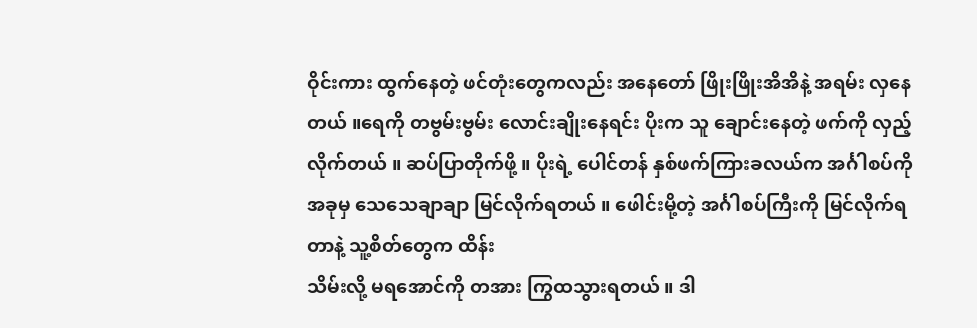ဝိုင်းကား ထွက်နေတဲ့ ဖင်တုံးတွေကလည်း အနေတော် ဖြိုးဖြိုးအိအိနဲ့ အရမ်း လှနေတယ် ။ရေကို တဗွမ်းဗွမ်း လောင်းချိုးနေရင်း ပိုးက သူ ချောင်းနေတဲ့ ဖက်ကို လှည့်လိုက်တယ် ။ ဆပ်ပြာတိုက်ဖို့ ။ ပိုးရဲ့ ပေါင်တန် နှစ်ဖက်ကြားခလယ်က အင်္ဂါစပ်ကို အခုမှ သေသေချာချာ မြင်လိုက်ရတယ် ။ ဖေါင်းမို့တဲ့ အင်္ဂါစပ်ကြီးကို မြင်လိုက်ရတာနဲ့ သူ့စိတ်တွေက ထိန်း
သိမ်းလို့ မရအောင်ကို တအား ကြွထသွားရတယ် ။ ဒါ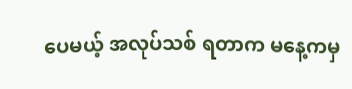ပေမယ့် အလုပ်သစ် ရတာက မနေ့ကမှ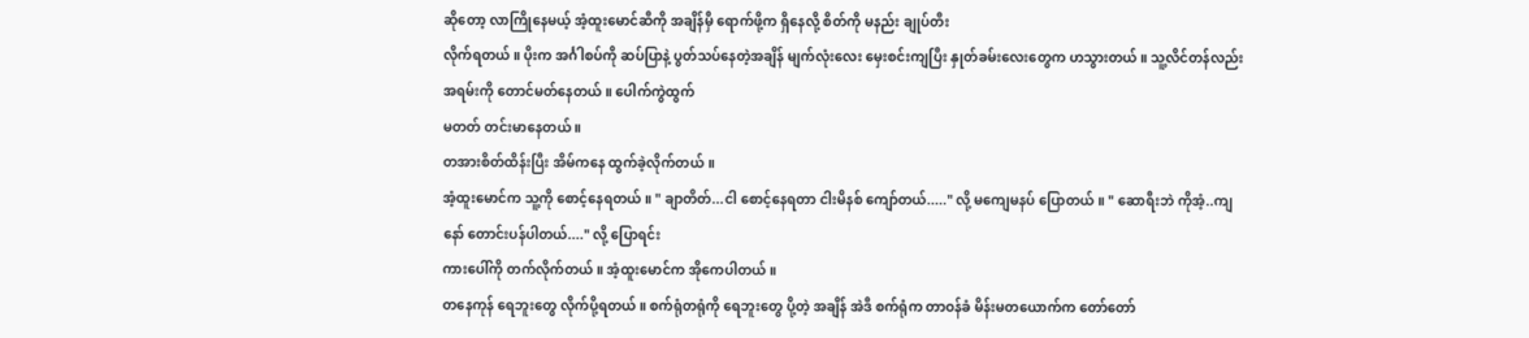ဆိုတော့ လာကြိုနေမယ့် အံ့ထူးမောင်ဆီကို အချိန်မှီ ရောက်ဖို့က ရှိနေလို့ စိတ်ကို မနည်း ချုပ်တီး
လိုက်ရတယ် ။ ပိုးက အင်္ဂါစပ်ကို ဆပ်ပြာနဲ့ ပွတ်သပ်နေတဲ့အချိန် မျက်လုံးလေး မှေးစင်းကျပြီး နှုတ်ခမ်းလေးတွေက ဟသွားတယ် ။ သူ့လိင်တန်လည်း အရမ်းကို တောင်မတ်နေတယ် ။ ပေါက်ကွဲထွက်
မတတ် တင်းမာနေတယ် ။
တအားစိတ်ထိန်းပြီး အိမ်ကနေ ထွက်ခဲ့လိုက်တယ် ။
အံ့ထူးမောင်က သူ့ကို စောင့်နေရတယ် ။ " ချာတိတ်...ငါ စောင့်နေရတာ ငါးမိနစ် ကျော်တယ်....." လို့ မကျေမနပ် ပြောတယ် ။ " ဆောရီးဘဲ ကိုအံ့..ကျနော် တောင်းပန်ပါတယ်...." လို့ ပြောရင်း
ကားပေါ်ကို တက်လိုက်တယ် ။ အံ့ထူးမောင်က အိုကေပါတယ် ။
တနေကုန် ရေဘူးတွေ လိုက်ပို့ရတယ် ။ စက်ရုံတရုံကို ရေဘူးတွေ ပို့တဲ့ အချိန် အဲဒီ စက်ရုံက တာဝန်ခံ မိန်းမတယောက်က တော်တော်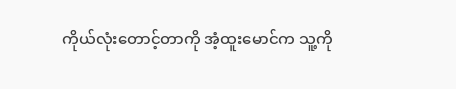ကိုယ်လုံးတောင့်တာကို အံ့ထူးမောင်က သူ့ကို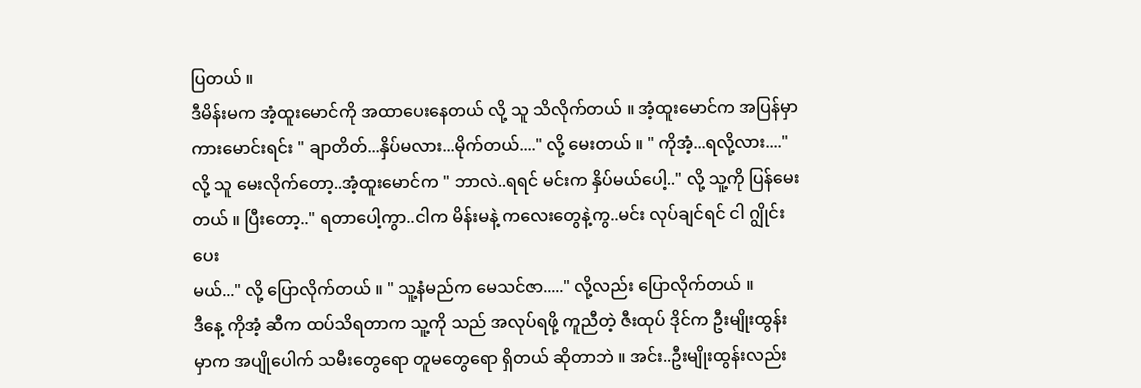ပြတယ် ။
ဒီမိန်းမက အံ့ထူးမောင်ကို အထာပေးနေတယ် လို့ သူ သိလိုက်တယ် ။ အံ့ထူးမောင်က အပြန်မှာ ကားမောင်းရင်း " ချာတိတ်...နှိပ်မလား...မိုက်တယ်...." လို့ မေးတယ် ။ " ကိုအံ့...ရလို့လား...."
လို့ သူ မေးလိုက်တော့..အံ့ထူးမောင်က " ဘာလဲ..ရရင် မင်းက နှိပ်မယ်ပေါ့.." လို့ သူ့ကို ပြန်မေးတယ် ။ ပြီးတော့.." ရတာပေါ့ကွာ..ငါက မိန်းမနဲ့ ကလေးတွေနဲ့ကွ..မင်း လုပ်ချင်ရင် ငါ ဂျွိုင်းပေး
မယ်..." လို့ ပြောလိုက်တယ် ။ " သူ့နံမည်က မေသင်ဇာ....." လို့လည်း ပြောလိုက်တယ် ။
ဒီနေ့ ကိုအံ့ ဆီက ထပ်သိရတာက သူ့ကို သည် အလုပ်ရဖို့ ကူညီတဲ့ ဇီးထုပ် ဒိုင်က ဦးမျိုးထွန်းမှာက အပျိုပေါက် သမီးတွေရော တူမတွေရော ရှိတယ် ဆိုတာဘဲ ။ အင်း..ဦးမျိုးထွန်းလည်း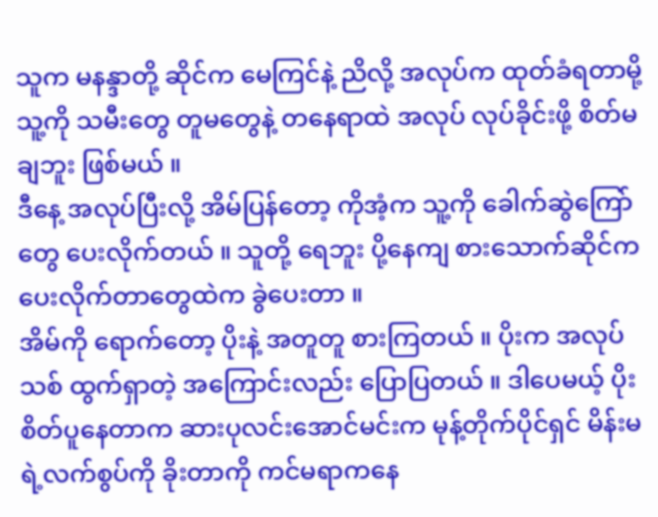သူက မနန္ဒာတို့ ဆိုင်က မေကြင်နဲ့ ညိလို့ အလုပ်က ထုတ်ခံရတာမို့ သူ့ကို သမီးတွေ တူမတွေနဲ့ တနေရာထဲ အလုပ် လုပ်ခိုင်းဖို့ စိတ်မချဘူး ဖြစ်မယ် ။
ဒီနေ့ အလုပ်ပြီးလို့ အိမ်ပြန်တော့ ကိုအံ့က သူ့ကို ခေါက်ဆွဲကြော်တွေ ပေးလိုက်တယ် ။ သူတို့ ရေဘူး ပို့နေကျ စားသောက်ဆိုင်က ပေးလိုက်တာတွေထဲက ခွဲပေးတာ ။
အိမ်ကို ရောက်တော့ ပိုးနဲ့ အတူတူ စားကြတယ် ။ ပိုးက အလုပ်သစ် ထွက်ရှာတဲ့ အကြောင်းလည်း ပြောပြတယ် ။ ဒါပေမယ့် ပိုး စိတ်ပူနေတာက ဆားပုလင်းအောင်မင်းက မုန့်တိုက်ပိုင်ရှင် မိန်းမရဲ့လက်စွပ်ကို ခိုးတာကို ကင်မရာကနေ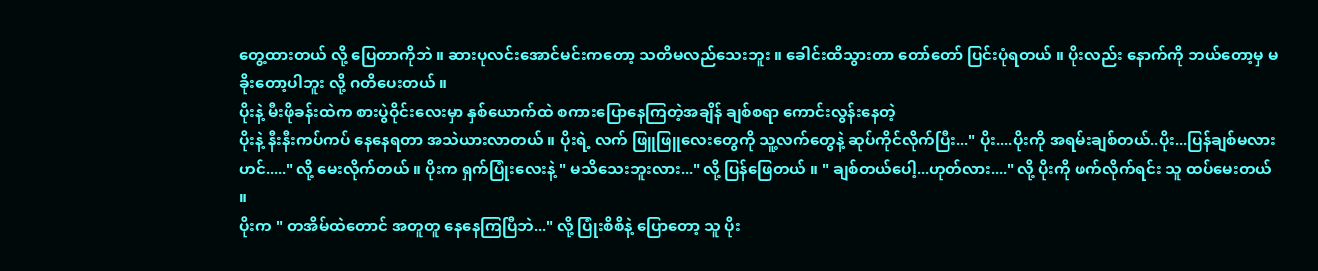တွေ့ထားတယ် လို့ ပြေတာကိုဘဲ ။ ဆားပုလင်းအောင်မင်းကတော့ သတိမလည်သေးဘူး ။ ခေါင်းထိသွားတာ တော်တော် ပြင်းပုံရတယ် ။ ပိုးလည်း နောက်ကို ဘယ်တော့မှ မခိုးတော့ပါဘူး လို့ ဂတိပေးတယ် ။
ပိုးနဲ့ မီးဖိုခန်းထဲက စားပွဲဝိုင်းလေးမှာ နှစ်ယောက်ထဲ စကားပြောနေကြတဲ့အချိန် ချစ်စရာ ကောင်းလွန်းနေတဲ့
ပိုးနဲ့ နီးနီးကပ်ကပ် နေနေရတာ အသဲယားလာတယ် ။ ပိုးရဲ့ လက် ဖြူဖြူလေးတွေကို သူ့လက်တွေနဲ့ ဆုပ်ကိုင်လိုက်ပြီး..." ပိုး....ပိုးကို အရမ်းချစ်တယ်..ပိုး...ပြန်ချစ်မလားဟင်....." လို့ မေးလိုက်တယ် ။ ပိုးက ရှက်ပြုံးလေးနဲ့ " မသိသေးဘူးလား..." လို့ ပြန်ဖြေတယ် ။ " ချစ်တယ်ပေါ့...ဟုတ်လား...." လို့ ပိုးကို ဖက်လိုက်ရင်း သူ ထပ်မေးတယ် ။
ပိုးက " တအိမ်ထဲတောင် အတူတူ နေနေကြပြီဘဲ..." လို့ ပြုံးစိစိနဲ့ ပြောတော့ သူ ပိုး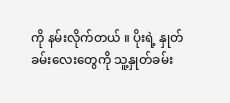ကို နမ်းလိုက်တယ် ။ ပိုးရဲ့ နှုတ်ခမ်းလေးတွေကို သူ့နှုတ်ခမ်း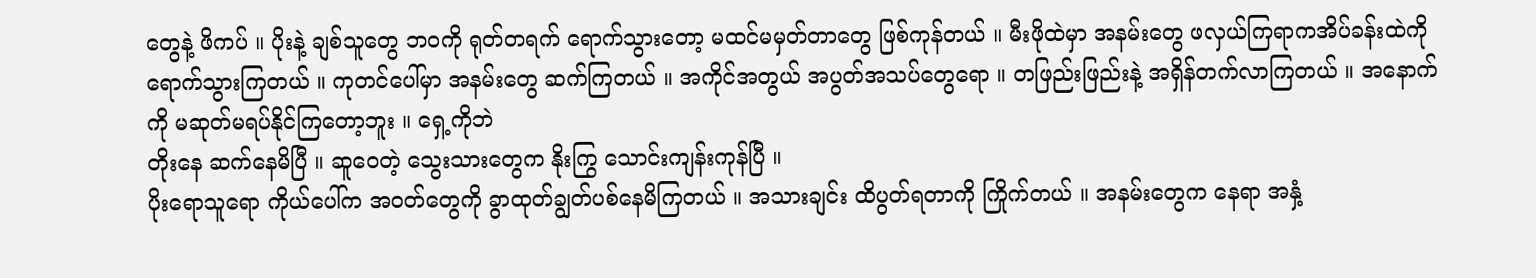တွေနဲ့ ဖိကပ် ။ ပိုးနဲ့ ချစ်သူတွေ ဘဝကို ရုတ်တရက် ရောက်သွားတော့ မထင်မမှတ်တာတွေ ဖြစ်ကုန်တယ် ။ မီးဖိုထဲမှာ အနမ်းတွေ ဖလှယ်ကြရာကအိပ်ခန်းထဲကို ရောက်သွားကြတယ် ။ ကုတင်ပေါ်မှာ အနမ်းတွေ ဆက်ကြတယ် ။ အကိုင်အတွယ် အပွတ်အသပ်တွေရော ။ တဖြည်းဖြည်းနဲ့ အရှိန်တက်လာကြတယ် ။ အနောက်ကို မဆုတ်မရပ်နိုင်ကြတော့ဘူး ။ ရှေ့ကိုဘဲ
တိုးနေ ဆက်နေမိပြီ ။ ဆူဝေတဲ့ သွေးသားတွေက နိုးကြွ သောင်းကျန်းကုန်ပြီ ။
ပိုးရောသူရော ကိုယ်ပေါ်က အဝတ်တွေကို ခွာထုတ်ချွတ်ပစ်နေမိကြတယ် ။ အသားချင်း ထိပွတ်ရတာကို ကြိုက်တယ် ။ အနမ်းတွေက နေရာ အနှံ့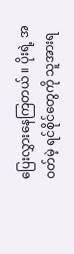ပြေးလွှားနေကြတယ် ။ ပိုးရဲ့ အဝတ်မဲ့ ရင်စိုင်တွေကို သူအားရ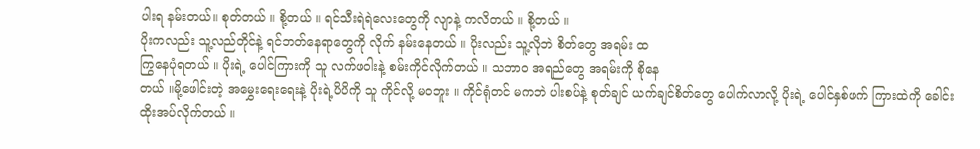ပါးရ နမ်းတယ်။ စုတ်တယ် ။ စို့တယ် ။ ရင်သီးရဲရဲလေးတွေကို လျာနဲ့ ကလိတယ် ။ စို့တယ် ။
ပိုးကလည်း သူ့လည်တိုင်နဲ့ ရင်ဘတ်နေရာတွေကို လိုက် နမ်းနေတယ် ။ ပိုးလည်း သူ့လိုဘဲ စိတ်တွေ အရမ်း ထ
ကြွနေပုံရတယ် ။ ပိုးရဲ့ ပေါင်ကြားကို သူ လက်ဖဝါးနဲ့ စမ်းကိုင်လိုက်တယ် ။ သဘာဝ အရည်တွေ အရမ်းကို စိုနေ
တယ် ။မို့ဖေါင်းတဲ့ အမွှေးရေးရေးနဲ့ ပိုးရဲ့ပိပိကို သူ ကိုင်လို့ မဝဘူး ။ ကိုင်ရုံတင် မကဘဲ ပါးစပ်နဲ့ စုတ်ချင် ယက်ချင်စိတ်တွေ ပေါက်လာလို့ ပိုးရဲ့ ပေါင်နှစ်ဖက် ကြားထဲကို ခေါင်းထိုးအပ်လိုက်တယ် ။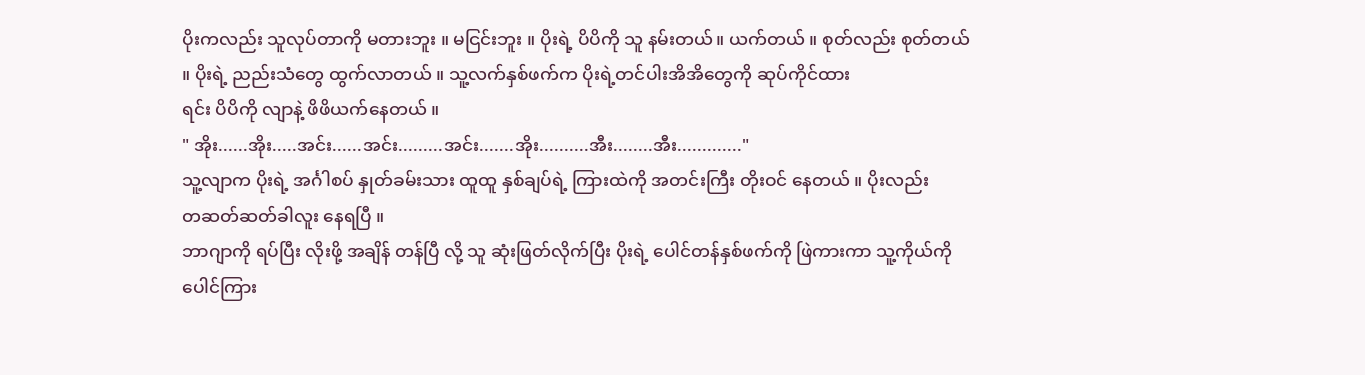ပိုးကလည်း သူလုပ်တာကို မတားဘူး ။ မငြင်းဘူး ။ ပိုးရဲ့ ပိပိကို သူ နမ်းတယ်။ ယက်တယ် ။ စုတ်လည်း စုတ်တယ် ။ ပိုးရဲ့ ညည်းသံတွေ ထွက်လာတယ် ။ သူ့လက်နှစ်ဖက်က ပိုးရဲ့တင်ပါးအိအိတွေကို ဆုပ်ကိုင်ထား
ရင်း ပိပိကို လျာနဲ့ ဖိဖိယက်နေတယ် ။
" အိုး......အိုး.....အင်း......အင်း.........အင်း.......အိုး..........အီး........အီး............."
သူ့လျာက ပိုးရဲ့ အင်္ဂါစပ် နှုတ်ခမ်းသား ထူထူ နှစ်ချပ်ရဲ့ ကြားထဲကို အတင်းကြီး တိုးဝင် နေတယ် ။ ပိုးလည်း
တဆတ်ဆတ်ခါလူး နေရပြီ ။
ဘာဂျာကို ရပ်ပြီး လိုးဖို့ အချိန် တန်ပြီ လို့ သူ ဆုံးဖြတ်လိုက်ပြီး ပိုးရဲ့ ပေါင်တန်နှစ်ဖက်ကို ဖြဲကားကာ သူ့ကိုယ်ကို ပေါင်ကြား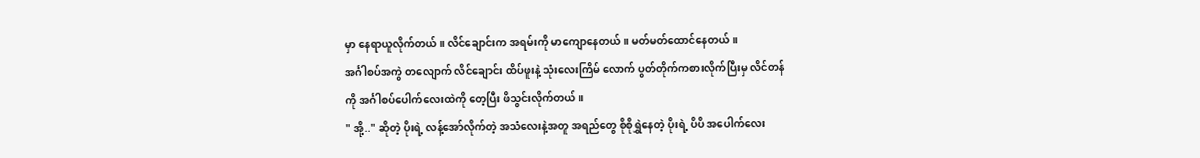မှာ နေရာယူလိုက်တယ် ။ လိင်ချောင်းက အရမ်းကို မာကျောနေတယ် ။ မတ်မတ်ထောင်နေတယ်။
အင်္ဂါစပ်အကွဲ တလျောက် လိင်ချောင်း ထိပ်ဖူးနဲ့ သုံးလေးကြိမ် လောက် ပွတ်တိုက်ကစားလိုက်ပြီးမှ လိင်တန်
ကို အင်္ဂါစပ်ပေါက်လေးထဲကို တေ့ပြီး ဖိသွင်းလိုက်တယ် ။
" အို့.." ဆိုတဲ့ ပိုးရဲ့ လန့်အော်လိုက်တဲ့ အသံလေးနဲ့အတူ အရည်တွေ စိုစိုရွှဲနေတဲ့ ပိုးရဲ့ ပိပိ အပေါက်လေး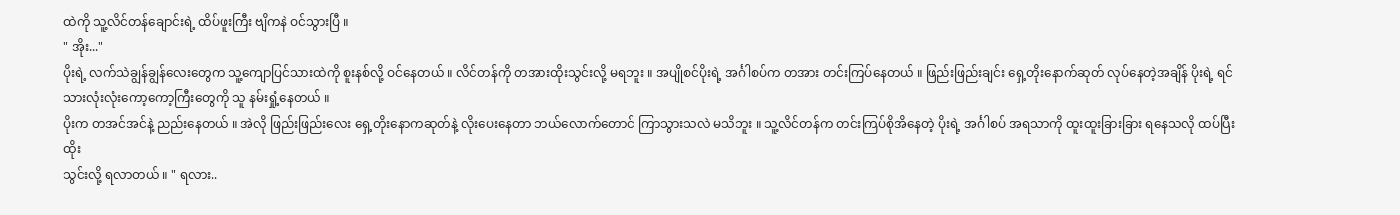ထဲကို သူ့လိင်တန်ချောင်းရဲ့ ထိပ်ဖူးကြီး ဗျိကနဲ ဝင်သွားပြီ ။
" အိုး..."
ပိုးရဲ့ လက်သဲချွန်ချွန်လေးတွေက သူ့ကျောပြင်သားထဲကို စူးနစ်လို့ ဝင်နေတယ် ။ လိင်တန်ကို တအားထိုးသွင်းလို့ မရဘူး ။ အပျိုစင်ပိုးရဲ့ အင်္ဂါစပ်က တအား တင်းကြပ်နေတယ် ။ ဖြည်းဖြည်းချင်း ရှေ့တိုးနောက်ဆုတ် လုပ်နေတဲ့အချိန် ပိုးရဲ့ ရင်သားလုံးလုံးကော့ကော့ကြီးတွေကို သူ နမ်းရှုံ့နေတယ် ။
ပိုးက တအင်အင်နဲ့ ညည်းနေတယ် ။ အဲလို ဖြည်းဖြည်းလေး ရှေ့တိုးနောကဆုတ်နဲ့ လိုးပေးနေတာ ဘယ်လောက်တောင် ကြာသွားသလဲ မသိဘူး ။ သူ့လိင်တန်က တင်းကြပ်စိုအိနေတဲ့ ပိုးရဲ့ အင်္ဂါစပ် အရသာကို ထူးထူးခြားခြား ရနေသလို ထပ်ပြီး ထိုး
သွင်းလို့ ရလာတယ် ။ " ရလား..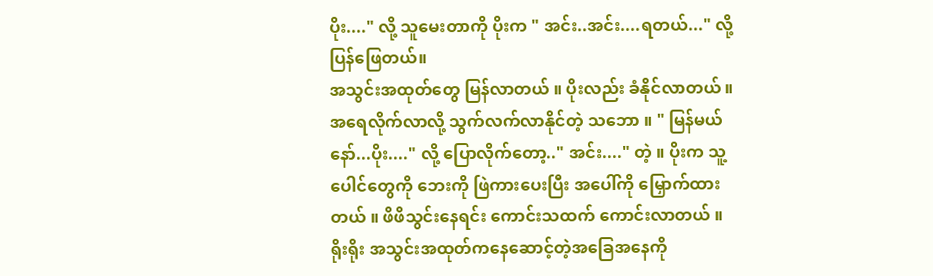ပိုး...." လို့ သူမေးတာကို ပိုးက " အင်း..အင်း....ရတယ်..." လို့ ပြန်ဖြေတယ်။
အသွင်းအထုတ်တွေ မြန်လာတယ် ။ ပိုးလည်း ခံနိုင်လာတယ် ။အရေလိုက်လာလို့ သွက်လက်လာနိုင်တဲ့ သဘော ။ " မြန်မယ်နော်...ပိုး...." လို့ ပြောလိုက်တော့.." အင်း...." တဲ့ ။ ပိုးက သူ့ပေါင်တွေကို ဘေးကို ဖြဲကားပေးပြီး အပေါ်ကို မြှောက်ထားတယ် ။ ဖိဖိသွင်းနေရင်း ကောင်းသထက် ကောင်းလာတယ် ။ ရိုးရိုး အသွင်းအထုတ်ကနေဆောင့်တဲ့အခြေအနေကို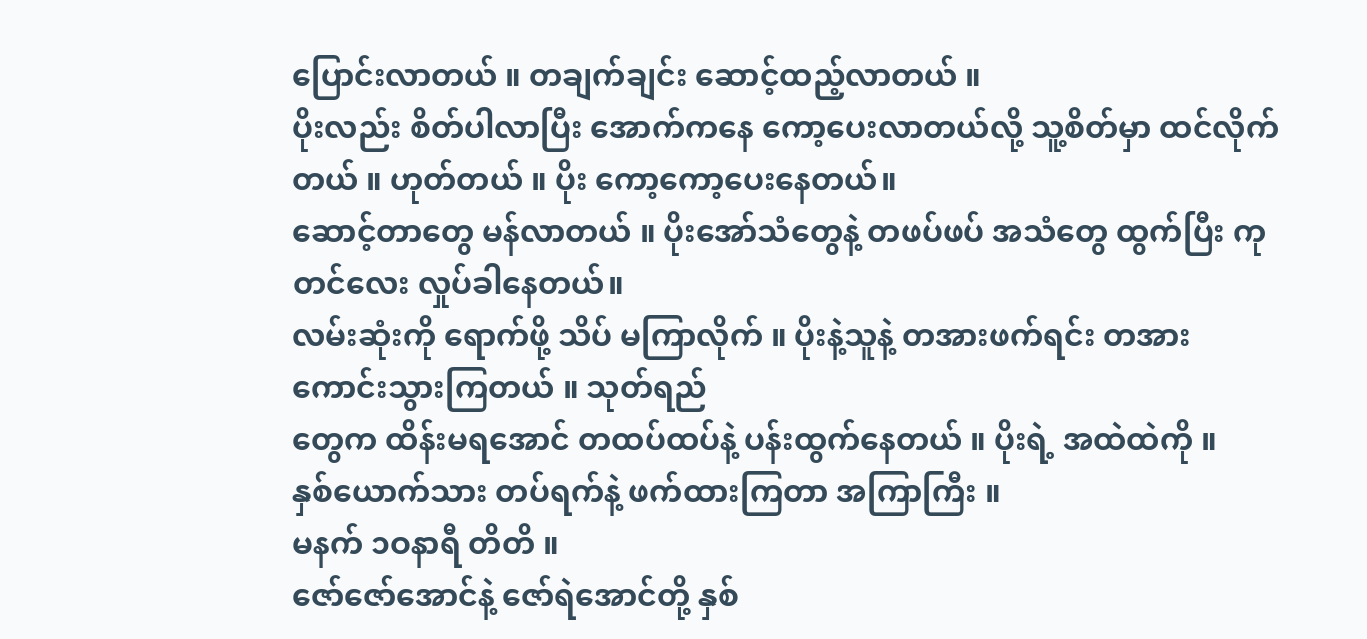ပြောင်းလာတယ် ။ တချက်ချင်း ဆောင့်ထည့်လာတယ် ။
ပိုးလည်း စိတ်ပါလာပြီး အောက်ကနေ ကော့ပေးလာတယ်လို့ သူ့စိတ်မှာ ထင်လိုက်တယ် ။ ဟုတ်တယ် ။ ပိုး ကော့ကော့ပေးနေတယ်။
ဆောင့်တာတွေ မန်လာတယ် ။ ပိုးအော်သံတွေနဲ့ တဖပ်ဖပ် အသံတွေ ထွက်ပြီး ကုတင်လေး လှုပ်ခါနေတယ်။
လမ်းဆုံးကို ရောက်ဖို့ သိပ် မကြာလိုက် ။ ပိုးနဲ့သူနဲ့ တအားဖက်ရင်း တအား ကောင်းသွားကြတယ် ။ သုတ်ရည်
တွေက ထိန်းမရအောင် တထပ်ထပ်နဲ့ ပန်းထွက်နေတယ် ။ ပိုးရဲ့ အထဲထဲကို ။
နှစ်ယောက်သား တပ်ရက်နဲ့ ဖက်ထားကြတာ အကြာကြီး ။
မနက် ၁ဝနာရီ တိတိ ။
ဇော်ဇော်အောင်နဲ့ ဇော်ရဲအောင်တို့ နှစ်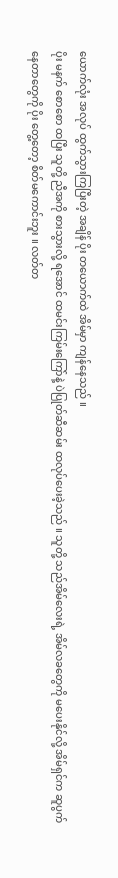ယောက်လုံး အလုပ် ထွက်သွားကြပြီးတဲ့ အချိန် ပိုး တယောက်ထဲ အိမ်မှာ ကျန်နေသည် ။
ပိုး မနက် စောစော ထပြီး သူတို့ ညီအကို စားသွားလို့ ရအောင် ထမင်းကြမ်းကြော်နဲ့ ပဲပြုတ်ဆီဆမ်း ထလုပ်ပေးခဲ့သည် ။ သူတို့ သည်အိမ်လေးရဲ့ အိမ်လခတွေကို မပေးနိုင်လို့ အိမ်ရှင်က ဆူပွက်
နေတာတွေကို ပိုး တွေ့တော့ စိတ်မကောင်းဘူး ။ လတ်တ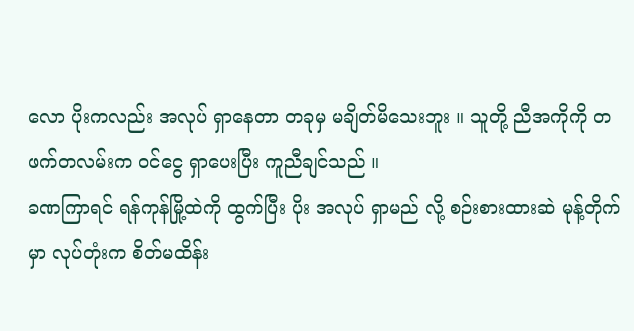လော ပိုးကလည်း အလုပ် ရှာနေတာ တခုမှ မချိတ်မိသေးဘူး ။ သူတို့ ညီအကိုကို တဖက်တလမ်းက ဝင်ငွေ ရှာပေးပြီး ကူညီချင်သည် ။
ခဏကြာရင် ရန်ကုန်မြို့ထဲကို ထွက်ပြီး ပိုး အလုပ် ရှာမည် လို့ စဉ်းစားထားဆဲ မုန့်တိုက်မှာ လုပ်တုံးက စိတ်မထိန်း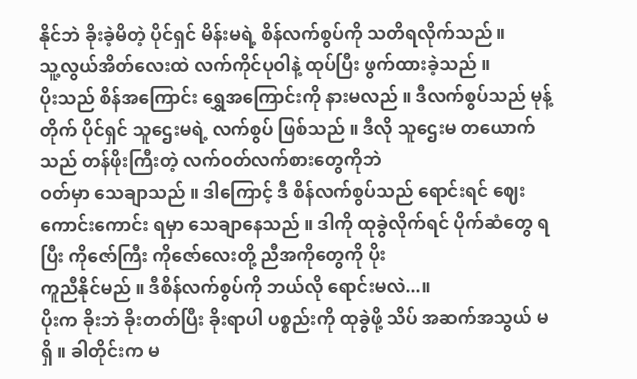နိုင်ဘဲ ခိုးခဲ့မိတဲ့ ပိုင်ရှင် မိန်းမရဲ့ စိန်လက်စွပ်ကို သတိရလိုက်သည် ။
သူ့လွယ်အိတ်လေးထဲ လက်ကိုင်ပုဝါနဲ့ ထုပ်ပြီး ဖွက်ထားခဲ့သည် ။
ပိုးသည် စိန်အကြောင်း ရွှေအကြောင်းကို နားမလည် ။ ဒီလက်စွပ်သည် မုန့်တိုက် ပိုင်ရှင် သူဌေးမရဲ့ လက်စွပ် ဖြစ်သည် ။ ဒီလို သူဌေးမ တယောက်သည် တန်ဖိုးကြီးတဲ့ လက်ဝတ်လက်စားတွေကိုဘဲ
ဝတ်မှာ သေချာသည် ။ ဒါကြောင့် ဒီ စိန်လက်စွပ်သည် ရောင်းရင် ဈေးကောင်းကောင်း ရမှာ သေချာနေသည် ။ ဒါကို ထုခွဲလိုက်ရင် ပိုက်ဆံတွေ ရပြီး ကိုဇော်ကြီး ကိုဇော်လေးတို့ ညီအကိုတွေကို ပိုး
ကူညီနိုင်မည် ။ ဒီစိန်လက်စွပ်ကို ဘယ်လို ရောင်းမလဲ...။
ပိုးက ခိုးဘဲ ခိုးတတ်ပြီး ခိုးရာပါ ပစ္စည်းကို ထုခွဲဖို့ သိပ် အဆက်အသွယ် မရှိ ။ ခါတိုင်းက မ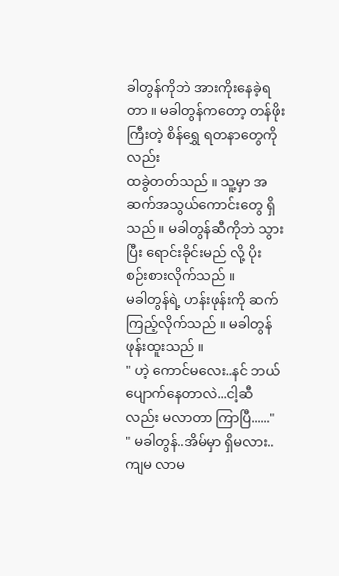ခါတွန်ကိုဘဲ အားကိုးနေခဲ့ရတာ ။ မခါတွန်ကတော့ တန်ဖိုးကြီးတဲ့ စိန်ရွှေ ရတနာတွေကိုလည်း
ထခွဲတတ်သည် ။ သူ့မှာ အဆက်အသွယ်ကောင်းတွေ ရှိသည် ။ မခါတွန်ဆီကိုဘဲ သွားပြီး ရောင်းခိုင်းမည် လို့ ပိုး စဉ်းစားလိုက်သည် ။
မခါတွန်ရဲ့ ဟန်းဖုန်းကို ဆက်ကြည့်လိုက်သည် ။ မခါတွန် ဖုန်းထူးသည် ။
" ဟဲ့ ကောင်မလေး..နင် ဘယ်ပျောက်နေတာလဲ...ငါ့ဆီလည်း မလာတာ ကြာပြီ......"
" မခါတွန်..အိမ်မှာ ရှိမလား..ကျမ လာမ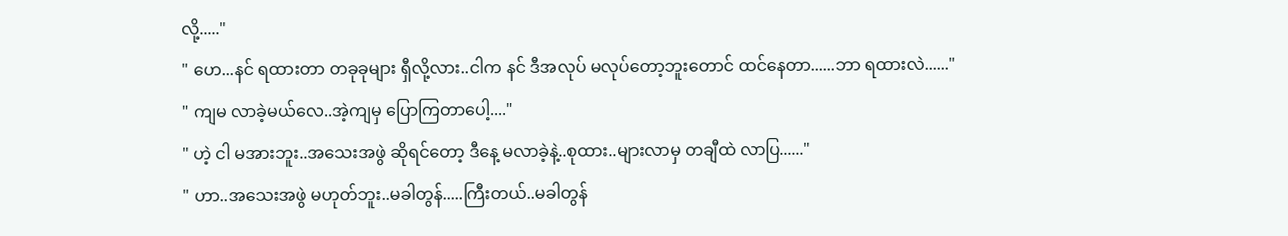လို့....."
" ဟေ...နင် ရထားတာ တခုခုများ ရှီလို့လား..ငါက နင် ဒီအလုပ် မလုပ်တော့ဘူးတောင် ထင်နေတာ......ဘာ ရထားလဲ......"
" ကျမ လာခဲ့မယ်လေ..အဲ့ကျမှ ပြောကြတာပေါ့...."
" ဟဲ့ ငါ မအားဘူး..အသေးအဖွဲ ဆိုရင်တော့ ဒီနေ့ မလာခဲ့နဲ့..စုထား..များလာမှ တချီထဲ လာပြ......"
" ဟာ..အသေးအဖွဲ မဟုတ်ဘူး..မခါတွန်.....ကြီးတယ်..မခါတွန်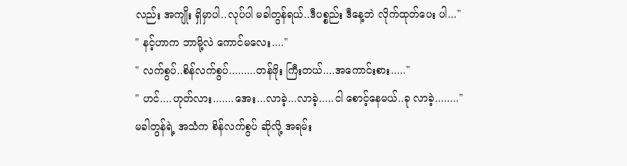လည်း အကျိုး ရှိမှာပါ..လုပ်ပါ မခါတွန်ရယ်..ဒီပစ္စည်း ဒီနေ့ဘဲ လိုက်ထုတ်ပေး ပါ..."
" နင့်ဟာက ဘာမို့လဲ ကောင်မလေး...."
" လက်စွပ်..စိန်လက်စွပ်.........တန်ဖိုး ကြီးတယ်....အကောင်းစား....."
" ဟင်....ဟုတ်လား.......အေး...လာခဲ့...လာခဲ့.....ငါ စောင့်နေမယ်..ခု လာခဲ့........"
မခါတွန်ရဲ့ အသံက စိန်လက်စွပ် ဆိုလို့ အရမ်း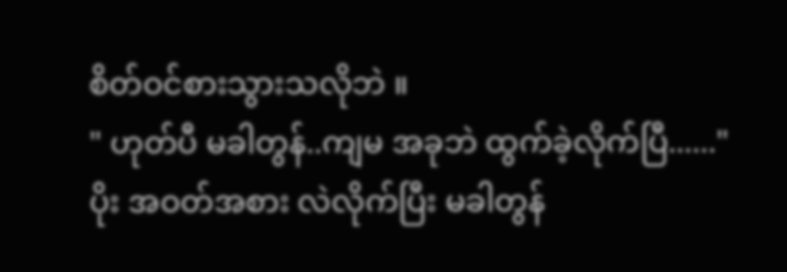စိတ်ဝင်စားသွားသလိုဘဲ ။
" ဟုတ်ပီ မခါတွန်..ကျမ အခုဘဲ ထွက်ခဲ့လိုက်ပြီ......"
ပိုး အဝတ်အစား လဲလိုက်ပြီး မခါတွန်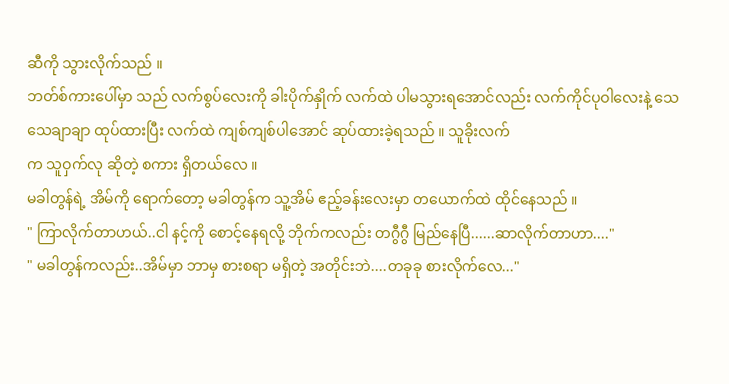ဆီကို သွားလိုက်သည် ။
ဘတ်စ်ကားပေါ်မှာ သည် လက်စွပ်လေးကို ခါးပိုက်နှိုက် လက်ထဲ ပါမသွားရအောင်လည်း လက်ကိုင်ပုဝါလေးနဲ့ သေသေချာချာ ထုပ်ထားပြီး လက်ထဲ ကျစ်ကျစ်ပါအောင် ဆုပ်ထားခဲ့ရသည် ။ သူခိုးလက်
က သူဝှက်လု ဆိုတဲ့ စကား ရှိတယ်လေ ။
မခါတွန်ရဲ့ အိမ်ကို ရောက်တော့ မခါတွန်က သူ့အိမ် ဧည့်ခန်းလေးမှာ တယောက်ထဲ ထိုင်နေသည် ။
" ကြာလိုက်တာဟယ်..ငါ နင့်ကို စောင့်နေရလို့ ဘိုက်ကလည်း တဂွီဂွီ မြည်နေပြီ......ဆာလိုက်တာဟာ...."
" မခါတွန်ကလည်း..အိမ်မှာ ဘာမှ စားစရာ မရှိတဲ့ အတိုင်းဘဲ....တခုခု စားလိုက်လေ..."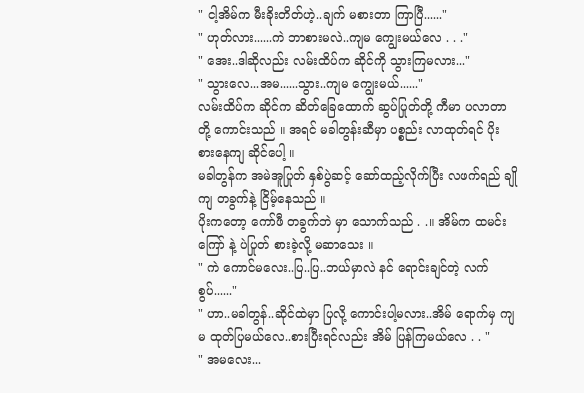" ငါ့အိမ်က မီးခိုးတိတ်ဟဲ့..ချက် မစားတာ ကြာပြီ......"
" ဟုတ်လား......ကဲ ဘာစားမလဲ..ကျမ ကျွေးမယ်လေ . . ."
" အေး..ဒါဆိုလည်း လမ်းထိပ်က ဆိုင်ကို သွားကြမလား..."
" သွားလေ...အမ......သွား..ကျမ ကျွေးမယ်......"
လမ်းထိပ်က ဆိုင်က ဆိတ်ခြေထောက် ဆွပ်ပြုတ်တို့ ကီမာ ပလာတာတို့ ကောင်းသည် ။ အရင် မခါတွန်းဆီမှာ ပစ္စည်း လာထုတ်ရင် ပိုး စားနေကျ ဆိုင်ပေါ့ ။
မခါတွန်က အမဲအူပြုတ် နှစ်ပွဲဆင့် ဆော်ထည့်လိုက်ပြီး လဖက်ရည် ချိုကျ တခွက်နဲ့ ငြိမ့်နေသည် ။
ပိုးကတော့ ကော်ဖီ တခွက်ဘဲ မှာ သောက်သည် . .။ အိမ်က ထမင်းကြော် နဲ့ ပဲပြုတ် စားခဲ့လို့ မဆာသေး ။
" ကဲ ကောင်မလေး..ပြ..ပြ..ဘယ်မှာလဲ နင် ရောင်းချင်တဲ့ လက်စွပ်......"
" ဟာ..မခါတွန်..ဆိုင်ထဲမှာ ပြလို့ ကောင်းပါ့မလား..အိမ် ရောက်မှ ကျမ ထုတ်ပြမယ်လေ..စားပြီးရင်လည်း အိမ် ပြန်ကြမယ်လေ . . "
" အမလေး...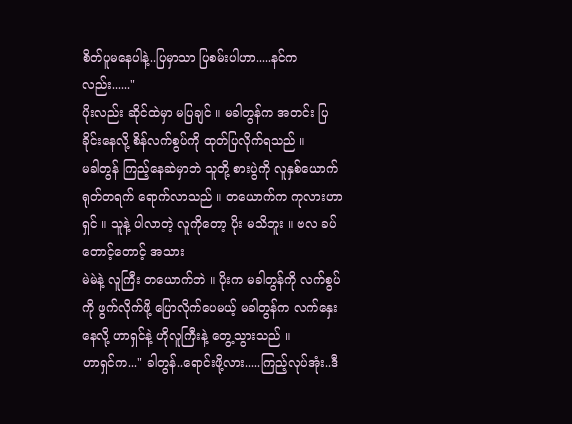စိတ်ပူမနေပါနဲ့..ပြမှာသာ ပြစမ်းပါဟာ.....နင်ကလည်း......"
ပိုးလည်း ဆိုင်ထဲမှာ မပြချင် ။ မခါတွန်က အတင်း ပြခိုင်းနေလို့ စိန်လက်စွပ်ကို ထုတ်ပြလိုက်ရသည် ။
မခါတွန် ကြည့်နေဆဲမှာဘဲ သူတို့ စားပွဲကို လူနှစ်ယောက် ရုတ်တရက် ရောက်လာသည် ။ တယောက်က ကုလားဟာရှင် ။ သူနဲ့ ပါလာတဲ့ လူကိုတော့ ပိုး မသိဘူး ။ ဗလ ခပ်တောင့်တောင့် အသား
မဲမဲနဲ့ လူကြီး တယောက်ဘဲ ။ ပိုးက မခါတွန်ကို လက်စွပ် ကို ဖွက်လိုက်ဖို့ ပြောလိုက်ပေမယ့် မခါတွန်က လက်နှေးနေလို့ ဟာရှင်နဲ့ ဟိုလူကြီးနဲ့ တွေ့သွားသည် ။
ဟာရှင်က..." ခါတွန်..ရောင်းဖို့လား.....ကြည့်လုပ်အုံး..ဒီ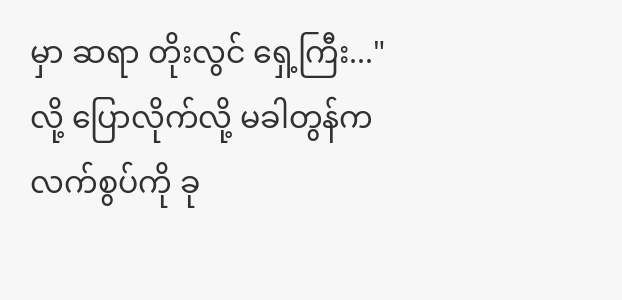မှာ ဆရာ တိုးလွင် ရှေ့ကြီး..." လို့ ပြောလိုက်လို့ မခါတွန်က လက်စွပ်ကို ခု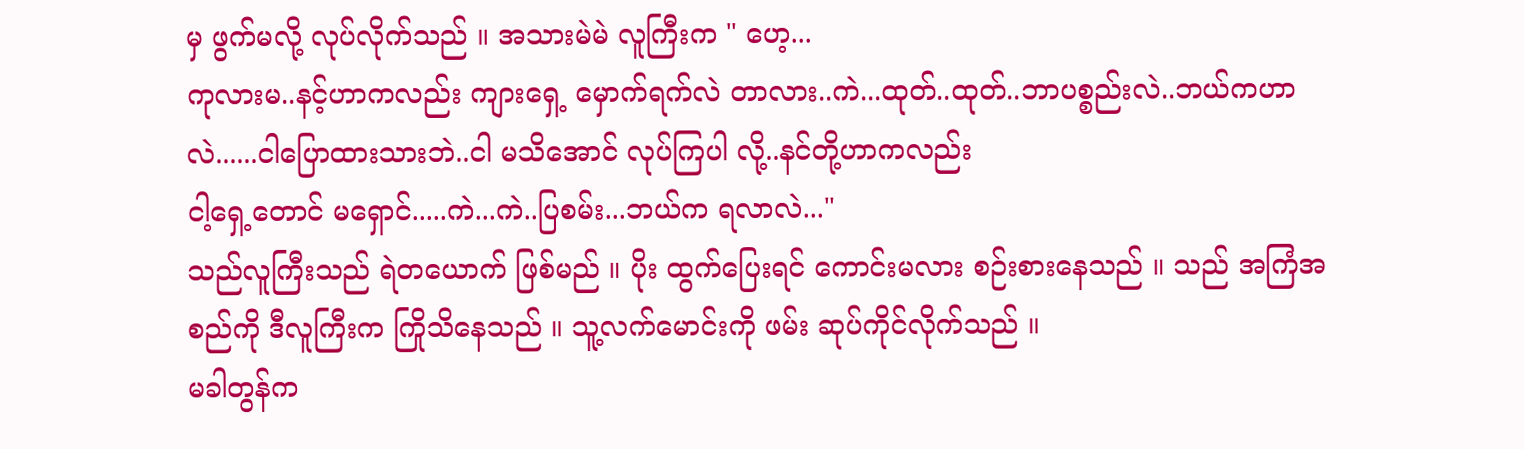မှ ဖွက်မလို့ လုပ်လိုက်သည် ။ အသားမဲမဲ လူကြီးက " ဟေ့...
ကုလားမ..နင့်ဟာကလည်း ကျားရှေ့ မှောက်ရက်လဲ တာလား..ကဲ...ထုတ်..ထုတ်..ဘာပစ္စည်းလဲ..ဘယ်ကဟာလဲ......ငါပြောထားသားဘဲ..ငါ မသိအောင် လုပ်ကြပါ လို့..နင်တို့ဟာကလည်း
ငါ့ရှေ့တောင် မရှောင်.....ကဲ...ကဲ..ပြစမ်း...ဘယ်က ရလာလဲ..."
သည်လူကြီးသည် ရဲတယောက် ဖြစ်မည် ။ ပိုး ထွက်ပြေးရင် ကောင်းမလား စဉ်းစားနေသည် ။ သည် အကြံအစည်ကို ဒီလူကြီးက ကြိုသိနေသည် ။ သူ့လက်မောင်းကို ဖမ်း ဆုပ်ကိုင်လိုက်သည် ။
မခါတွန်က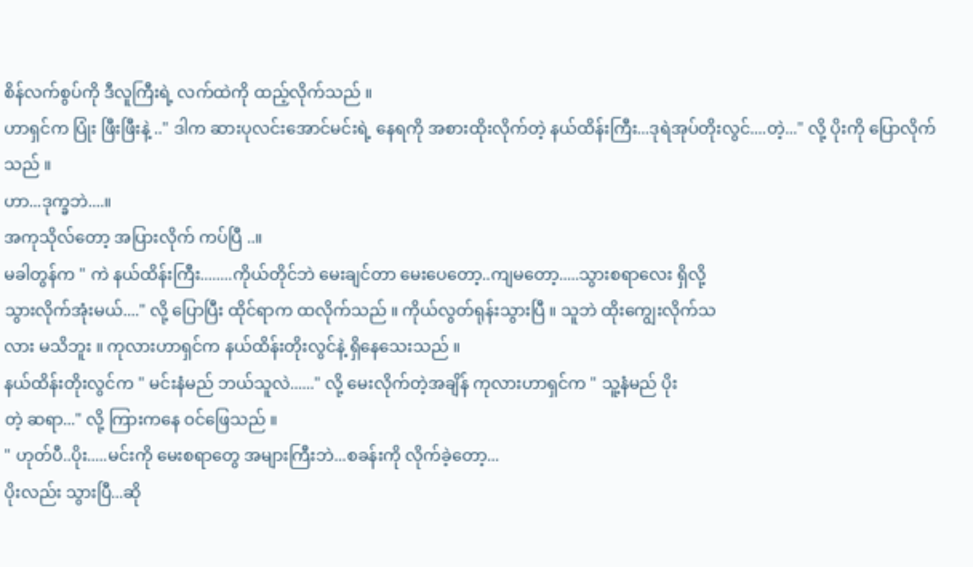စိန်လက်စွပ်ကို ဒီလူကြီးရဲ့ လက်ထဲကို ထည့်လိုက်သည် ။
ဟာရှင်က ပြုံး ဖြီးဖြီးနဲ့ .." ဒါက ဆားပုလင်းအောင်မင်းရဲ့ နေရကို အစားထိုးလိုက်တဲ့ နယ်ထိန်းကြီး...ဒုရဲအုပ်တိုးလွင်....တဲ့..." လို့ ပိုးကို ပြောလိုက်သည် ။
ဟာ...ဒုက္ခဘဲ....။
အကုသိုလ်တော့ အပြားလိုက် ကပ်ပြီ ..။
မခါတွန်က " ကဲ နယ်ထိန်းကြီး........ကိုယ်တိုင်ဘဲ မေးချင်တာ မေးပေတော့..ကျမတော့.....သွားစရာလေး ရှိလို့
သွားလိုက်အုံးမယ်...." လို့ ပြောပြီး ထိုင်ရာက ထလိုက်သည် ။ ကိုယ်လွတ်ရုန်းသွားပြီ ။ သူဘဲ ထိုးကျွေးလိုက်သ
လား မသိဘူး ။ ကုလားဟာရှင်က နယ်ထိန်းတိုးလွင်နဲ့ ရှိနေသေးသည် ။
နယ်ထိန်းတိုးလွင်က " မင်းနံမည် ဘယ်သူလဲ......" လို့ မေးလိုက်တဲ့အချိန် ကုလားဟာရှင်က " သူ့နံမည် ပိုး
တဲ့ ဆရာ..." လို့ ကြားကနေ ဝင်ဖြေသည် ။
" ဟုတ်ပီ..ပိုး.....မင်းကို မေးစရာတွေ အများကြီးဘဲ...စခန်းကို လိုက်ခဲ့တော့...
ပိုးလည်း သွားပြီ...ဆို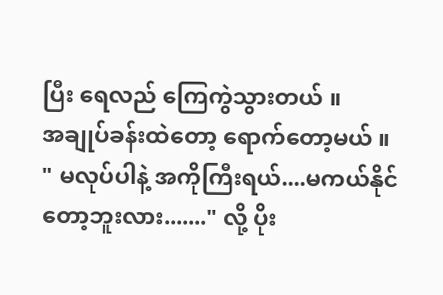ပြီး ရေလည် ကြေကွဲသွားတယ် ။
အချုပ်ခန်းထဲတော့ ရောက်တော့မယ် ။
" မလုပ်ပါနဲ့ အကိုကြီးရယ်....မကယ်နိုင်တော့ဘူးလား......." လို့ ပိုး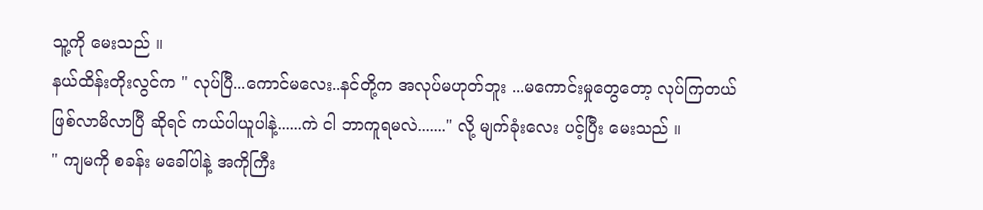သူ့ကို မေးသည် ။
နယ်ထိန်းတိုးလွင်က " လုပ်ပြီ...ကောင်မလေး..နင်တို့က အလုပ်မဟုတ်ဘူး ...မကောင်းမှုတွေတော့ လုပ်ကြတယ်
ဖြစ်လာမိလာပြီ ဆိုရင် ကယ်ပါယူပါနဲ့......ကဲ ငါ ဘာကူရမလဲ......." လို့ မျက်ခုံးလေး ပင့်ပြီး မေးသည် ။
" ကျမကို စခန်း မခေါ်ပါနဲ့ အကိုကြီး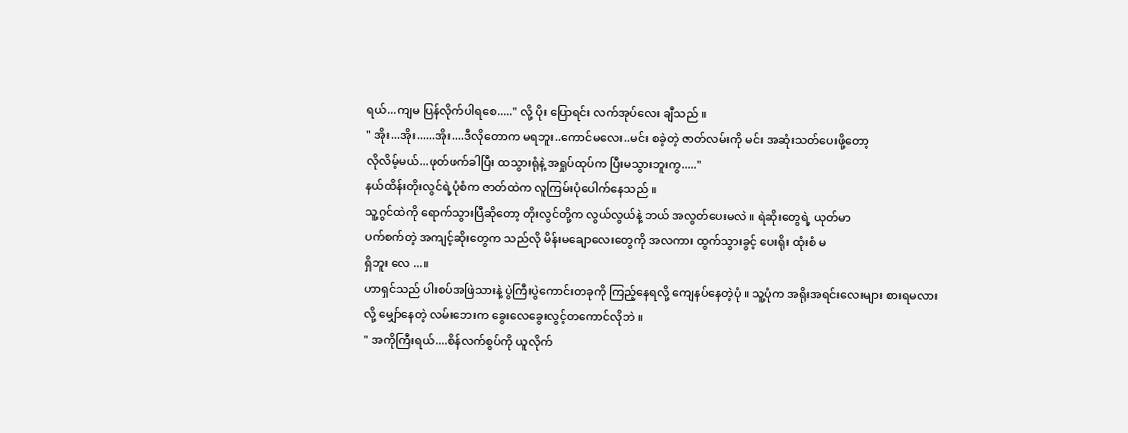ရယ်...ကျမ ပြန်လိုက်ပါရစေ....." လို့ ပိုး ပြောရင်း လက်အုပ်လေး ချီသည် ။
" အိုး...အိုး......အိုး....ဒီလိုတောက မရဘူး..ကောင်မလေး..မင်း စခဲ့တဲ့ ဇာတ်လမ်းကို မင်း အဆုံးသတ်ပေးဖို့တော့
လိုလိမ့်မယ်...ဖုတ်ဖက်ခါပြီး ထသွားရုံနဲ့ အရှုပ်ထုပ်က ပြီးမသွားဘူးကွ....."
နယ်ထိန်းတိုးလွင်ရဲ့ပုံစံက ဇာတ်ထဲက လူကြမ်းပုံပေါက်နေသည် ။
သူ့ဂွင်ထဲကို ရောက်သွားပြီဆိုတော့ တိုးလွင်တို့က လွယ်လွယ်နဲ့ ဘယ် အလွတ်ပေးမလဲ ။ ရဲဆိုးတွေရဲ့ ယုတ်မာ
ပက်စက်တဲ့ အကျင့်ဆိုးတွေက သည်လို မိန်းမချောလေးတွေကို အလကား ထွက်သွားခွင့် ပေးရိုး ထုံးစံ မ
ရှိဘူး လေ ...။
ဟာရှင်သည် ပါးစပ်အဖြဲသားနဲ့ ပွဲကြီးပွဲကောင်းတခုကို ကြည့်နေရလို့ ကျေနပ်နေတဲ့ပုံ ။ သူ့ပုံက အရိုးအရင်းလေးများ စားရမလား လို့ မျှော်နေတဲ့ လမ်းဘေးက ခွေးလေခွေးလွင့်တကောင်လိုဘဲ ။
" အကိုကြီးရယ်....စိန်လက်စွပ်ကို ယူလိုက်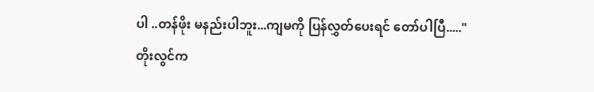ပါ ..တန်ဖိုး မနည်းပါဘူး...ကျမကို ပြန်လွှတ်ပေးရင် တော်ပါပြီ....."
တိုးလွင်က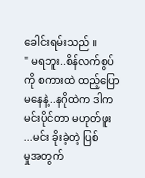ခေါင်းရမ်းသည် ။
" မရဘူး..စိန်လက်စွပ်ကို စကားထဲ ထည့်ပြောမနေနဲ့..နဂိုထဲက ဒါက မင်းပိုင်တာ မဟုတ်ဖူး ...မင်း ခိုးခဲ့တဲ့ ပြစ်
မှုအတွက်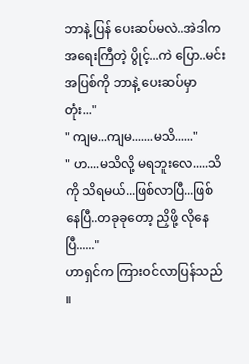ဘာနဲ့ ပြန် ပေးဆပ်မလဲ..အဲဒါက အရေးကြီတဲ့ ပွိုင့်...ကဲ ပြော..မင်း အပြစ်ကို ဘာနဲ့ ပေးဆပ်မှာတုံး..."
" ကျမ...ကျမ.......မသိ......"
" ဟ....မသိလို့ မရဘူးလေ.....သိကို သိရမယ်...ဖြစ်လာပြီ...ဖြစ်နေပြီ..တခုခုတော့ ညှိဖို့ လိုနေပြီ......"
ဟာရှင်က ကြားဝင်လာပြန်သည် ။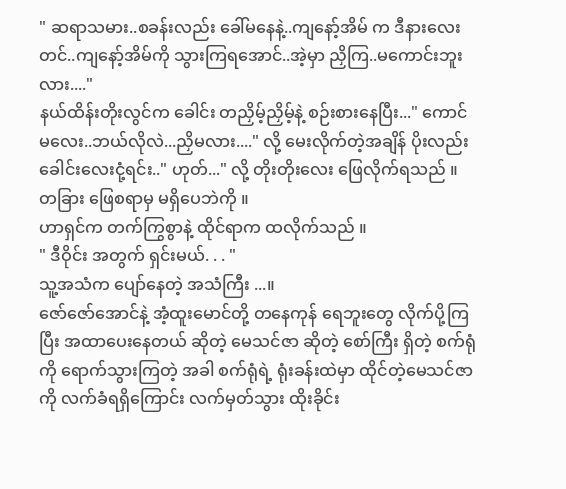" ဆရာသမား..စခန်းလည်း ခေါ်မနေနဲ့..ကျနော့်အိမ် က ဒီနားလေးတင်..ကျနော့်အိမ်ကို သွားကြရအောင်..အဲ့မှာ ညှိကြ..မကောင်းဘူးလား...."
နယ်ထိန်းတိုးလွင်က ခေါင်း တညှိမ့်ညှိမ့်နဲ့ စဉ်းစားနေပြီး..." ကောင်မလေး..ဘယ်လိုလဲ...ညှိမလား...." လို့ မေးလိုက်တဲ့အချိန် ပိုးလည်း ခေါင်းလေးငုံ့ရင်း.." ဟုတ်..." လို့ တိုးတိုးလေး ဖြေလိုက်ရသည် ။
တခြား ဖြေစရာမှ မရှိပေဘဲကို ။
ဟာရှင်က တက်ကြွစွာနဲ့ ထိုင်ရာက ထလိုက်သည် ။
" ဒီဝိုင်း အတွက် ရှင်းမယ်. . . "
သူ့အသံက ပျော်နေတဲ့ အသံကြီး ...။
ဇော်ဇော်အောင်နဲ့ အံ့ထူးမောင်တို့ တနေကုန် ရေဘူးတွေ လိုက်ပို့ကြပြီး အထာပေးနေတယ် ဆိုတဲ့ မေသင်ဇာ ဆိုတဲ့ စော်ကြီး ရှိတဲ့ စက်ရုံကို ရောက်သွားကြတဲ့ အခါ စက်ရုံရဲ့ ရုံးခန်းထဲမှာ ထိုင်တဲ့မေသင်ဇာကို လက်ခံရရှိကြောင်း လက်မှတ်သွား ထိုးခိုင်း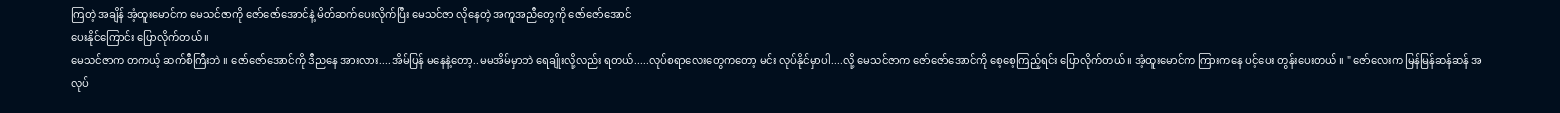ကြတဲ့ အချိန် အံ့ထူးမောင်က မေသင်ဇာကို ဇော်ဇော်အောင်နဲ့ မိတ်ဆက်ပေးလိုက်ပြီး မေသင်ဇာ လိုနေတဲ့ အကူအညီတွေကို ဇော်ဇော်အောင်
ပေးနိုင်ကြောင်း ပြောလိုက်တယ် ။
မေသင်ဇာက တကယ့် ဆက်စီကြီးဘဲ ။ ဇော်ဇော်အောင်ကို ဒီညနေ အားလား....အိမ်ပြန် မနေနဲ့တော့..မမအိမ်မှာဘဲ ရေချိုးလို့လည်း ရတယ်.....လုပ်စရာလေးတွေကတော့ မင်း လုပ်နိုင်မှာပါ....လို့ မေသင်ဇာက ဇော်ဇော်အောင်ကို စေ့စေ့ကြည့်ရင်း ပြောလိုက်တယ် ။ အံ့ထူးမောင်က ကြားကနေ ပင့်ပေး တွန်းပေးတယ် ။ " ဇော်လေးက မြန်မြန်ဆန်ဆန် အလုပ်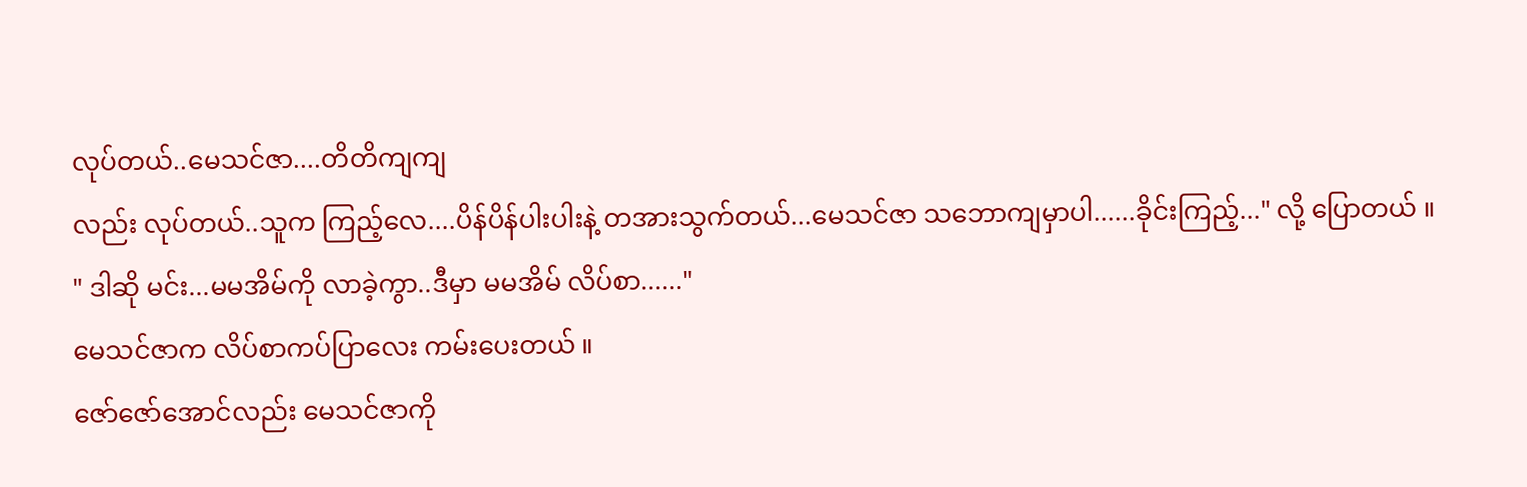လုပ်တယ်..မေသင်ဇာ....တိတိကျကျ
လည်း လုပ်တယ်..သူက ကြည့်လေ....ပိန်ပိန်ပါးပါးနဲ့ တအားသွက်တယ်...မေသင်ဇာ သဘောကျမှာပါ......ခိုင်းကြည့်..." လို့ ပြောတယ် ။
" ဒါဆို မင်း...မမအိမ်ကို လာခဲ့ကွာ..ဒီမှာ မမအိမ် လိပ်စာ......"
မေသင်ဇာက လိပ်စာကပ်ပြာလေး ကမ်းပေးတယ် ။
ဇော်ဇော်အောင်လည်း မေသင်ဇာကို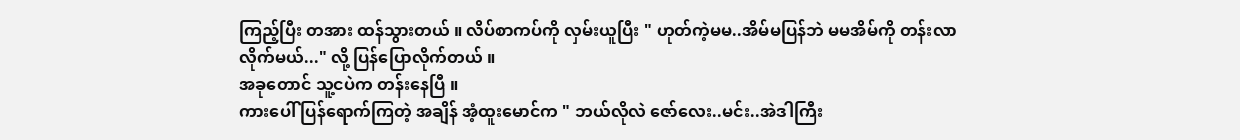ကြည့်ပြီး တအား ထန်သွားတယ် ။ လိပ်စာကပ်ကို လှမ်းယူပြီး " ဟုတ်ကဲ့မမ..အိမ်မပြန်ဘဲ မမအိမ်ကို တန်းလာလိုက်မယ်..." လို့ ပြန်ပြောလိုက်တယ် ။
အခုတောင် သူ့ငပဲက တန်းနေပြီ ။
ကားပေါ် ပြန်ရောက်ကြတဲ့ အချိန် အံ့ထူးမောင်က " ဘယ်လိုလဲ ဇော်လေး..မင်း..အဲဒါကြီး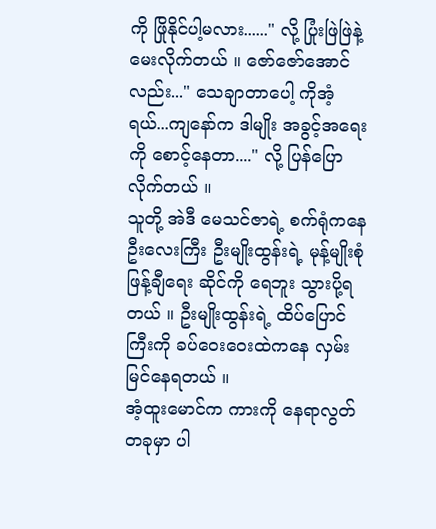ကို ဖြိုနိုင်ပါ့မလား......" လို့ ပြုံးဖြဲဖြဲနဲ့ မေးလိုက်တယ် ။ ဇော်ဇော်အောင်လည်း..." သေချာတာပေါ့ ကိုအံ့ရယ်...ကျနော်က ဒါမျိုး အခွင့်အရေးကို စောင့်နေတာ...." လို့ ပြန်ပြောလိုက်တယ် ။
သူတို့ အဲဒီ မေသင်ဇာရဲ့ စက်ရုံကနေ ဦးလေးကြီး ဦးမျိုးထွန်းရဲ့ မုန့်မျိုးစုံ ဖြန့်ချီရေး ဆိုင်ကို ရေဘူး သွားပို့ရတယ် ။ ဦးမျိုးထွန်းရဲ့ ထိပ်ပြောင်ကြီးကို ခပ်ဝေးဝေးထဲကနေ လှမ်းမြင်နေရတယ် ။
အံ့ထူးမောင်က ကားကို နေရာလွတ်တခုမှာ ပါ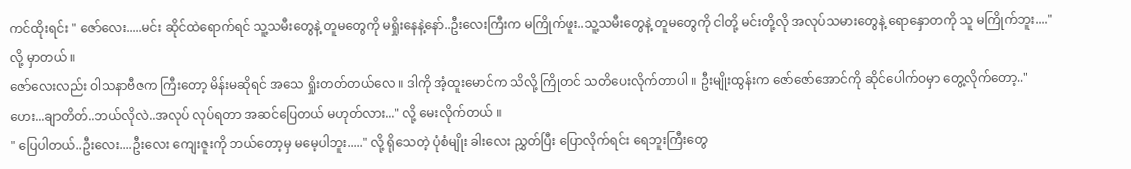ကင်ထိုးရင်း " ဇော်လေး.....မင်း ဆိုင်ထဲရောက်ရင် သူ့သမီးတွေနဲ့ တူမတွေကို မရှိုးနေနဲ့နော်..ဦးလေးကြီးက မကြိုက်ဖူး..သူ့သမီးတွေနဲ့ တူမတွေကို ငါတို့ မင်းတို့လို အလုပ်သမားတွေနဲ့ ရောနှောတကို သူ မကြိုက်ဘူး...." လို့ မှာတယ် ။
ဇော်လေးလည်း ဝါသနာဗီဇက ကြီးတော့ မိန်းမဆိုရင် အသေ ရှိုးတတ်တယ်လေ ။ ဒါကို အံ့ထူးမောင်က သိလို့ ကြိုတင် သတိပေးလိုက်တာပါ ။ ဦးမျိုးထွန်းက ဇော်ဇော်အောင်ကို ဆိုင်ပေါက်ဝမှာ တွေ့လိုက်တော့.." ဟေး...ချာတိတ်..ဘယ်လိုလဲ..အလုပ် လုပ်ရတာ အဆင်ပြေတယ် မဟုတ်လား..." လို့ မေးလိုက်တယ် ။
" ပြေပါတယ်..ဦးလေး....ဦးလေး ကျေးဇူးကို ဘယ်တော့မှ မမေ့ပါဘူး....." လို့ ရိုသေတဲ့ ပုံစံမျိုး ခါးလေး ညွှတ်ပြီး ပြောလိုက်ရင်း ရေဘူးကြီးတွေ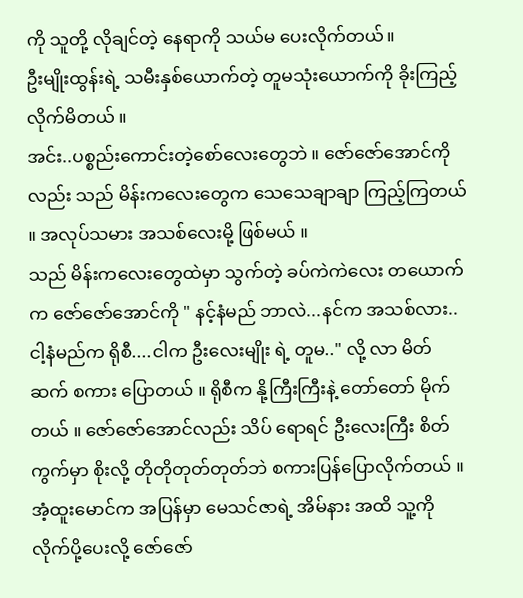ကို သူတို့ လိုချင်တဲ့ နေရာကို သယ်မ ပေးလိုက်တယ်။
ဦးမျိုးထွန်းရဲ့ သမီးနှစ်ယောက်တဲ့ တူမသုံးယောက်ကို ခိုးကြည့်လိုက်မိတယ် ။
အင်း..ပစ္စည်းကောင်းတဲ့စော်လေးတွေဘဲ ။ ဇော်ဇော်အောင်ကိုလည်း သည် မိန်းကလေးတွေက သေသေချာချာ ကြည့်ကြတယ် ။ အလုပ်သမား အသစ်လေးမို့ ဖြစ်မယ် ။
သည် မိန်းကလေးတွေထဲမှာ သွက်တဲ့ ခပ်ကဲကဲလေး တယောက်က ဇော်ဇော်အောင်ကို " နင့်နံမည် ဘာလဲ...နင်က အသစ်လား..ငါ့နံမည်က ရိုစီ....ငါက ဦးလေးမျိုး ရဲ့ တူမ.." လို့ လာ မိတ်ဆက် စကား ပြောတယ် ။ ရိုစီက နို့ကြီးကြီးနဲ့ တော်တော် မိုက်တယ် ။ ဇော်ဇော်အောင်လည်း သိပ် ရောရင် ဦးလေးကြီး စိတ်ကွက်မှာ စိုးလို့ တိုတိုတုတ်တုတ်ဘဲ စကားပြန်ပြောလိုက်တယ် ။
အံ့ထူးမောင်က အပြန်မှာ မေသင်ဇာရဲ့ အိမ်နား အထိ သူ့ကို လိုက်ပို့ပေးလို့ ဇော်ဇော်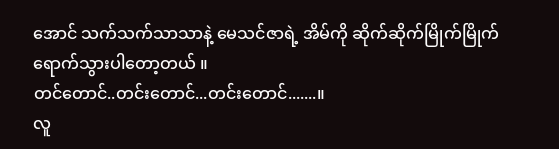အောင် သက်သက်သာသာနဲ့ မေသင်ဇာရဲ့ အိမ်ကို ဆိုက်ဆိုက်မြိုက်မြိုက် ရောက်သွားပါတော့တယ် ။
တင်တောင်..တင်းတောင်...တင်းတောင်.......။
လူ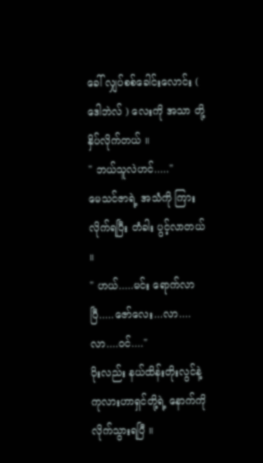ခေါ် လျှပ်စစ်ခေါင်းလောင်း ( ဒေါဘဲလ် ) လေးကို အသာ တို့ နှိပ်လိုက်တယ် ။
" ဘယ်သူလဲဟင်....."
မေသင်ဇာရဲ့ အသံကို ကြားလိုက်ရပြီး တံခါး ပွင့်လာတယ် ။
" ဟယ်.....မင်း ရောက်လာပြီ.....ဇော်လေး...လာ....လာ....ဝင်...."
ပိုးလည်း နယ်ထိန်းတိုးလွင်နဲ့ ကုလားဟာရှင်တို့ရဲ့ နောက်ကို လိုက်သွားရပြီ ။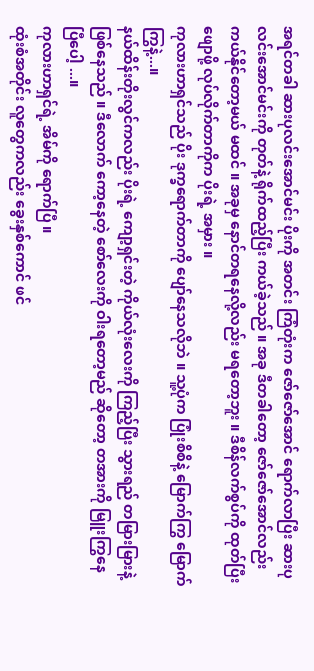အရင်တခါ ဆားပုလင်းအောင်မင်း ပိုးကို အတင်း ကြံတုံးက ဇော်ဇော်အောင် ရောက်လာပြီး ဆားပုလင်းအောင်မင်းကို တုတ်နဲ့ ရိုက်ထည့်ပြီး ကယ်ခဲ့သည် ။ အခု ဒီတခါတော့ ဇော်ဇော်အောင်လည်း ကယ်နိုင်တော့မယ် မထင် ။ အခုမှ နောင်တရနေလို့လည်း မရတော့ဘူး ။ ဒီစိန်လက်စွပ်ကို ထုတ်ပြီး ဖျောဖို့ လုပ်လိုက်တာကိုက ပိုးရဲ့ အမှား ။
ကုလားဟာရှင်သည် ပိုး ဒုက္ခရောက်တာကို ပျော်နေသလိုဘဲ ။ သူ့ပုံက ပြုံးစိစိနဲ့ မြောက်ကြွ မြောက်ကြွနဲ့...။
နယ်ထိန်းတိုးလွင်ကလည်း ပိုးရဲ့ ကျော့ရှင်းတဲ့ ကိုယ်လုံးလေးကို ကြည့်ပြီး သွားရည် တမြားမြားနဲ့ ဖြစ်နေသည် ။ ဒီလောက် ကော့နေတဲ့ စော်လေးကို ဝါးရတော့မည် ဆိုတော့ တအားကို မြူးကြွနေ
ပြီပေါ့ ...။
ကုလားဟာရှင်ရဲ့ အိမ်ကို ရောက်ပြီ ။
ထုံးစံအတိုင်း လူတွေကလည်း ခွေးနှစ်ကောင် ဖင်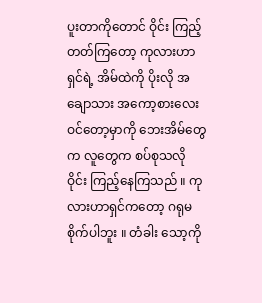ပူးတာကိုတောင် ဝိုင်း ကြည့်တတ်ကြတော့ ကုလားဟာရှင်ရဲ့ အိမ်ထဲကို ပိုးလို အချောသား အကော့စားလေး ဝင်တော့မှာကို ဘေးအိမ်တွေက လူတွေက စပ်စုသလို ဝိုင်း ကြည့်နေကြသည် ။ ကုလားဟာရှင်ကတော့ ဂရုမစိုက်ပါဘူး ။ တံခါး သော့ကို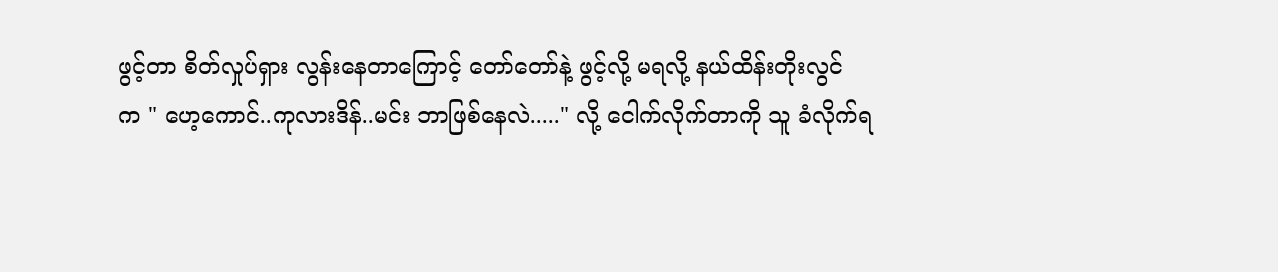ဖွင့်တာ စိတ်လှုပ်ရှား လွန်းနေတာကြောင့် တော်တော်နဲ့ ဖွင့်လို့ မရလို့ နယ်ထိန်းတိုးလွင်
က " ဟေ့ကောင်..ကုလားဒိန်..မင်း ဘာဖြစ်နေလဲ....." လို့ ငေါက်လိုက်တာကို သူ ခံလိုက်ရ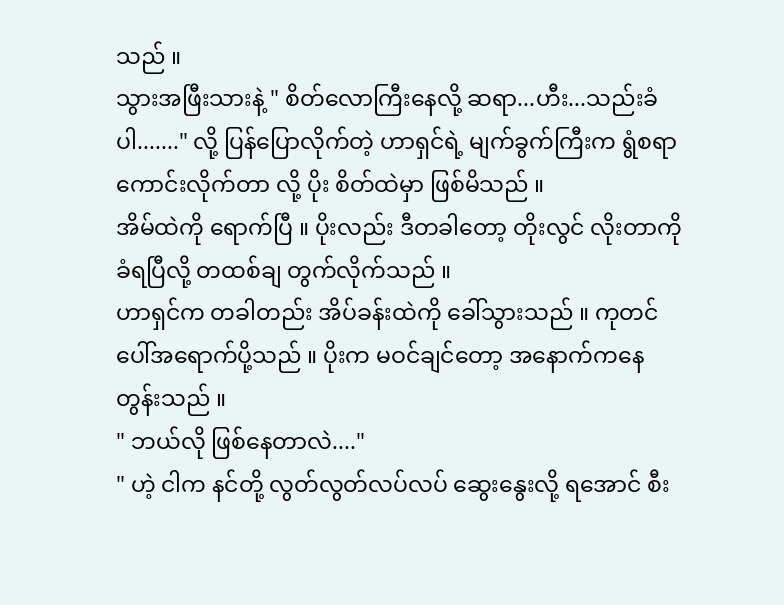သည် ။
သွားအဖြီးသားနဲ့ " စိတ်လောကြီးနေလို့ ဆရာ...ဟီး...သည်းခံပါ......." လို့ ပြန်ပြောလိုက်တဲ့ ဟာရှင်ရဲ့ မျက်ခွက်ကြီးက ရွံစရာ ကောင်းလိုက်တာ လို့ ပိုး စိတ်ထဲမှာ ဖြစ်မိသည် ။
အိမ်ထဲကို ရောက်ပြီ ။ ပိုးလည်း ဒီတခါတော့ တိုးလွင် လိုးတာကို ခံရပြီလို့ တထစ်ချ တွက်လိုက်သည် ။
ဟာရှင်က တခါတည်း အိပ်ခန်းထဲကို ခေါ်သွားသည် ။ ကုတင်ပေါ်အရောက်ပို့သည် ။ ပိုးက မဝင်ချင်တော့ အနောက်ကနေ တွန်းသည် ။
" ဘယ်လို ဖြစ်နေတာလဲ...."
" ဟဲ့ ငါက နင်တို့ လွတ်လွတ်လပ်လပ် ဆွေးနွေးလို့ ရအောင် စီး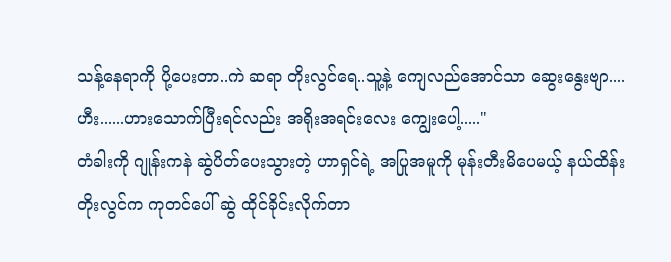သန့်နေရာကို ပို့ပေးတာ..ကဲ ဆရာ တိုးလွင်ရေ..သူ့နဲ့ ကျေလည်အောင်သာ ဆွေးနွေးဗျာ....ဟီး......ဟားသောက်ပြီးရင်လည်း အရိုးအရင်းလေး ကျွေးပေါ့....."
တံခါးကို ဂျုန်းကနဲ ဆွဲပိတ်ပေးသွားတဲ့ ဟာရှင်ရဲ့ အပြုအမူကို မုန်းတီးမိပေမယ့် နယ်ထိန်းတိုးလွင်က ကုတင်ပေါ် ဆွဲ ထိုင်ခိုင်းလိုက်တာ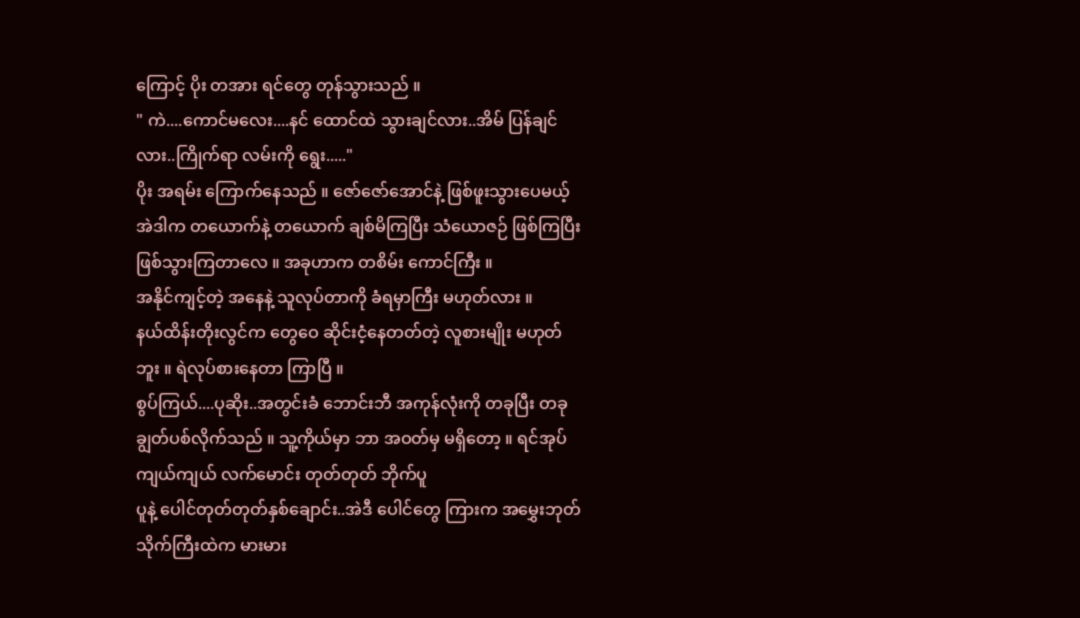ကြောင့် ပိုး တအား ရင်တွေ တုန်သွားသည် ။
" ကဲ....ကောင်မလေး....နင် ထောင်ထဲ သွားချင်လား..အိမ် ပြန်ချင်လား..ကြိုက်ရာ လမ်းကို ရွေး....."
ပိုး အရမ်း ကြောက်နေသည် ။ ဇော်ဇော်အောင်နဲ့ ဖြစ်ဖူးသွားပေမယ့် အဲဒါက တယောက်နဲ့ တယောက် ချစ်မိကြပြီး သံယောဇဉ် ဖြစ်ကြပြီး ဖြစ်သွားကြတာလေ ။ အခုဟာက တစိမ်း ကောင်ကြီး ။
အနိုင်ကျင့်တဲ့ အနေနဲ့ သူလုပ်တာကို ခံရမှာကြီး မဟုတ်လား ။
နယ်ထိန်းတိုးလွင်က တွေဝေ ဆိုင်းငံ့နေတတ်တဲ့ လူစားမျိုး မဟုတ်ဘူး ။ ရဲလုပ်စားနေတာ ကြာပြီ ။
စွပ်ကြယ်....ပုဆိုး..အတွင်းခံ ဘောင်းဘီ အကုန်လုံးကို တခုပြီး တခု ချွတ်ပစ်လိုက်သည် ။ သူ့ကိုယ်မှာ ဘာ အဝတ်မှ မရှိတော့ ။ ရင်အုပ်ကျယ်ကျယ် လက်မောင်း တုတ်တုတ် ဘိုက်ပူ
ပူနဲ့ ပေါင်တုတ်တုတ်နှစ်ချောင်း..အဲဒီ ပေါင်တွေ ကြားက အမွှေးဘုတ်သိုက်ကြီးထဲက မားမား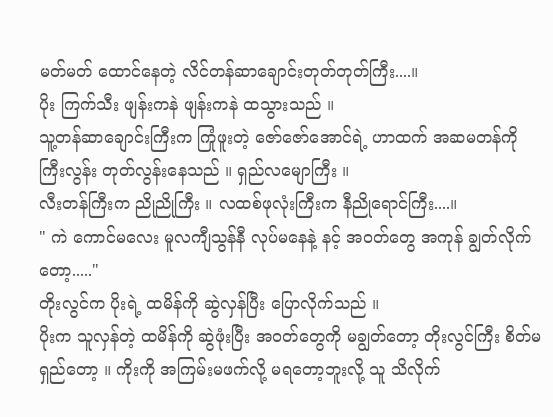မတ်မတ် ထောင်နေတဲ့ လိင်တန်ဆာချောင်းတုတ်တုတ်ကြီး....။
ပိုး ကြက်သီး ဖျန်းကနဲ ဖျန်းကနဲ ထသွားသည် ။
သူ့တန်ဆာချောင်းကြီးက ကြုံဖူးတဲ့ ဇော်ဇော်အောင်ရဲ့ ဟာထက် အဆမတန်ကို ကြီးလွန်း တုတ်လွန်းနေသည် ။ ရှည်လမျောကြီး ။
လီးတန်ကြီးက ညိုညိုကြီး ။ လထစ်ဖုလုံးကြီးက နီညိုရောင်ကြီး....။
" ကဲ ကောင်မလေး မူလကျီသွန်နီ လုပ်မနေနဲ့ နင့် အဝတ်တွေ အကုန် ချွတ်လိုက်တော့....."
တိုးလွင်က ပိုးရဲ့ ထမိန်ကို ဆွဲလှန်ပြီး ပြောလိုက်သည် ။
ပိုးက သူလှန်တဲ့ ထမိန်ကို ဆွဲဖုံးပြီး အဝတ်တွေကို မချွတ်တော့ တိုးလွင်ကြီး စိတ်မရှည်တော့ ။ ကိုးကို အကြမ်းမဖက်လို့ မရတော့ဘူးလို့ သူ သိလိုက်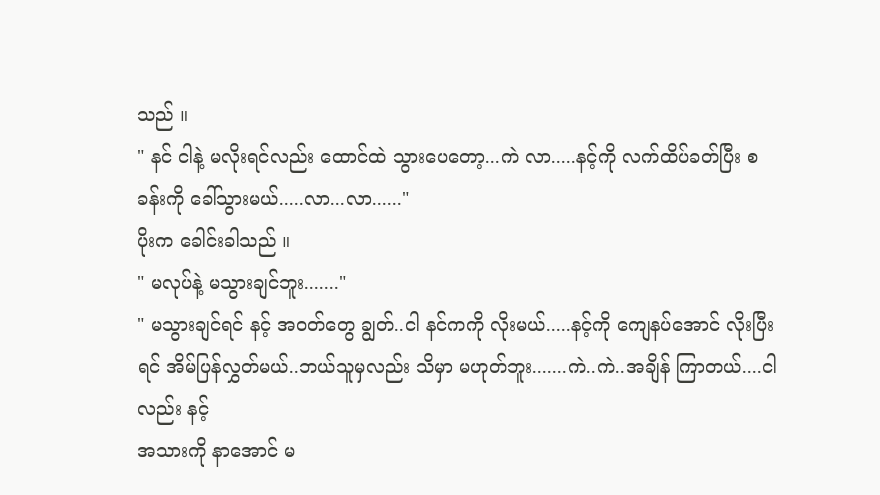သည် ။
" နင် ငါနဲ့ မလိုးရင်လည်း ထောင်ထဲ သွားပေတော့...ကဲ လာ.....နင့်ကို လက်ထိပ်ခတ်ပြီး စခန်းကို ခေါ်သွားမယ်.....လာ...လာ......"
ပိုးက ခေါင်းခါသည် ။
" မလုပ်နဲ့ မသွားချင်ဘူး......."
" မသွားချင်ရင် နင့် အဝတ်တွေ ချွတ်..ငါ နင်ကကို လိုးမယ်.....နင့်ကို ကျေနပ်အောင် လိုးပြီးရင် အိမ်ပြန်လွှတ်မယ်..ဘယ်သူမှလည်း သိမှာ မဟုတ်ဘူး.......ကဲ..ကဲ..အချိန် ကြာတယ်....ငါလည်း နင့်
အသားကို နာအောင် မ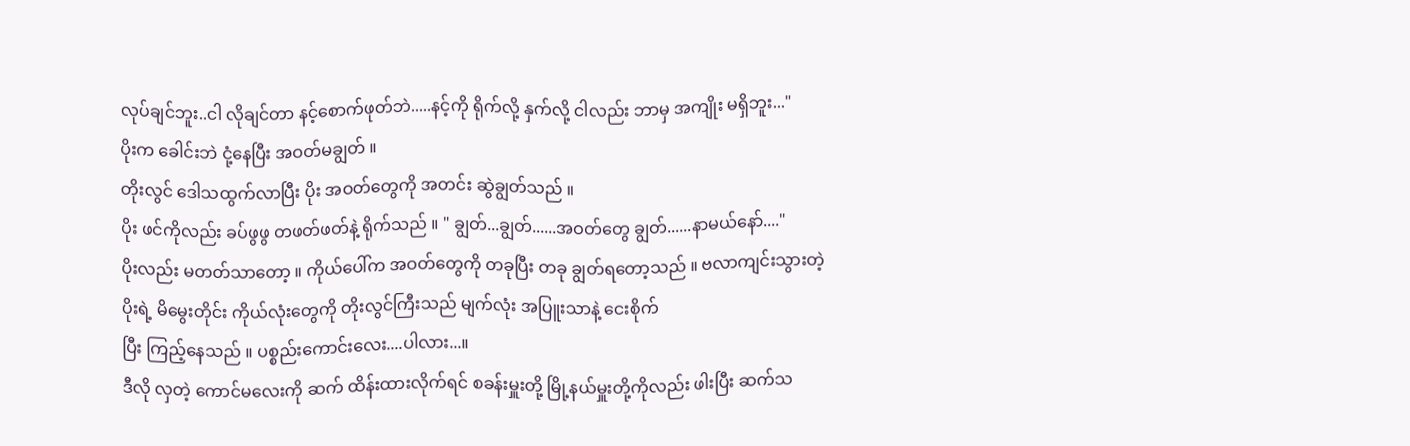လုပ်ချင်ဘူး..ငါ လိုချင်တာ နင့်စောက်ဖုတ်ဘဲ.....နင့်ကို ရိုက်လို့ နှက်လို့ ငါလည်း ဘာမှ အကျိုး မရှိဘူး..."
ပိုးက ခေါင်းဘဲ ငုံ့နေပြီး အဝတ်မချွတ် ။
တိုးလွင် ဒေါသထွက်လာပြီး ပိုး အဝတ်တွေကို အတင်း ဆွဲချွတ်သည် ။
ပိုး ဖင်ကိုလည်း ခပ်ဖွဖွ တဖတ်ဖတ်နဲ့ ရိုက်သည် ။ " ချွတ်...ချွတ်......အဝတ်တွေ ချွတ်......နာမယ်နော်...."
ပိုးလည်း မတတ်သာတော့ ။ ကိုယ်ပေါ်က အဝတ်တွေကို တခုပြီး တခု ချွတ်ရတော့သည် ။ ဗလာကျင်းသွားတဲ့ ပိုးရဲ့ မိမွေးတိုင်း ကိုယ်လုံးတွေကို တိုးလွင်ကြီးသည် မျက်လုံး အပြူးသာနဲ့ ငေးစိုက်
ပြီး ကြည့်နေသည် ။ ပစ္စည်းကောင်းလေး....ပါလား...။
ဒီလို လှတဲ့ ကောင်မလေးကို ဆက် ထိန်းထားလိုက်ရင် စခန်းမှူးတို့ မြို့နယ်မှူးတို့ကိုလည်း ဖါးပြီး ဆက်သ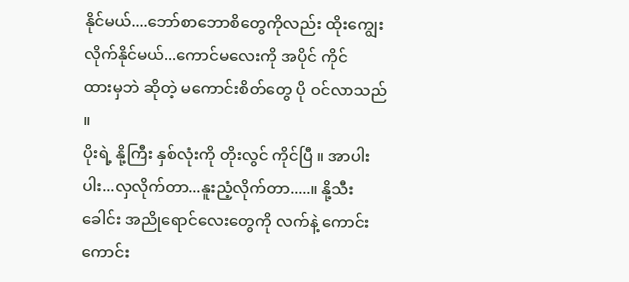နိုင်မယ်....ဘော်စာဘောစိတွေကိုလည်း ထိုးကျွေးလိုက်နိုင်မယ်...ကောင်မလေးကို အပိုင် ကိုင်
ထားမှဘဲ ဆိုတဲ့ မကောင်းစိတ်တွေ ပို ဝင်လာသည် ။
ပိုးရဲ့ နို့ကြီး နှစ်လုံးကို တိုးလွင် ကိုင်ပြီ ။ အာပါးပါး...လှလိုက်တာ...နူးညံ့လိုက်တာ.....။ နို့သီးခေါင်း အညိုရောင်လေးတွေကို လက်နဲ့ ကောင်းကောင်း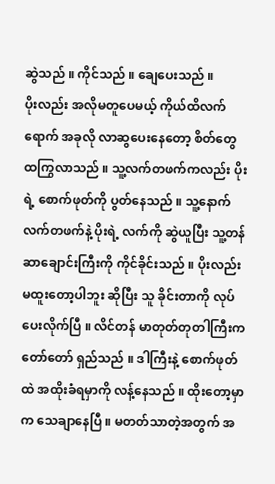ဆွဲသည် ။ ကိုင်သည် ။ ချေပေးသည် ။
ပိုးလည်း အလိုမတူပေမယ့် ကိုယ်ထိလက်ရောက် အခုလို လာဆွပေးနေတော့ စိတ်တွေ ထကြွလာသည် ။ သူ့လက်တဖက်ကလည်း ပိုးရဲ့ စောက်ဖုတ်ကို ပွတ်နေသည် ။ သူ့နောက် လက်တဖက်နဲ့ ပိုးရဲ့ လက်ကို ဆွဲယူပြီး သူ့တန်ဆာချောင်းကြီးကို ကိုင်ခိုင်းသည် ။ ပိုးလည်း မထူးတော့ပါဘူး ဆိုပြီး သူ ခိုင်းတာကို လုပ်ပေးလိုက်ပြီ ။ လိင်တန် မာတုတ်တုတါကြီးက တော်တော် ရှည်သည် ။ ဒါကြီးနဲ့ စောက်ဖုတ်ထဲ အထိုးခံရမှာကို လန့်နေသည် ။ ထိုးတော့မှာက သေချာနေပြီ ။ မတတ်သာတဲ့အတွက် အ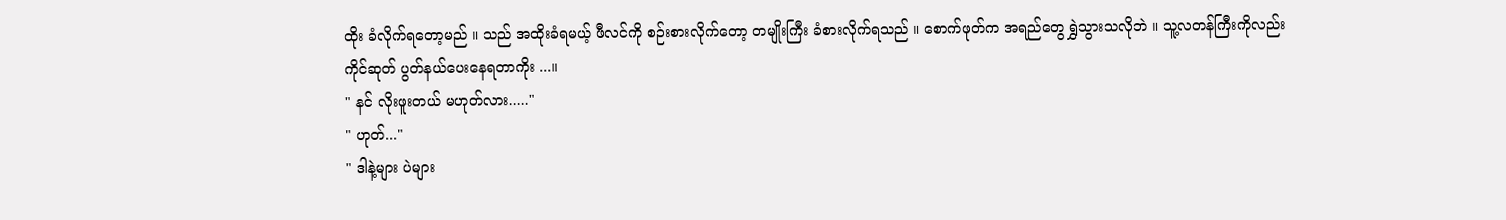ထိုး ခံလိုက်ရတော့မည် ။ သည် အထိုးခံရမယ့် ဖီလင်ကို စဉ်းစားလိုက်တော့ တမျိုးကြီး ခံစားလိုက်ရသည် ။ စောက်ဖုတ်က အရည်တွေ ရွှဲသွားသလိုဘဲ ။ သူ့လတန်ကြီးကိုလည်း ကိုင်ဆုတ် ပွတ်နယ်ပေးနေရတာကိုး ...။
" နင် လိုးဖူးတယ် မဟုတ်လား....."
" ဟုတ်..."
" ဒါနဲ့များ ပဲများ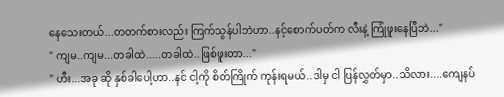နေသေးတယ်...တတက်စားလည်း ကြက်သွန်ပါဘဲဟာ..နင့်စောက်ပတ်က လီးနဲ့ ကြုံဖူးနေပြီဘဲ..."
" ကျမ..ကျမ...တခါထဲ.....တခါထဲ..ဖြစ်ဖူးတာ..."
" ဟီး...အခု ဆို နှစ်ခါပေါ့ဟာ..နင် ငါ့ကို စိတ်ကြိုက် ကုန်းရမယ်..ဒါမှ ငါ ပြန်လွှတ်မှာ..သိလား....ကျေနပ်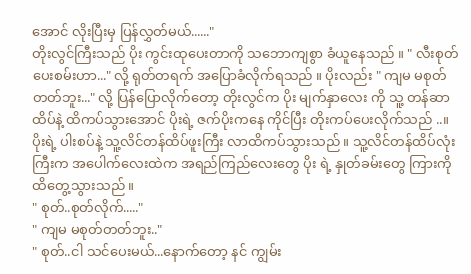အောင် လိုးပြီးမှ ပြန်လွှတ်မယ်......"
တိုးလွင်ကြီးသည် ပိုး ကွင်းထုပေးတာကို သဘောကျစွာ ခံယူနေသည် ။ " လီးစုတ်ပေးစမ်းဟာ..." လို့ ရုတ်တရက် အပြောခံလိုက်ရသည် ။ ပိုးလည်း " ကျမ မစုတ်တတ်ဘူး..." လို့ ပြန်ပြောလိုက်တော့ တိုးလွင်က ပိုး မျက်နှာလေး ကို သူ့ တန်ဆာထိပ်နဲ့ ထိကပ်သွားအောင် ပိုးရဲ့ ဇက်ပိုးကနေ ကိုင်ပြီး တိုးကပ်ပေးလိုက်သည် ..။
ပိုးရဲ့ ပါးစပ်နဲ့ သူ့လိင်တန်ထိပ်ဖူးကြီး လာထိကပ်သွားသည် ။ သူ့လိင်တန်ထိပ်လုံးကြီးက အပေါက်လေးထဲက အရည်ကြည်လေးတွေ ပိုး ရဲ့ နှုတ်ခမ်းတွေ ကြားကို ထိတွေ့သွားသည် ။
" စုတ်..စုတ်လိုက်....."
" ကျမ မစုတ်တတ်ဘူး.."
" စုတ်..ငါ သင်ပေးမယ်...နောက်တော့ နင် ကျွမ်း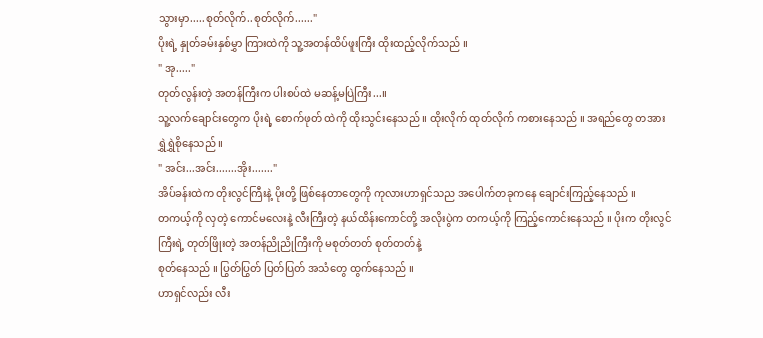သွားမှာ.....စုတ်လိုက်..စုတ်လိုက်......"
ပိုးရဲ့ နှုတ်ခမ်းနှစ်မွှာ ကြားထဲကို သူ့အတန်ထိပ်ဖူးကြီး ထိုးထည့်လိုက်သည် ။
" အု....."
တုတ်လွန်းတဲ့ အတန်ကြီးက ပါးစပ်ထဲ မဆန့်မပြဲကြီး...။
သူ့လက်ချောင်းတွေက ပိုးရဲ့ စောက်ဖုတ် ထဲကို ထိုးသွင်းနေသည် ။ ထိုးလိုက် ထုတ်လိုက် ကစားနေသည် ။ အရည်တွေ တအား ရွှဲရွှဲစိုနေသည် ။
" အင်း...အင်း.......အိုး......."
အိပ်ခန်းထဲက တိုးလွင်ကြီးနဲ့ ပိုးတို့ ဖြစ်နေတာတွေကို ကုလားဟာရှင်သည အပေါက်တခုကနေ ချောင်းကြည့်နေသည် ။
တကယ့်ကို လှတဲ့ ကောင်မလေးနဲ့ လီးကြီးတဲ့ နယ်ထိန်းကောင်တို့ အလိုးပွဲက တကယ့်ကို ကြည့်ကောင်းနေသည် ။ ပိုးက တိုးလွင်ကြီးရဲ့ တုတ်ဖြိုးတဲ့ အတန်ညိုညိုကြီးကို မစုတ်တတ် စုတ်တတ်နဲ့
စုတ်နေသည် ။ ပြွတ်ပြွတ် ပြတ်ပြတ် အသံတွေ ထွက်နေသည် ။
ဟာရှင်လည်း လီး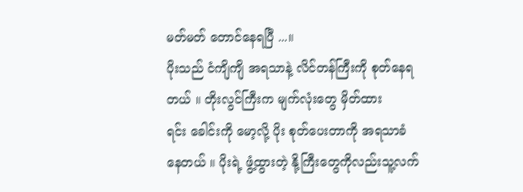မတ်မတ် တောင်နေရပြီ ...။
ပိုးသည် ငံကျိကျိ အရသာနဲ့ လိင်တန်ကြီးကို စုတ်နေရတယ် ။ တိုးလွင်ကြီးက မျက်လုံးတွေ မှိတ်ထား
ရင်း ခေါင်းကို မော့လို့ ပိုး စုတ်ပေးတာကို အရသာခံနေတယ် ။ ပိုးရဲ့ ဖွံ့ထွားတဲ့ နို့ကြီးတွေကိုလည်းသူ့လက်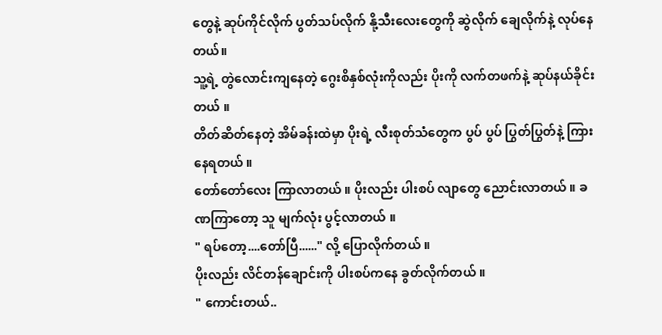တွေနဲ့ ဆုပ်ကိုင်လိုက် ပွတ်သပ်လိုက် နို့သီးလေးတွေကို ဆွဲလိုက် ချေလိုက်နဲ့ လုပ်နေတယ်။
သူ့ရဲ့ တွဲလောင်းကျနေတဲ့ ဂွေးစိနှစ်လုံးကိုလည်း ပိုးကို လက်တဖက်နဲ့ ဆုပ်နယ်ခိုင်းတယ် ။
တိတ်ဆိတ်နေတဲ့ အိမ်ခန်းထဲမှာ ပိုးရဲ့ လီးစုတ်သံတွေက ပွပ် ပွပ် ပြွတ်ပြွတ်နဲ့ ကြားနေရတယ် ။
တော်တော်လေး ကြာလာတယ် ။ ပိုးလည်း ပါးစပ် လျာတွေ ညောင်းလာတယ် ။ ခဏကြာတော့ သူ မျက်လုံး ပွင့်လာတယ် ။
" ရပ်တော့....တော်ပြီ......" လို့ ပြောလိုက်တယ် ။
ပိုးလည်း လိင်တန်ချောင်းကို ပါးစပ်ကနေ ခွတ်လိုက်တယ် ။
" ကောင်းတယ်..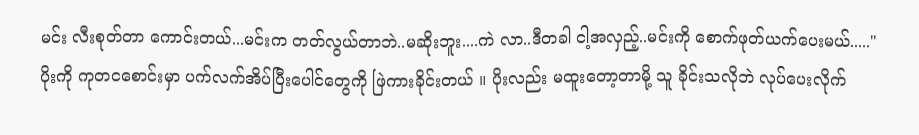မင်း လီးစုတ်တာ ကောင်းတယ်...မင်းက တတ်လွယ်တာဘဲ..မဆိုးဘူး....ကဲ လာ..ဒီတခါ ငါ့အလှည့်..မင်းကို စောက်ဖုတ်ယက်ပေးမယ်....."
ပိုးကို ကုတငစောင်းမှာ ပက်လက်အိပ်ပြီးပေါင်တွေကို ဖြဲကားခိုင်းတယ် ။ ပိုးလည်း မထူးတော့တာမို့ သူ ခိုင်းသလိုဘဲ လုပ်ပေးလိုက်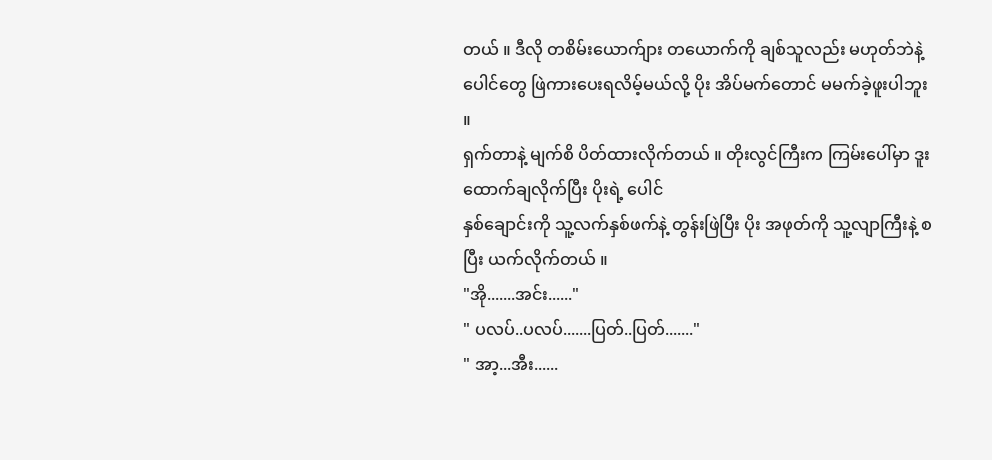တယ် ။ ဒီလို တစိမ်းယောက်ျား တယောက်ကို ချစ်သူလည်း မဟုတ်ဘဲနဲ့ ပေါင်တွေ ဖြဲကားပေးရလိမ့်မယ်လို့ ပိုး အိပ်မက်တောင် မမက်ခဲ့ဖူးပါဘူး ။
ရှက်တာနဲ့ မျက်စိ ပိတ်ထားလိုက်တယ် ။ တိုးလွင်ကြီးက ကြမ်းပေါ်မှာ ဒူးထောက်ချလိုက်ပြီး ပိုးရဲ့ ပေါင်
နှစ်ချောင်းကို သူ့လက်နှစ်ဖက်နဲ့ တွန်းဖြဲပြီး ပိုး အဖုတ်ကို သူ့လျာကြီးနဲ့ စပြီး ယက်လိုက်တယ် ။
"အို.......အင်း......"
" ပလပ်..ပလပ်.......ပြတ်..ပြတ်......."
" အာ့...အီး......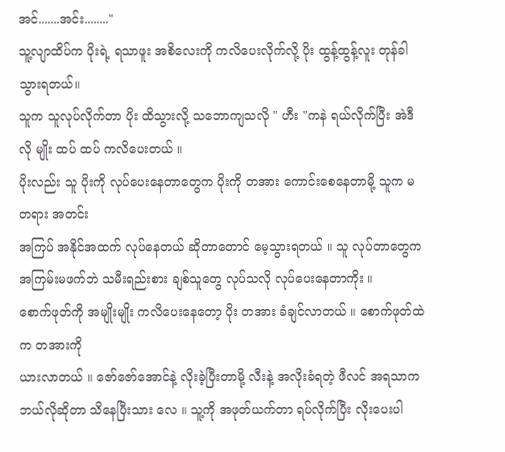အင်.......အင်း........"
သူ့လျာထိပ်က ပိုးရဲ့ ရသာဖူး အစိလေးကို ကလိပေးလိုက်လို့ ပိုး ထွန့်ထွန့်လူး တုန်ခါသွားရတယ်။
သူက သူလုပ်လိုက်တာ ပိုး ထိသွားလို့ သဘောကျသလို " ဟီး "ကနဲ ရယ်လိုက်ပြီး အဲဒီလို မျိုး ထပ် ထပ် ကလိပေးတယ် ။
ပိုးလည်း သူ ပိုးကို လုပ်ပေးနေတာတွေက ပိုးကို တအား ကောင်းစေနေတာမို့ သူက မတရား အတင်း
အကြပ် အနိုင်အထက် လုပ်နေတယ် ဆိုတာတောင် မေ့သွားရတယ် ။ သူ လုပ်တာတွေက အကြမ်းမဖက်ဘဲ သမီးရည်းစား ချစ်သူတွေ လုပ်သလို လုပ်ပေးနေတာကိုး ။
စောက်ဖုတ်ကို အမျိုးမျိုး ကလိပေးနေတော့ ပိုး တအား ခံချင်လာတယ် ။ စောက်ဖုတ်ထဲက တအားကို
ယားလာတယ် ။ ဇော်ဇော်အောင်နဲ့ လိုးခဲ့ပြီးတာမို့ လီးနဲ့ အလိုးခံရတဲ့ ဖီလင် အရသာက ဘယ်လိုဆိုတာ သိနေပြီးသား လေ ။ သူ့ကို အဖုတ်ယက်တာ ရပ်လိုက်ပြီး လိုးပေးပါ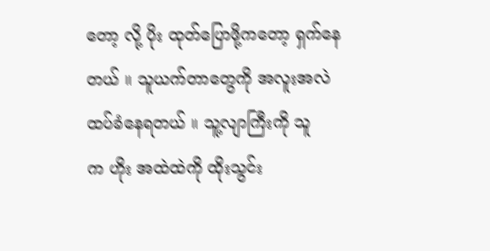တော့ လို့ ပိုး ထုတ်ပြောဖို့ကတော့ ရှက်နေတယ် ။ သူယက်တာတွေကို အလူးအလဲ ထပ်ခံနေရတယ် ။ သူ့လျာကြီးကို သူ
က ဟိုး အထဲထဲကို ထိုးသွင်း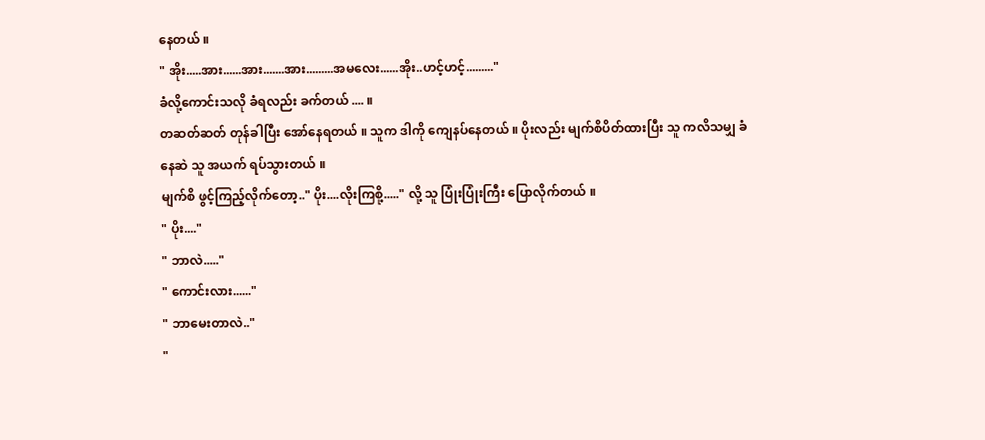နေတယ် ။
" အိုး.....အား......အား.......အား.........အမလေး......အိုး..ဟင့်ဟင့်........."
ခံလို့ကောင်းသလို ခံရလည်း ခက်တယ် .... ။
တဆတ်ဆတ် တုန်ခါပြီး အော်နေရတယ် ။ သူက ဒါကို ကျေနပ်နေတယ် ။ ပိုးလည်း မျက်စိပိတ်ထားပြီး သူ ကလိသမျှ ခံနေဆဲ သူ အယက် ရပ်သွားတယ် ။
မျက်စိ ဖွင့်ကြည့်လိုက်တော့.." ပိုး....လိုးကြစို့....." လို့ သူ ပြုံးပြုံးကြီး ပြောလိုက်တယ် ။
" ပိုး...."
" ဘာလဲ....."
" ကောင်းလား......"
" ဘာမေးတာလဲ.."
"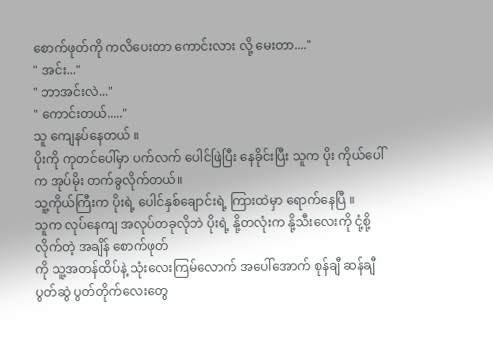စောက်ဖုတ်ကို ကလိပေးတာ ကောင်းလား လို့ မေးတာ...."
" အင်း..."
" ဘာအင်းလဲ..."
" ကောင်းတယ်....."
သူ ကျေနပ်နေတယ် ။
ပိုးကို ကုတင်ပေါ်မှာ ပက်လက် ပေါင်ဖြဲပြီး နေခိုင်းပြီး သူက ပိုး ကိုယ်ပေါ်က အုပ်မိုး တက်ခွလိုက်တယ်။
သူ့ကိုယ်ကြီးက ပိုးရဲ့ ပေါင်နှစ်ချောင်းရဲ့ ကြားထဲမှာ ရောက်နေပြီ ။
သူက လုပ်နေကျ အလုပ်တခုလိုဘဲ ပိုးရဲ့ နို့တလုံးက နို့သီးလေးကို ငုံ့စို့လိုက်တဲ့ အချိန် စောက်ဖုတ်
ကို သူ့အတန်ထိပ်နဲ့ သုံးလေးကြမ်လောက် အပေါ်အောက် စုန်ချီ ဆန်ချီ ပွတ်ဆွဲ ပွတ်တိုက်လေးတွေ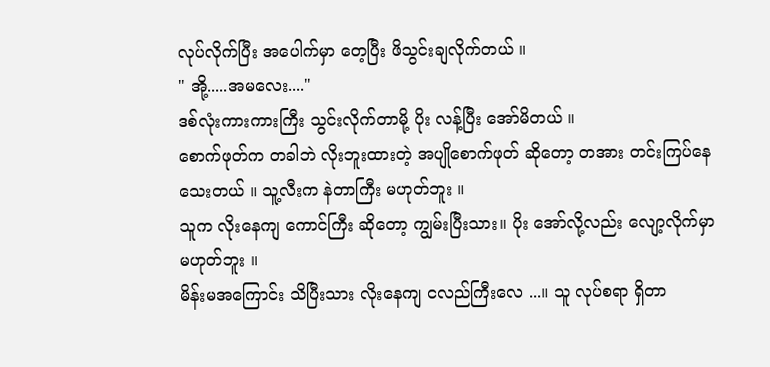လုပ်လိုက်ပြီး အပေါက်မှာ တေ့ပြီး ဖိသွင်းချလိုက်တယ် ။
" အို့.....အမလေး...."
ဒစ်လုံးကားကားကြီး သွင်းလိုက်တာမို့ ပိုး လန့်ပြီး အော်မိတယ် ။
စောက်ဖုတ်က တခါဘဲ လိုးဘူးထားတဲ့ အပျိုစောက်ဖုတ် ဆိုတော့ တအား တင်းကြပ်နေသေးတယ် ။ သူ့လီးက နဲတာကြီး မဟုတ်ဘူး ။
သူက လိုးနေကျ ကောင်ကြီး ဆိုတော့ ကျွမ်းပြီးသား။ ပိုး အော်လို့လည်း လျော့လိုက်မှာ မဟုတ်ဘူး ။
မိန်းမအကြောင်း သိပြီးသား လိုးနေကျ ငလည်ကြီးလေ ...။ သူ လုပ်စရာ ရှိတာ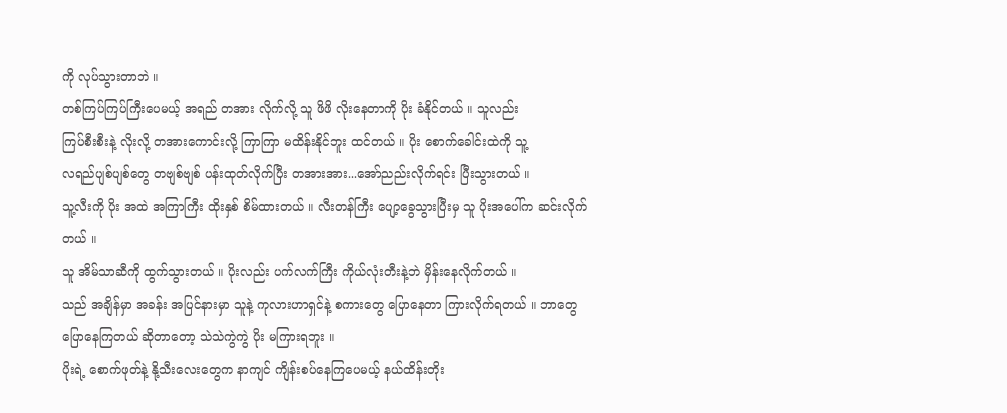ကို လုပ်သွားတာဘဲ ။
တစ်ကြပ်ကြပ်ကြီးပေမယ့် အရည် တအား လိုက်လို့ သူ ဖိဖိ လိုးနေတာကို ပိုး ခံနိုင်တယ် ။ သူလည်း
ကြပ်စီးစီးနဲ့ လိုးလို့ တအားကောင်းလို့ ကြာကြာ မထိန်းနိုင်ဘူး ထင်တယ် ။ ပိုး စောက်ခေါင်းထဲကို သူ့
လရည်ပျစ်ပျစ်တွေ တဗျစ်ဗျစ် ပန်းထုတ်လိုက်ပြီး တအားအား...အော်ညည်းလိုက်ရင်း ပြီးသွားတယ် ။
သူ့လီးကို ပိုး အထဲ အကြာကြီး ထိုးနှစ် စိမ်ထားတယ် ။ လီးတန်ကြီး ပျော့ခွေသွားပြီးမှ သူ ပိုးအပေါ်က ဆင်းလိုက်တယ် ။
သူ အိမ်သာဆီကို ထွက်သွားတယ် ။ ပိုးလည်း ပက်လက်ကြီး ကိုယ်လုံးတီးနဲ့ဘဲ မှိန်းနေလိုက်တယ် ။
သည် အချိန်မှာ အခန်း အပြင်နားမှာ သူနဲ့ ကုလားဟာရှင်နဲ့ စကားတွေ ပြောနေတာ ကြားလိုက်ရတယ် ။ ဘာတွေ ပြောနေကြတယ် ဆိုတာတော့ သဲသဲကွဲကွဲ ပိုး မကြားရဘူး ။
ပိုးရဲ့ စောက်ဖုတ်နဲ့ နို့သီးလေးတွေက နာကျင် ကျိန်းစပ်နေကြပေမယ့် နယ်ထိန်းတိုး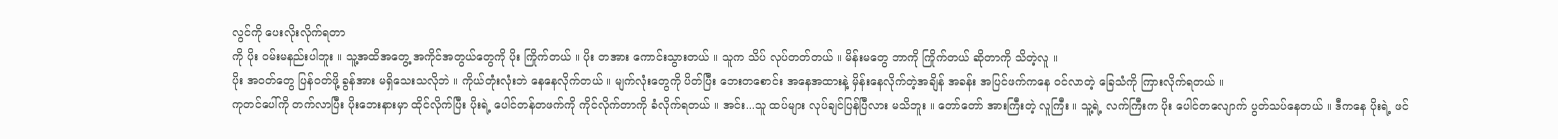လွင်ကို ပေးလိုးလိုက်ရတာ
ကို ပိုး ဝမ်းမနည်းပါဘူး ။ သူ့အထိအတွေ့ အကိုင်အတွယ်တွေကို ပိုး ကြိုက်တယ် ။ ပိုး တအား ကောင်းသွားတယ် ။ သူက သိပ် လုပ်တတ်တယ် ။ မိန်းမတွေ ဘာကို ကြိုက်တယ် ဆိုတာကို သိတဲ့လူ ။
ပိုး အဝတ်တွေ ပြန်ဝတ်ဖို့ ခွန်အား မရှိသေးသလိုဘဲ ။ ကိုယ်တုံးလုံးဘဲ နေနေလိုက်တယ် ။ မျက်လုံးတွေကို ပိတ်ပြီး ဘေးတစောင်း အနေအထားနဲ့ မှိန်းနေလိုက်တဲ့အချိန် အခန်း အပြင်ဖက်ကနေ ဝင်လာတဲ့ ခြေသံကို ကြားလိုက်ရတယ် ။
ကုတင်ပေါ်ကို တက်လာပြီး ပိုးဘေးနားမှာ ထိုင်လိုက်ပြီး ပိုးရဲ့ ပေါင်တန်တဖက်ကို ကိုင်လိုက်တာကို ခံလိုက်ရတယ် ။ အင်း...သူ ထပ်များ လုပ်ချင်ပြန်ပြီလား မသိဘူး ။ တော်တော် အားကြီးတဲ့ လူကြီး ။ သူ့ရဲ့ လက်ကြီးက ပိုး ပေါင်တလျောက် ပွတ်သပ်နေတယ် ။ ဒီကနေ ပိုးရဲ့ ဖင်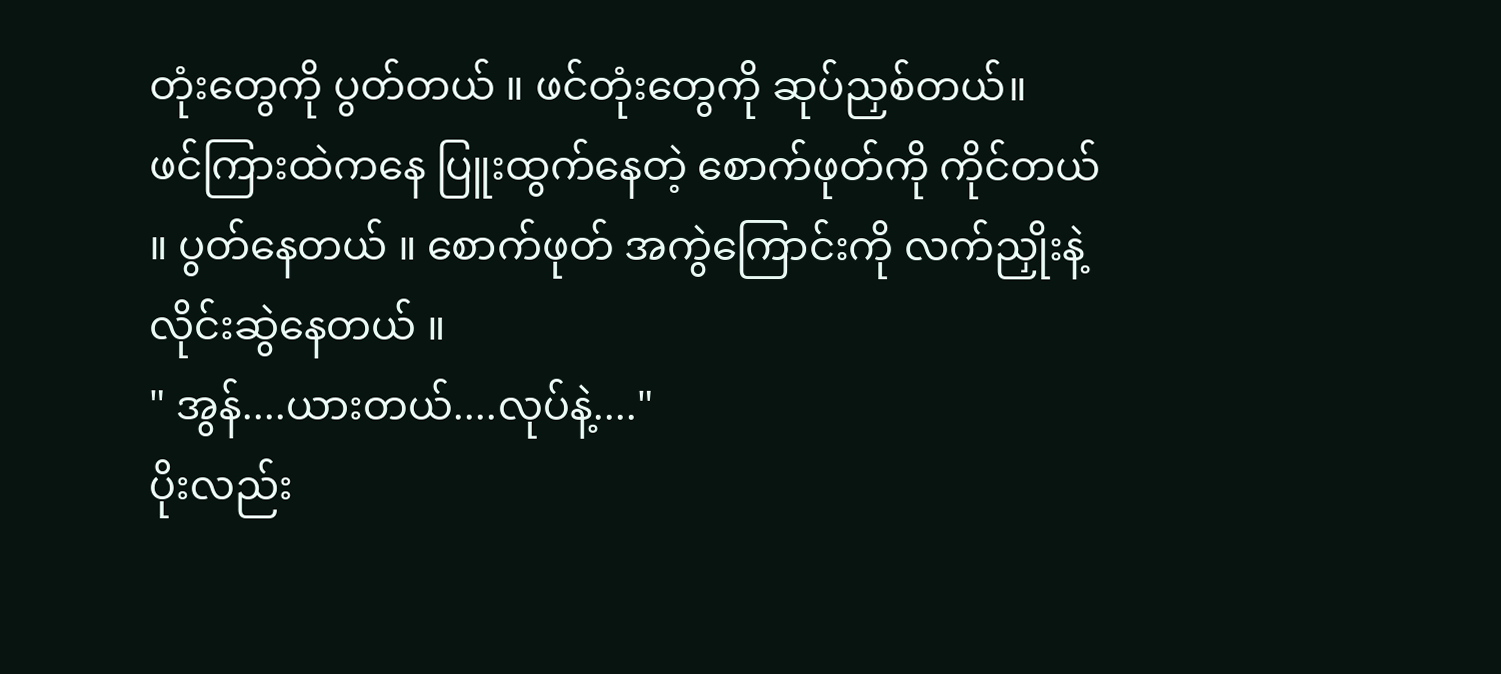တုံးတွေကို ပွတ်တယ် ။ ဖင်တုံးတွေကို ဆုပ်ညှစ်တယ်။
ဖင်ကြားထဲကနေ ပြူးထွက်နေတဲ့ စောက်ဖုတ်ကို ကိုင်တယ် ။ ပွတ်နေတယ် ။ စောက်ဖုတ် အကွဲကြောင်းကို လက်ညှိုးနဲ့ လိုင်းဆွဲနေတယ် ။
" အွန်....ယားတယ်....လုပ်နဲ့...."
ပိုးလည်း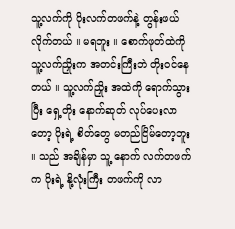သူ့လက်ကို ပိုးလက်တဖက်နဲ့ တွန်းဖယ်လိုက်တယ် ။ မရဘူး ။ စောက်ဖုတ်ထဲကို သူ့လက်ညှိုးက အတင်းကြီးဘဲ တိုးဝင်နေတယ် ။ သူ့လက်ညှိုး အထဲကို ရောက်သွားပြီး ရှေ့တိုး နောက်ဆုတ် လုပ်ပေးလာတော့ ပိုးရဲ့ စိတ်တွေ မတည်ငြိမ်တော့ဘူး ။ သည် အချိန်မှာ သူ့ နောက် လက်တဖက်က ပိုးရဲ့ နို့လုံးကြီး တဖက်ကို လာ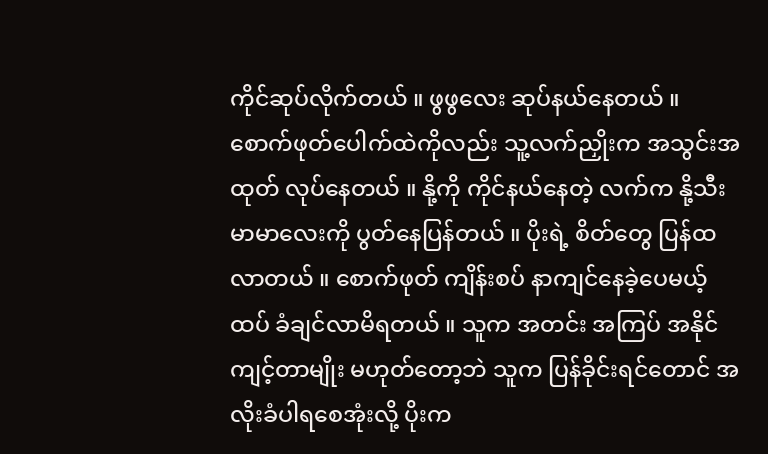ကိုင်ဆုပ်လိုက်တယ် ။ ဖွဖွလေး ဆုပ်နယ်နေတယ် ။ စောက်ဖုတ်ပေါက်ထဲကိုလည်း သူ့လက်ညှိုးက အသွင်းအထုတ် လုပ်နေတယ် ။ နို့ကို ကိုင်နယ်နေတဲ့ လက်က နို့သီးမာမာလေးကို ပွတ်နေပြန်တယ် ။ ပိုးရဲ့ စိတ်တွေ ပြန်ထလာတယ် ။ စောက်ဖုတ် ကျိန်းစပ် နာကျင်နေခဲ့ပေမယ့် ထပ် ခံချင်လာမိရတယ် ။ သူက အတင်း အကြပ် အနိုင်ကျင့်တာမျိုး မဟုတ်တော့ဘဲ သူက ပြန်ခိုင်းရင်တောင် အလိုးခံပါရစေအုံးလို့ ပိုးက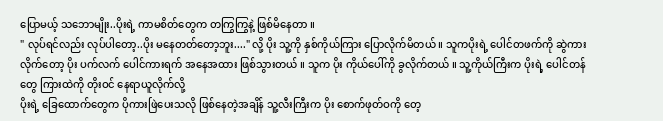ပြောမယ့် သဘောမျိုး..ပိုးရဲ့ ကာမစိတ်တွေက တကြွကြွနဲ့ ဖြစ်မိနေတာ ။
" လုပ်ရင်လည်း လုပ်ပါတော့..ပိုး မနေတတ်တော့ဘူး...." လို့ ပိုး သူ့ကို နှစ်ကိုယ်ကြား ပြောလိုက်မိတယ် ။ သူကပိုးရဲ့ ပေါင်တဖက်ကို ဆွဲကားလိုက်တော့ ပိုး ပက်လက် ပေါင်ကားရက် အနေအထား ဖြစ်သွားတယ် ။ သူက ပိုး ကိုယ်ပေါ်ကို ခွလိုက်တယ် ။ သူ့ကိုယ်ကြီးက ပိုးရဲ့ ပေါင်တန်တွေ ကြားထဲကို တိုးဝင် နေရာယူလိုက်လို့
ပိုးရဲ့ ခြေထောက်တွေက ပိုကားဖြဲပေးသလို ဖြစ်နေတဲ့အချိန် သူ့လီးကြီးက ပိုး စောက်ဖုတ်ဝကို တေ့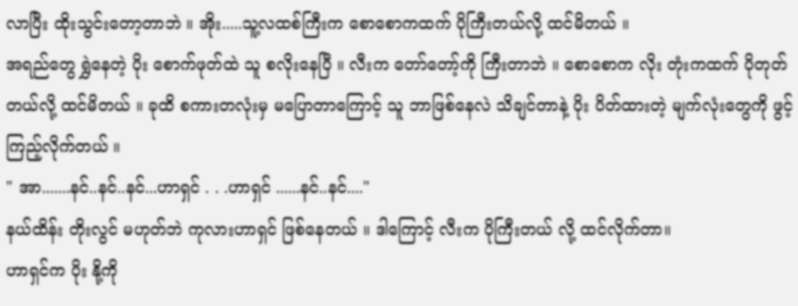လာပြီး ထိုးသွင်းတော့တာဘဲ ။ အိုး.....သူ့လထစ်ကြီးက စောစောကထက် ပိုကြီးတယ်လို့ ထင်မိတယ် ။
အရည်တွေ ရွှဲနေတဲ့ ပိုး စောက်ဖုတ်ထဲ သူ စလိုးနေပြီ ။ လီးက တော်တော့်ကို ကြီးတာဘဲ ။ စောစောက လိုး တုံးကထက် ပိုတုတ်တယ်လို့ ထင်မိတယ် ။ ခုထိ စကားတလုံးမှ မပြောတာကြောင့် သူ ဘာဖြစ်နေလဲ သိချင်တာနဲ့ ပိုး ပိတ်ထားတဲ့ မျက်လုံးတွေကို ဖွင့်ကြည့်လိုက်တယ် ။
" အာ.......နင်..နင်..နင်...ဟာရှင် . . .ဟာရှင် ......နင်..နင်...."
နယ်ထိန်း တိုးလွင် မဟုတ်ဘဲ ကုလားဟာရှင် ဖြစ်နေတယ် ။ ဒါကြောင့် လီးက ပိုကြီးတယ် လို့ ထင်လိုက်တာ။
ဟာရှင်က ပိုး နို့ကို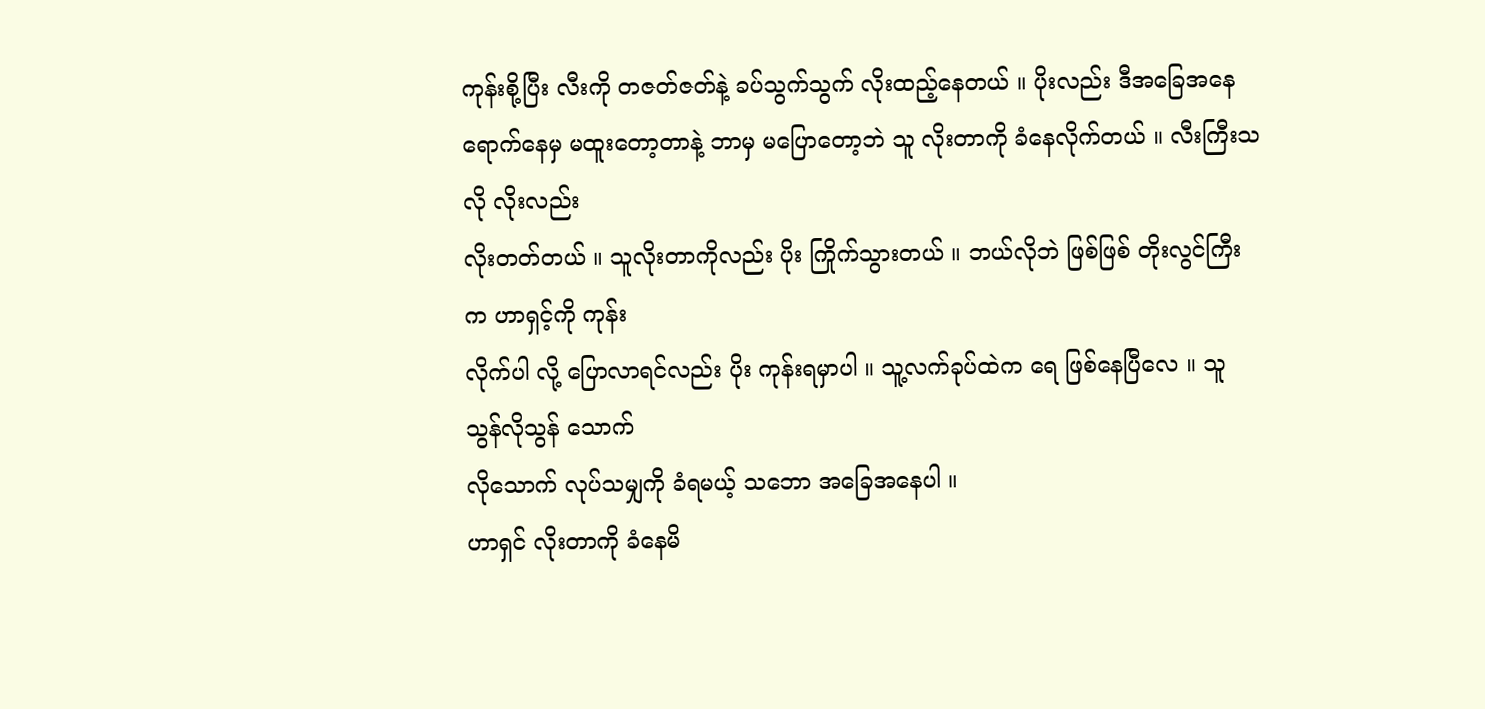ကုန်းစို့ပြီး လီးကို တဇတ်ဇတ်နဲ့ ခပ်သွက်သွက် လိုးထည့်နေတယ် ။ ပိုးလည်း ဒီအခြေအနေ
ရောက်နေမှ မထူးတော့တာနဲ့ ဘာမှ မပြောတော့ဘဲ သူ လိုးတာကို ခံနေလိုက်တယ် ။ လီးကြီးသလို လိုးလည်း
လိုးတတ်တယ် ။ သူလိုးတာကိုလည်း ပိုး ကြိုက်သွားတယ် ။ ဘယ်လိုဘဲ ဖြစ်ဖြစ် တိုးလွင်ကြီးက ဟာရှင့်ကို ကုန်း
လိုက်ပါ လို့ ပြောလာရင်လည်း ပိုး ကုန်းရမှာပါ ။ သူ့လက်ခုပ်ထဲက ရေ ဖြစ်နေပြီလေ ။ သူ သွန်လိုသွန် သောက်
လိုသောက် လုပ်သမျှကို ခံရမယ့် သဘော အခြေအနေပါ ။
ဟာရှင် လိုးတာကို ခံနေမိ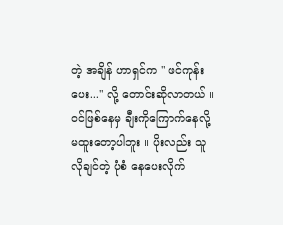တဲ့ အချိန် ဟာရှင်က " ဖင်ကုန်းပေး..." လို့ တောင်းဆိုလာတယ် ။ ဝင်ဖြစ်နေမှ ချီးကိုကြောက်နေလို့ မထူးတော့ပါဘူး ။ ပိုးလည်း သူ လိုချင်တဲ့ ပုံစံ နေပေးလိုက်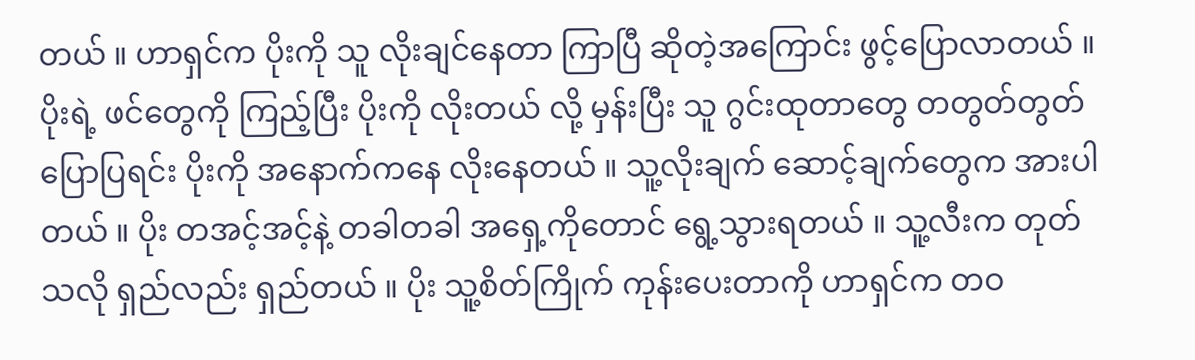တယ် ။ ဟာရှင်က ပိုးကို သူ လိုးချင်နေတာ ကြာပြီ ဆိုတဲ့အကြောင်း ဖွင့်ပြောလာတယ် ။ ပိုးရဲ့ ဖင်တွေကို ကြည့်ပြီး ပိုးကို လိုးတယ် လို့ မှန်းပြီး သူ ဂွင်းထုတာတွေ တတွတ်တွတ် ပြောပြရင်း ပိုးကို အနောက်ကနေ လိုးနေတယ် ။ သူ့လိုးချက် ဆောင့်ချက်တွေက အားပါတယ် ။ ပိုး တအင့်အင့်နဲ့ တခါတခါ အရှေ့ကိုတောင် ရွေ့သွားရတယ် ။ သူ့လီးက တုတ်
သလို ရှည်လည်း ရှည်တယ် ။ ပိုး သူ့စိတ်ကြိုက် ကုန်းပေးတာကို ဟာရှင်က တဝ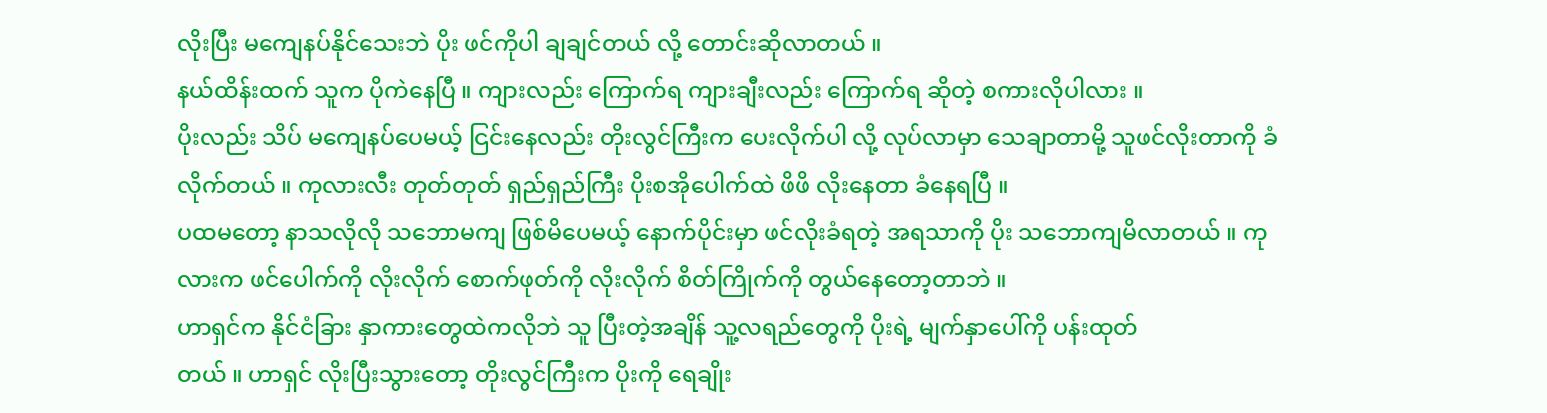လိုးပြီး မကျေနပ်နိုင်သေးဘဲ ပိုး ဖင်ကိုပါ ချချင်တယ် လို့ တောင်းဆိုလာတယ် ။
နယ်ထိန်းထက် သူက ပိုကဲနေပြီ ။ ကျားလည်း ကြောက်ရ ကျားချီးလည်း ကြောက်ရ ဆိုတဲ့ စကားလိုပါလား ။
ပိုးလည်း သိပ် မကျေနပ်ပေမယ့် ငြင်းနေလည်း တိုးလွင်ကြီးက ပေးလိုက်ပါ လို့ လုပ်လာမှာ သေချာတာမို့ သူဖင်လိုးတာကို ခံလိုက်တယ် ။ ကုလားလီး တုတ်တုတ် ရှည်ရှည်ကြီး ပိုးစအိုပေါက်ထဲ ဖိဖိ လိုးနေတာ ခံနေရပြီ ။
ပထမတော့ နာသလိုလို သဘောမကျ ဖြစ်မိပေမယ့် နောက်ပိုင်းမှာ ဖင်လိုးခံရတဲ့ အရသာကို ပိုး သဘောကျမိလာတယ် ။ ကုလားက ဖင်ပေါက်ကို လိုးလိုက် စောက်ဖုတ်ကို လိုးလိုက် စိတ်ကြိုက်ကို တွယ်နေတော့တာဘဲ ။
ဟာရှင်က နိုင်ငံခြား နှာကားတွေထဲကလိုဘဲ သူ ပြီးတဲ့အချိန် သူ့လရည်တွေကို ပိုးရဲ့ မျက်နှာပေါ်ကို ပန်းထုတ်
တယ် ။ ဟာရှင် လိုးပြီးသွားတော့ တိုးလွင်ကြီးက ပိုးကို ရေချိုး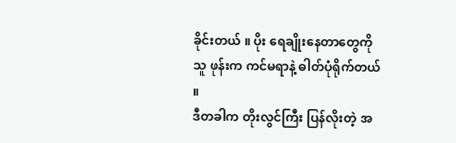ခိုင်းတယ် ။ ပိုး ရေချိုးနေတာတွေကို သူ ဖုန်းက ကင်မရာနဲ့ ဓါတ်ပုံရိုက်တယ် ။
ဒီတခါက တိုးလွင်ကြီး ပြန်လိုးတဲ့ အ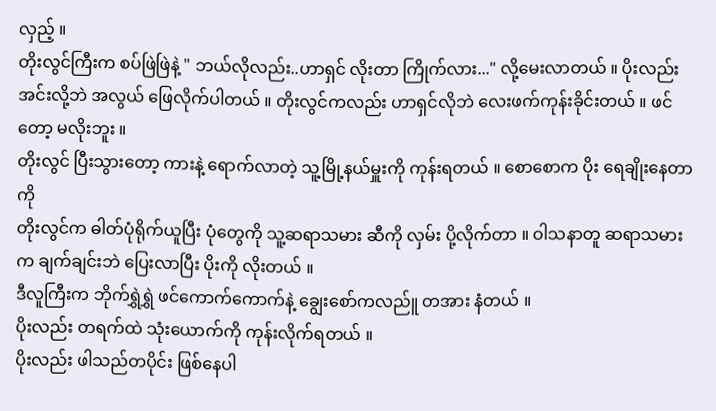လှည့် ။
တိုးလွင်ကြီးက စပ်ဖြဲဖြဲနဲ့ " ဘယ်လိုလည်း..ဟာရှင် လိုးတာ ကြိုက်လား..." လို့မေးလာတယ် ။ ပိုးလည်း အင်းလို့ဘဲ အလွယ် ဖြေလိုက်ပါတယ် ။ တိုးလွင်ကလည်း ဟာရှင်လိုဘဲ လေးဖက်ကုန်းခိုင်းတယ် ။ ဖင်တော့ မလိုးဘူး ။
တိုးလွင် ပြီးသွားတော့ ကားနဲ့ ရောက်လာတဲ့ သူ့မြို့နယ်မှူးကို ကုန်းရတယ် ။ စောစောက ပိုး ရေချိုးနေတာကို
တိုးလွင်က ဓါတ်ပုံရိုက်ယူပြီး ပုံတွေကို သူ့ဆရာသမား ဆီကို လှမ်း ပို့လိုက်တာ ။ ဝါသနာတူ ဆရာသမားက ချက်ချင်းဘဲ ပြေးလာပြီး ပိုးကို လိုးတယ် ။
ဒီလူကြီးက ဘိုက်ရွှဲရွှဲ ဖင်ကောက်ကောက်နဲ့ ချွေးစော်ကလည်ူ တအား နံတယ် ။
ပိုးလည်း တရက်ထဲ သုံးယောက်ကို ကုန်းလိုက်ရတယ် ။
ပိုးလည်း ဖါသည်တပိုင်း ဖြစ်နေပါ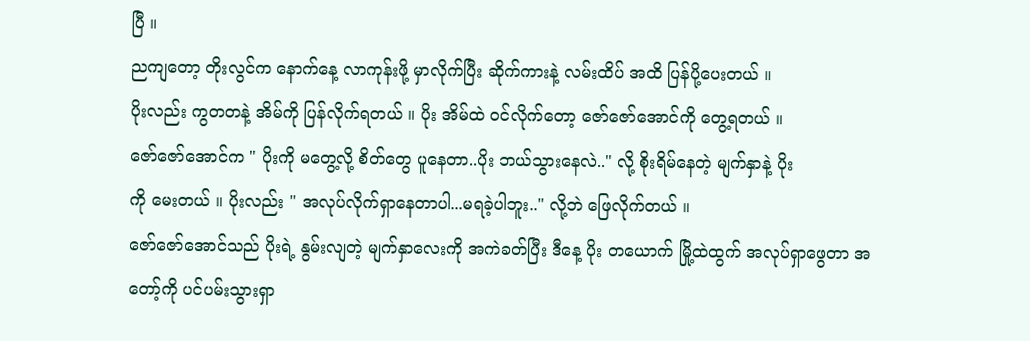ပြီ ။
ညကျတော့ တိုးလွင်က နောက်နေ့ လာကုန်းဖို့ မှာလိုက်ပြီး ဆိုက်ကားနဲ့ လမ်းထိပ် အထိ ပြန်ပို့ပေးတယ် ။
ပိုးလည်း ကွတတနဲ့ အိမ်ကို ပြန်လိုက်ရတယ် ။ ပိုး အိမ်ထဲ ဝင်လိုက်တော့ ဇော်ဇော်အောင်ကို တွေ့ရတယ် ။
ဇော်ဇော်အောင်က " ပိုးကို မတွေ့လို့ စိတ်တွေ ပူနေတာ..ပိုး ဘယ်သွားနေလဲ.." လို့ စိုးရိမ်နေတဲ့ မျက်နှာနဲ့ ပိုး
ကို မေးတယ် ။ ပိုးလည်း " အလုပ်လိုက်ရှာနေတာပါ...မရခဲ့ပါဘူး.." လို့ဘဲ ဖြေလိုက်တယ် ။
ဇော်ဇော်အောင်သည် ပိုးရဲ့ နွမ်းလျတဲ့ မျက်နှာလေးကို အကဲခတ်ပြီး ဒီနေ့ ပိုး တယောက် မြို့ထဲထွက် အလုပ်ရှာဖွေတာ အတော့်ကို ပင်ပမ်းသွားရှာ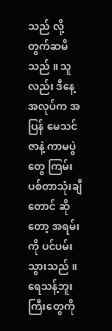သည် လို့ တွက်ဆမိသည် ။ သူလည်း ဒီနေ့ အလုပ်က အပြန် မေသင်ဇာနဲ့ ကာမပွဲတွေ ကြမ်းပစ်တာသုံးချီတောင် ဆိုတော့ အရမ်းကို ပင်ပမ်းသွားသည် ။ ရေသန့်ဘူးကြီးတွေကို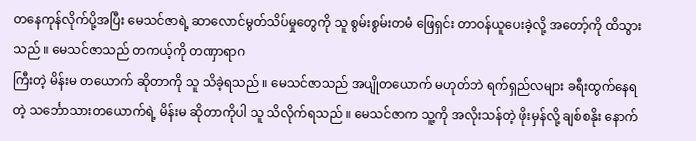တနေကုန်လိုက်ပို့အပြီး မေသင်ဇာရဲ့ ဆာလောင်မွတ်သိပ်မှုတွေကို သူ စွမ်းစွမ်းတမံ ဖြေရှင်း တာဝန်ယူပေးခဲ့လို့ အတော့်ကို ထိသွားသည် ။ မေသင်ဇာသည် တကယ့်ကို တဏှာရာဂ
ကြီးတဲ့ မိန်းမ တယောက် ဆိုတာကို သူ သိခဲ့ရသည် ။ မေသင်ဇာသည် အပျိုတယောက် မဟုတ်ဘဲ ရက်ရှည်လများ ခရီးထွက်နေရတဲ့ သင်္ဘောသားတယောက်ရဲ့ မိန်းမ ဆိုတာကိုပါ သူ သိလိုက်ရသည် ။ မေသင်ဇာက သူ့ကို အလိုးသန်တဲ့ ဖိုးမှန်လို့ ချစ်စနိုး နောက်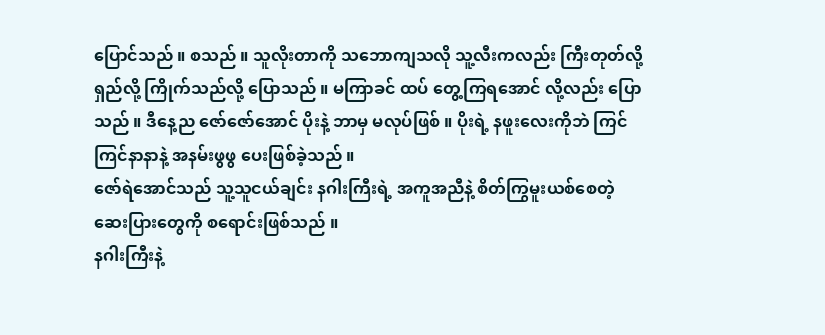ပြောင်သည် ။ စသည် ။ သူလိုးတာကို သဘောကျသလို သူ့လီးကလည်း ကြီးတုတ်လို့ရှည်လို့ ကြိုက်သည်လို့ ပြောသည် ။ မကြာခင် ထပ် တွေ့ကြရအောင် လို့လည်း ပြောသည် ။ ဒီနေ့ည ဇော်ဇော်အောင် ပိုးနဲ့ ဘာမှ မလုပ်ဖြစ် ။ ပိုးရဲ့ နဖူးလေးကိုဘဲ ကြင်
ကြင်နာနာနဲ့ အနမ်းဖွဖွ ပေးဖြစ်ခဲ့သည် ။
ဇော်ရဲအောင်သည် သူ့သူငယ်ချင်း နဂါးကြီးရဲ့ အကူအညီနဲ့ စိတ်ကြွမူးယစ်စေတဲ့ ဆေးပြားတွေကို စရောင်းဖြစ်သည် ။
နဂါးကြီးနဲ့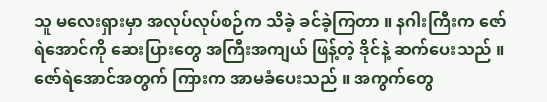သူ မလေးရှားမှာ အလုပ်လုပ်စဉ်က သိခဲ့ ခင်ခဲ့ကြတာ ။ နဂါးကြီးက ဇော်ရဲအောင်ကို ဆေးပြားတွေ အကြီးအကျယ် ဖြန့်တဲ့ ဒိုင်နဲ့ ဆက်ပေးသည် ။ ဇော်ရဲအောင်အတွက် ကြားက အာမခံပေးသည် ။ အကွက်တွေ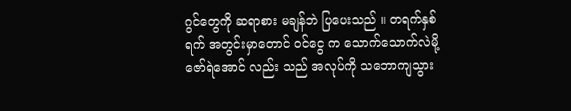ဂွင်တွေကို ဆရာစား မချန်ဘဲ ပြပေးသည် ။ တရက်နှစ်ရက် အတွင်းမှာတောင် ဝင်ငွေ က သောက်သောက်လဲမို့ ဇော်ရဲအောင် လည်း သည် အလုပ်ကို သဘောကျသွား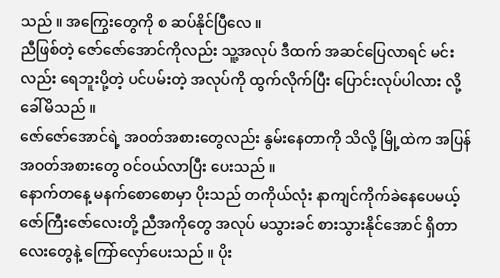သည် ။ အကြွေးတွေကို စ ဆပ်နိုင်ပြီလေ ။
ညီဖြစ်တဲ့ ဇော်ဇော်အောင်ကိုလည်း သူ့အလုပ် ဒီထက် အဆင်ပြေလာရင် မင်းလည်း ရေဘူးပို့တဲ့ ပင်ပမ်းတဲ့ အလုပ်ကို ထွက်လိုက်ပြီး ပြောင်းလုပ်ပါလား လို့ ခေါ်မိသည် ။
ဇော်ဇော်အောင်ရဲ့ အဝတ်အစားတွေလည်း နွမ်းနေတာကို သိလို့ မြို့ထဲက အပြန် အဝတ်အစားတွေ ဝင်ဝယ်လာပြီး ပေးသည် ။
နောက်တနေ့ မနက်စောစောမှာ ပိုးသည် တကိုယ်လုံး နာကျင်ကိုက်ခဲနေပေမယ့် ဇော်ကြီးဇော်လေးတို့ ညီအကိုတွေ အလုပ် မသွားခင် စားသွားနိုင်အောင် ရှိတာလေးတွေနဲ့ ကြော်လှော်ပေးသည် ။ ပိုး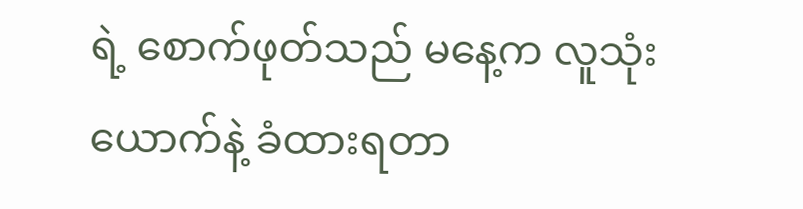ရဲ့ စောက်ဖုတ်သည် မနေ့က လူသုံးယောက်နဲ့ ခံထားရတာ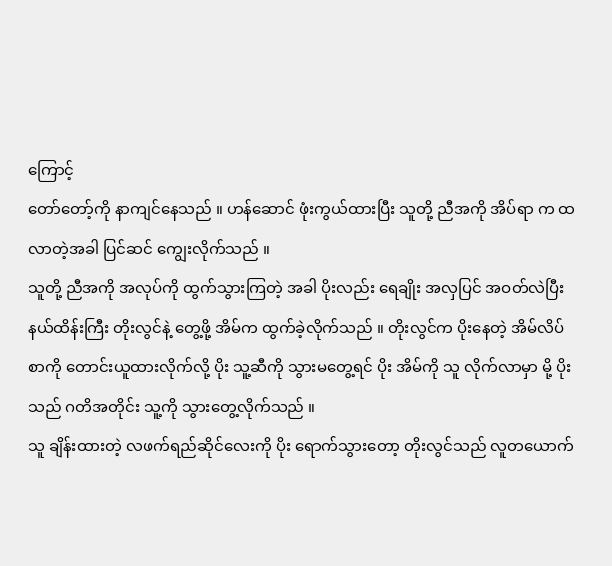ကြောင့်
တော်တော့်ကို နာကျင်နေသည် ။ ဟန်ဆောင် ဖုံးကွယ်ထားပြီး သူတို့ ညီအကို အိပ်ရာ က ထလာတဲ့အခါ ပြင်ဆင် ကျွေးလိုက်သည် ။
သူတို့ ညီအကို အလုပ်ကို ထွက်သွားကြတဲ့ အခါ ပိုးလည်း ရေချိုး အလှပြင် အဝတ်လဲပြီး နယ်ထိန်းကြီး တိုးလွင်နဲ့ တွေ့ဖို့ အိမ်က ထွက်ခဲ့လိုက်သည် ။ တိုးလွင်က ပိုးနေတဲ့ အိမ်လိပ်စာကို တောင်းယူထားလိုက်လို့ ပိုး သူ့ဆီကို သွားမတွေ့ရင် ပိုး အိမ်ကို သူ လိုက်လာမှာ မို့ ပိုးသည် ဂတိအတိုင်း သူ့ကို သွားတွေ့လိုက်သည် ။
သူ ချိန်းထားတဲ့ လဖက်ရည်ဆိုင်လေးကို ပိုး ရောက်သွားတော့ တိုးလွင်သည် လူတယောက်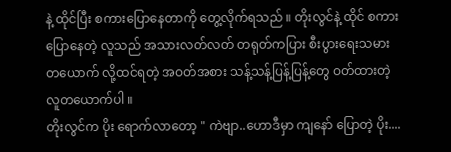နဲ့ ထိုင်ပြီး စကားပြောနေတာကို တွေ့လိုက်ရသည် ။ တိုးလွင်နဲ့ ထိုင် စကားပြောနေတဲ့ လူသည် အသားလတ်လတ် တရုတ်ကပြား စီးပွားရေးသမား တယောက် လို့ထင်ရတဲ့ အဝတ်အစား သန့်သန့်ပြန့်ပြန့်တွေ ဝတ်ထားတဲ့ လူတယောက်ပါ ။
တိုးလွင်က ပိုး ရောက်လာတော့ " ကဲဗျာ..ဟောဒီမှာ ကျနော် ပြောတဲ့ ပိုး....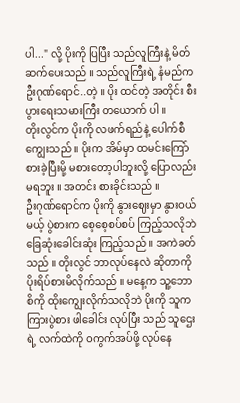ပါ..." လို့ ပိုးကို ပြပြီး သည်လူကြီးနဲ့ မိတ်ဆက်ပေးသည် ။ သည်လူကြီးရဲ့ နံမည်က ဦးဂုဏ်ရောင်..တဲ့ ။ ပိုး ထင်တဲ့ အတိုင်း စီးပွားရေးသမားကြီး တယောက် ပါ ။
တိုးလွင်က ပိုးကို လဖက်ရည်နဲ့ ပေါက်စီ ကျွေးသည် ။ ပိုးက အိမ်မှာ ထမင်းကြော်စားခဲ့ပြီးမို့ မစားတော့ပါဘူးလို့ ပြောလည်း မရဘူး ။ အတင်း စားခိုင်းသည် ။
ဦးဂုဏ်ရောင်က ပိုးကို နွားဈေးမှာ နွားဝယ်မယ့် ပွဲစားက စေ့စေ့စပ်စပ် ကြည့်သလိုဘဲ ခြေဆုံးခေါင်းဆုံး ကြည့်သည် ။ အကဲခတ်သည် ။ တိုးလွင် ဘာလုပ်နေလဲ ဆိုတာကို ပိုးရိပ်စားမိလိုက်သည် ။ မနေ့က သူ့ဘောစိကို ထိုးကျွေးလိုက်သလိုဘဲ ပိုးကို သူက ကြားပွဲစား ဖါခေါင်း လုပ်ပြီး သည် သူဌေးရဲ့ လက်ထဲကို ဝကွက်အပ်ဖို့ လုပ်နေ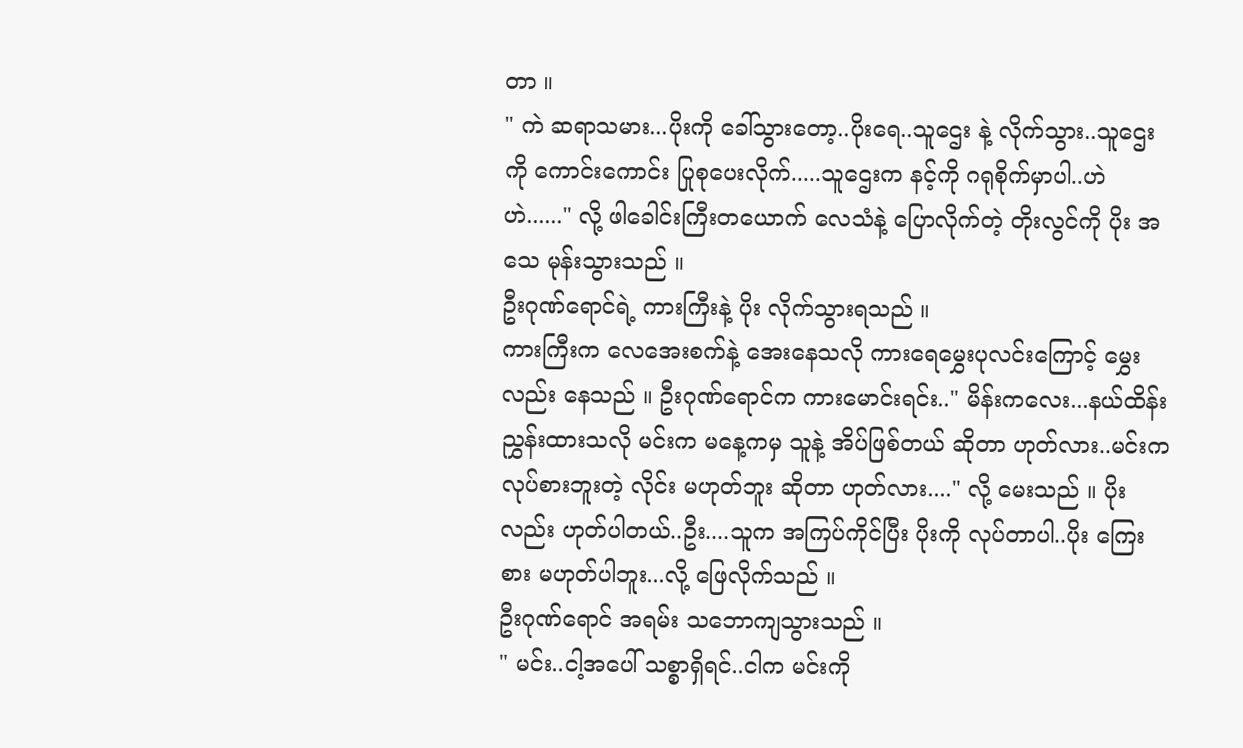တာ ။
" ကဲ ဆရာသမား...ပိုးကို ခေါ်သွားတော့..ပိုးရေ..သူဌေး နဲ့ လိုက်သွား..သူဌေးကို ကောင်းကောင်း ပြုစုပေးလိုက်.....သူဌေးက နင့်ကို ဂရုစိုက်မှာပါ..ဟဲဟဲ......" လို့ ဖါခေါင်းကြီးတယောက် လေသံနဲ့ ပြောလိုက်တဲ့ တိုးလွင်ကို ပိုး အသေ မုန်းသွားသည် ။
ဦးဂုဏ်ရောင်ရဲ့ ကားကြီးနဲ့ ပိုး လိုက်သွားရသည် ။
ကားကြီးက လေအေးစက်နဲ့ အေးနေသလို ကားရေမွှေးပုလင်းကြောင့် မွှေးလည်း နေသည် ။ ဦးဂုဏ်ရောင်က ကားမောင်းရင်း.." မိန်းကလေး...နယ်ထိန်း ညွှန်းထားသလို မင်းက မနေ့ကမှ သူနဲ့ အိပ်ဖြစ်တယ် ဆိုတာ ဟုတ်လား..မင်းက လုပ်စားဘူးတဲ့ လိုင်း မဟုတ်ဘူး ဆိုတာ ဟုတ်လား...." လို့ မေးသည် ။ ပိုးလည်း ဟုတ်ပါတယ်..ဦး....သူက အကြပ်ကိုင်ပြီး ပိုးကို လုပ်တာပါ..ပိုး ကြေးစား မဟုတ်ပါဘူး...လို့ ဖြေလိုက်သည် ။
ဦးဂုဏ်ရောင် အရမ်း သဘောကျသွားသည် ။
" မင်း..ငါ့အပေါ် သစ္စာရှိရင်..ငါက မင်းကို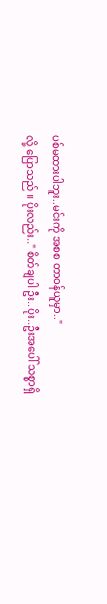ပစ်မထားပါဘူး..မင်းကို အစစ တာဝန်ယူမှာ.."
လို့ ပြောသည် ။ ပိုးလည်း.." စိတ်ချပါ ဦး..ပိုး..ဦးအပေါ် သစ္စာရှိ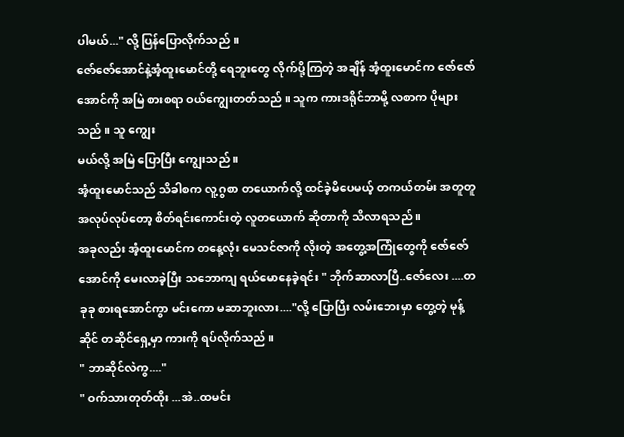ပါမယ်..." လို့ ပြန်ပြောလိုက်သည် ။
ဇော်ဇော်အောင်နဲ့အံ့ထူးမောင်တို့ ရေဘူးတွေ လိုက်ပို့ကြတဲ့ အချိန် အံ့ထူးမောင်က ဇော်ဇော်အောင်ကို အမြဲ စားစရာ ဝယ်ကျွေးတတ်သည် ။ သူက ကားဒရိုင်ဘာမို့ လစာက ပိုများသည် ။ သူ ကျွေး
မယ်လို့ အမြဲ ပြောပြီး ကျွေးသည် ။
အံ့ထူးမောင်သည် သိခါစက လူ့ဂွစာ တယောက်လို့ ထင်ခဲ့မိပေမယ့် တကယ်တမ်း အတူတူ အလုပ်လုပ်တော့ စိတ်ရင်းကောင်းတဲ့ လူတယောက် ဆိုတာကို သိလာရသည် ။
အခုလည်း အံ့ထူးမောင်က တနေ့လုံး မေသင်ဇာကို လိုးတဲ့ အတွေ့အကြုံတွေကို ဇော်ဇော်အောင်ကို မေးလာခဲ့ပြီး သဘောကျ ရယ်မောနေခဲ့ရင်း " ဘိုက်ဆာလာပြီ..ဇော်လေး ....တခုခု စားရအောင်ကွာ မင်းကော မဆာဘူးလား...."လို့ ပြောပြီး လမ်းဘေးမှာ တွေ့တဲ့ မုန့်ဆိုင် တဆိုင်ရှေ့မှာ ကားကို ရပ်လိုက်သည် ။
" ဘာဆိုင်လဲကွ...."
" ဝက်သားတုတ်ထိုး ...အဲ..ထမင်း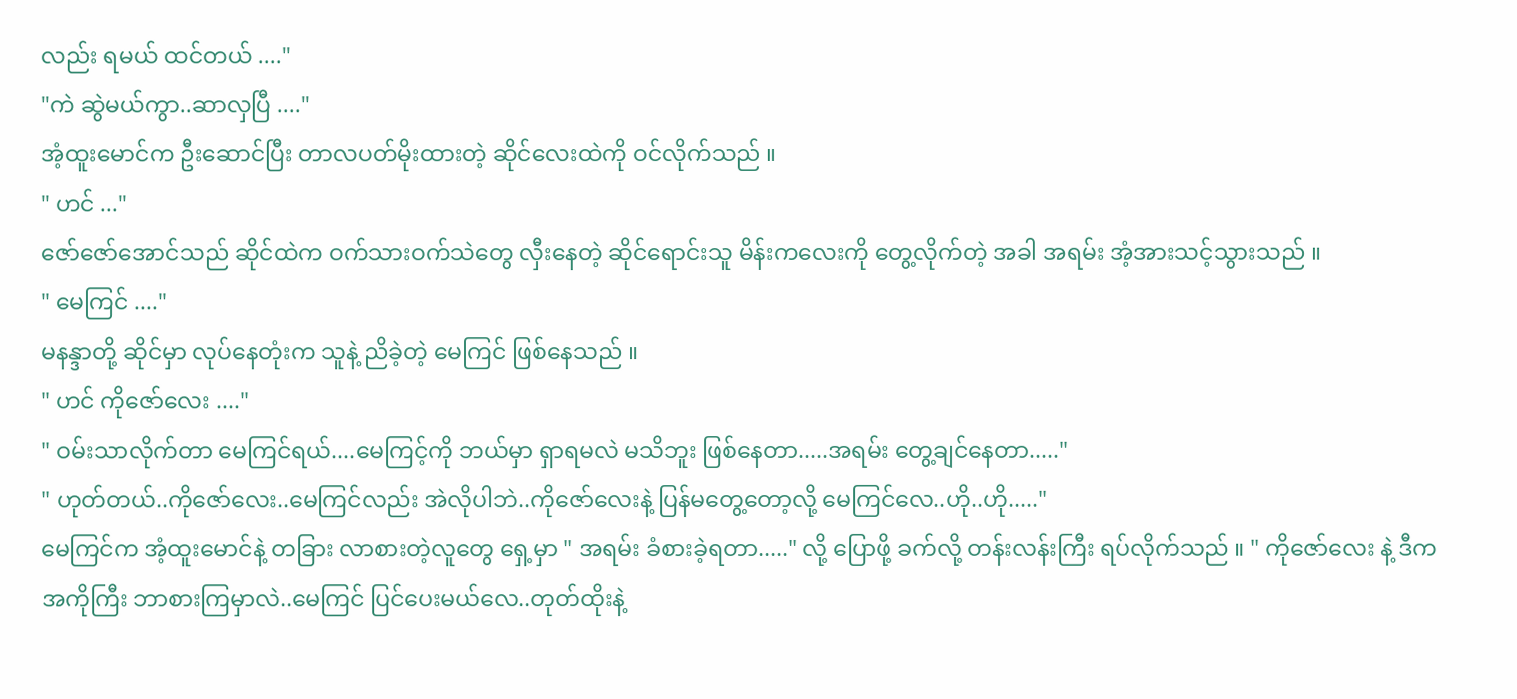လည်း ရမယ် ထင်တယ် ...."
"ကဲ ဆွဲမယ်ကွာ..ဆာလှပြီ ...."
အံ့ထူးမောင်က ဦးဆောင်ပြီး တာလပတ်မိုးထားတဲ့ ဆိုင်လေးထဲကို ဝင်လိုက်သည် ။
" ဟင် ..."
ဇော်ဇော်အောင်သည် ဆိုင်ထဲက ဝက်သားဝက်သဲတွေ လှီးနေတဲ့ ဆိုင်ရောင်းသူ မိန်းကလေးကို တွေ့လိုက်တဲ့ အခါ အရမ်း အံ့အားသင့်သွားသည် ။
" မေကြင် ...."
မနန္ဒာတို့ ဆိုင်မှာ လုပ်နေတုံးက သူနဲ့ ညိခဲ့တဲ့ မေကြင် ဖြစ်နေသည် ။
" ဟင် ကိုဇော်လေး ...."
" ဝမ်းသာလိုက်တာ မေကြင်ရယ်....မေကြင့်ကို ဘယ်မှာ ရှာရမလဲ မသိဘူး ဖြစ်နေတာ.....အရမ်း တွေ့ချင်နေတာ....."
" ဟုတ်တယ်..ကိုဇော်လေး..မေကြင်လည်း အဲလိုပါဘဲ..ကိုဇော်လေးနဲ့ ပြန်မတွေ့တော့လို့ မေကြင်လေ..ဟို..ဟို....."
မေကြင်က အံ့ထူးမောင်နဲ့ တခြား လာစားတဲ့လူတွေ ရှေ့မှာ " အရမ်း ခံစားခဲ့ရတာ....." လို့ ပြောဖို့ ခက်လို့ တန်းလန်းကြီး ရပ်လိုက်သည် ။ " ကိုဇော်လေး နဲ့ ဒီက အကိုကြီး ဘာစားကြမှာလဲ..မေကြင် ပြင်ပေးမယ်လေ..တုတ်ထိုးနဲ့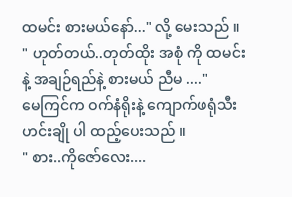ထမင်း စားမယ်နော်..." လို့ မေးသည် ။
" ဟုတ်တယ်..တုတ်ထိုး အစုံ ကို ထမင်းနဲ့ အချဉ်ရည်နဲ့ စားမယ် ညီမ ...."
မေကြင်က ဝက်နံရိုးနဲ့ ကျောက်ဖရုံသီး ဟင်းချို ပါ ထည့်ပေးသည် ။
" စား..ကိုဇော်လေး....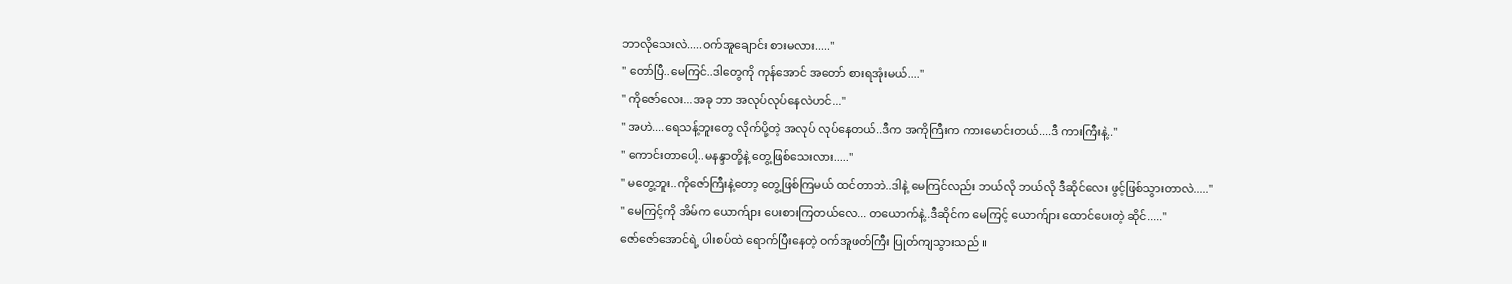ဘာလိုသေးလဲ.....ဝက်အူချောင်း စားမလား....."
" တော်ပြီ..မေကြင်..ဒါတွေကို ကုန်အောင် အတော် စားရအုံးမယ်...."
" ကိုဇော်လေး...အခု ဘာ အလုပ်လုပ်နေလဲဟင်..."
" အဟဲ....ရေသန့်ဘူးတွေ လိုက်ပို့တဲ့ အလုပ် လုပ်နေတယ်..ဒီက အကိုကြီးက ကားမောင်းတယ်....ဒီ ကားကြီးနဲ့.."
" ကောင်းတာပေါ့..မနန္ဒာတို့နဲ့ တွေ့ဖြစ်သေးလား....."
" မတွေ့ဘူး..ကိုဇော်ကြီးနဲ့တော့ တွေ့ဖြစ်ကြမယ် ထင်တာဘဲ..ဒါနဲ့ မေကြင်လည်း ဘယ်လို ဘယ်လို ဒီဆိုင်လေး ဖွင့်ဖြစ်သွားတာလဲ....."
" မေကြင့်ကို အိမ်က ယောက်ျား ပေးစားကြတယ်လေ... တယောက်နဲ့..ဒီဆိုင်က မေကြင့် ယောက်ျား ထောင်ပေးတဲ့ ဆိုင်....."
ဇော်ဇော်အောင်ရဲ့ ပါးစပ်ထဲ ရောက်ပြီးနေတဲ့ ဝက်အူဖတ်ကြီး ပြုတ်ကျသွားသည် ။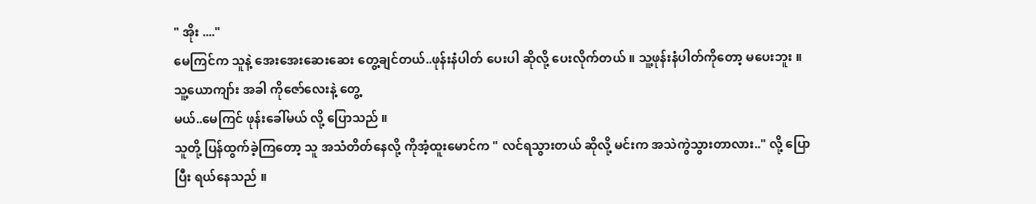" အိုး ...."
မေကြင်က သူနဲ့ အေးအေးဆေးဆေး တွေ့ချင်တယ်..ဖုန်းနံပါတ် ပေးပါ ဆိုလို့ ပေးလိုက်တယ် ။ သူ့ဖုန်းနံပါတ်ကိုတော့ မပေးဘူး ။ သူ့ယောကျာ်း အခါ ကိုဇော်လေးနဲ့ တွေ့
မယ်..မေကြင် ဖုန်းခေါ်မယ် လို့ ပြောသည် ။
သူတို့ ပြန်ထွက်ခဲ့ကြတော့ သူ အသံတိတ်နေလို့ ကိုအံ့ထူးမောင်က " လင်ရသွားတယ် ဆိုလို့ မင်းက အသဲကွဲသွားတာလား.." လို့ ပြောပြီး ရယ်နေသည် ။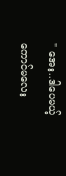" အေး..ဒါပေမယ့် ကောင်မလေး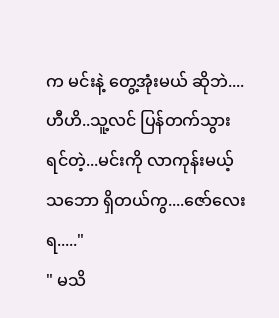က မင်းနဲ့ တွေ့အုံးမယ် ဆိုဘဲ....ဟီဟိ..သူ့လင် ပြန်တက်သွားရင်တဲ့...မင်းကို လာကုန်းမယ့် သဘော ရှိတယ်ကွ....ဇော်လေးရ....."
" မသိ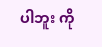ပါဘူး ကို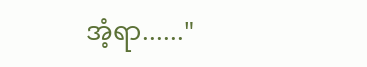အံ့ရာ......"